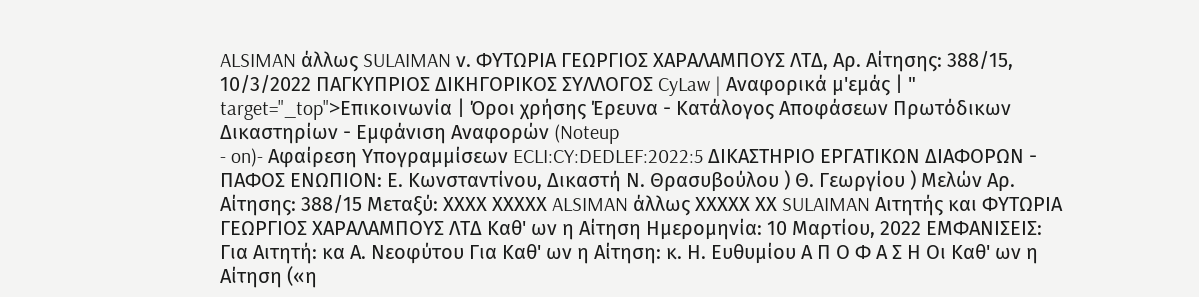ALSIMAN άλλως SULAIMAN ν. ΦΥΤΩΡΙΑ ΓΕΩΡΓΙΟΣ ΧΑΡΑΛΑΜΠΟΥΣ ΛΤΔ, Αρ. Αίτησης: 388/15, 10/3/2022 ΠΑΓΚΥΠΡΙΟΣ ΔΙΚΗΓΟΡΙΚΟΣ ΣΥΛΛΟΓΟΣ CyLaw | Αναφορικά μ'εμάς | " target="_top">Επικοινωνία | Όροι χρήσης Έρευνα - Κατάλογος Αποφάσεων Πρωτόδικων Δικαστηρίων - Εμφάνιση Αναφορών (Noteup
- on)- Αφαίρεση Υπογραμμίσεων ECLI:CY:DEDLEF:2022:5 ΔΙΚΑΣΤΗΡΙΟ ΕΡΓΑΤΙΚΩΝ ΔΙΑΦΟΡΩΝ - ΠΑΦΟΣ ΕΝΩΠΙΟΝ: Ε. Κωνσταντίνου, Δικαστή Ν. Θρασυβούλου ) Θ. Γεωργίου ) Μελών Αρ. Αίτησης: 388/15 Μεταξύ: ΧΧΧΧ ΧΧΧΧΧ ALSIMAN άλλως ΧΧΧΧΧ ΧΧ SULAIMAN Αιτητής και ΦΥΤΩΡΙΑ ΓΕΩΡΓΙΟΣ ΧΑΡΑΛΑΜΠΟΥΣ ΛΤΔ Καθ' ων η Αίτηση Ημερομηνία: 10 Μαρτίου, 2022 ΕΜΦΑΝΙΣΕΙΣ: Για Αιτητή: κα Α. Νεοφύτου Για Καθ' ων η Αίτηση: κ. Η. Ευθυμίου Α Π Ο Φ Α Σ Η Οι Καθ' ων η Αίτηση («η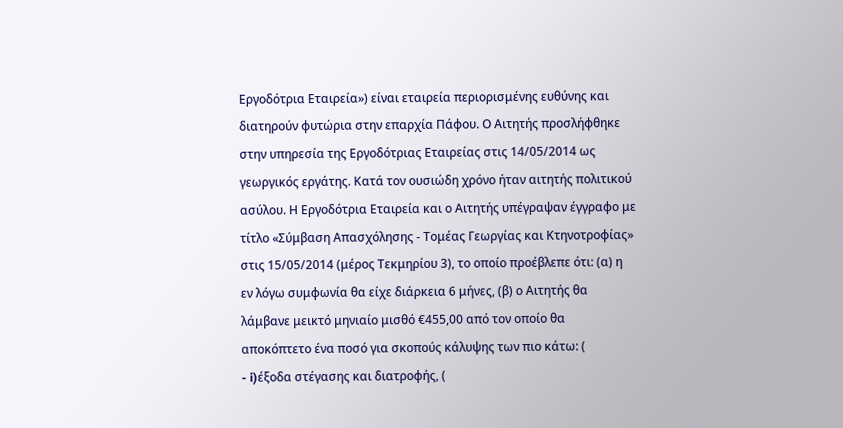Εργοδότρια Εταιρεία») είναι εταιρεία περιορισμένης ευθύνης και διατηρούν φυτώρια στην επαρχία Πάφου. Ο Αιτητής προσλήφθηκε στην υπηρεσία της Εργοδότριας Εταιρείας στις 14/05/2014 ως γεωργικός εργάτης. Κατά τον ουσιώδη χρόνο ήταν αιτητής πολιτικού ασύλου. Η Εργοδότρια Εταιρεία και ο Αιτητής υπέγραψαν έγγραφο με τίτλο «Σύμβαση Απασχόλησης - Τομέας Γεωργίας και Κτηνοτροφίας» στις 15/05/2014 (μέρος Τεκμηρίου 3), το οποίο προέβλεπε ότι: (α) η εν λόγω συμφωνία θα είχε διάρκεια 6 μήνες, (β) ο Αιτητής θα λάμβανε μεικτό μηνιαίο μισθό €455,00 από τον οποίο θα αποκόπτετο ένα ποσό για σκοπούς κάλυψης των πιο κάτω: (
- i)έξοδα στέγασης και διατροφής, (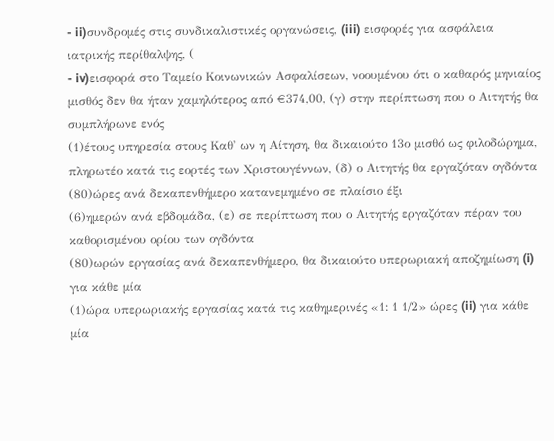- ii)συνδρομές στις συνδικαλιστικές οργανώσεις, (iii) εισφορές για ασφάλεια ιατρικής περίθαλψης, (
- iv)εισφορά στο Ταμείο Κοινωνικών Ασφαλίσεων, νοουμένου ότι ο καθαρός μηνιαίος μισθός δεν θα ήταν χαμηλότερος από €374,00, (γ) στην περίπτωση που ο Αιτητής θα συμπλήρωνε ενός
(1)έτους υπηρεσία στους Καθ' ων η Αίτηση, θα δικαιούτο 13ο μισθό ως φιλοδώρημα, πληρωτέο κατά τις εορτές των Χριστουγέννων, (δ) ο Αιτητής θα εργαζόταν ογδόντα
(80)ώρες ανά δεκαπενθήμερο κατανεμημένο σε πλαίσιο έξι
(6)ημερών ανά εβδομάδα, (ε) σε περίπτωση που ο Αιτητής εργαζόταν πέραν του καθορισμένου ορίου των ογδόντα
(80)ωρών εργασίας ανά δεκαπενθήμερο, θα δικαιούτο υπερωριακή αποζημίωση (i) για κάθε μία
(1)ώρα υπερωριακής εργασίας κατά τις καθημερινές «1: 1 1/2» ώρες (ii) για κάθε μία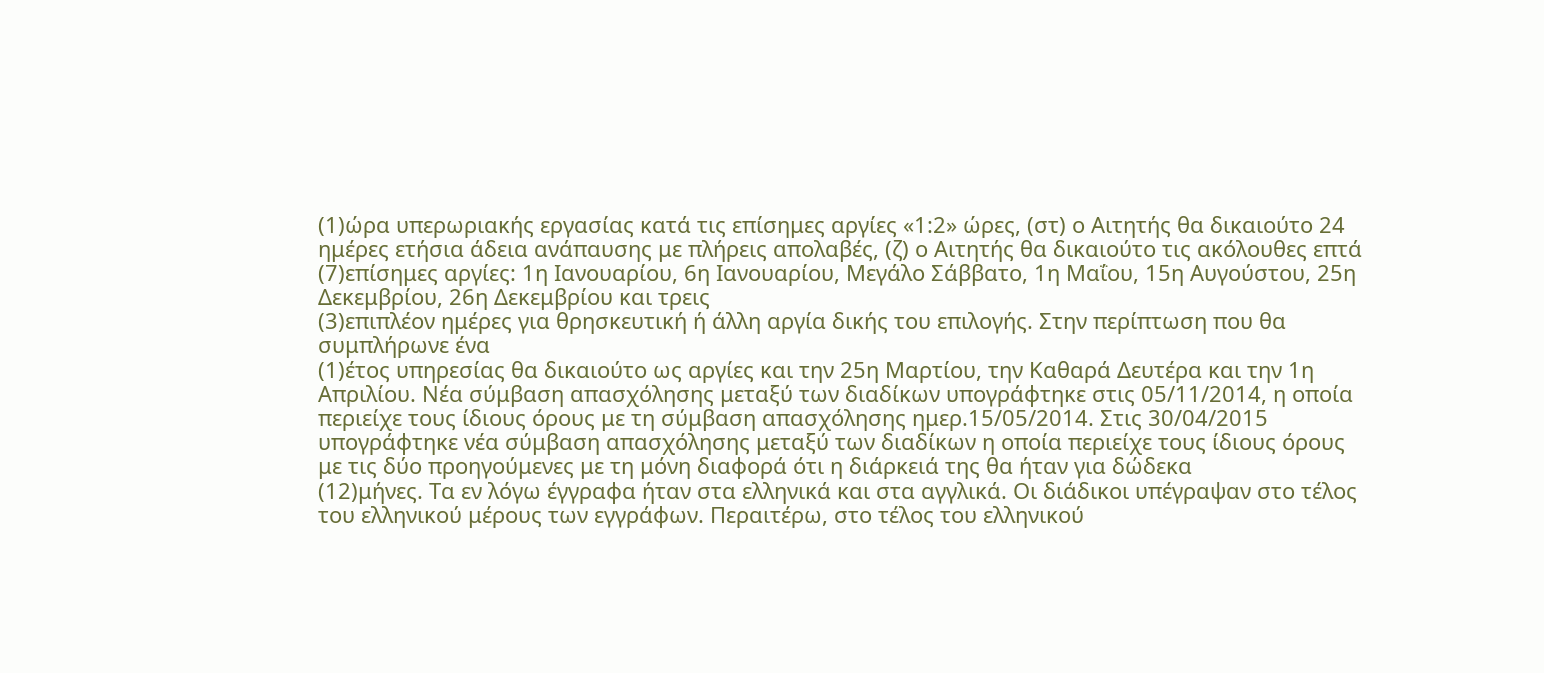(1)ώρα υπερωριακής εργασίας κατά τις επίσημες αργίες «1:2» ώρες, (στ) ο Αιτητής θα δικαιούτο 24 ημέρες ετήσια άδεια ανάπαυσης με πλήρεις απολαβές, (ζ) ο Αιτητής θα δικαιούτο τις ακόλουθες επτά
(7)επίσημες αργίες: 1η Ιανουαρίου, 6η Ιανουαρίου, Μεγάλο Σάββατο, 1η Μαΐου, 15η Αυγούστου, 25η Δεκεμβρίου, 26η Δεκεμβρίου και τρεις
(3)επιπλέον ημέρες για θρησκευτική ή άλλη αργία δικής του επιλογής. Στην περίπτωση που θα συμπλήρωνε ένα
(1)έτος υπηρεσίας θα δικαιούτο ως αργίες και την 25η Μαρτίου, την Καθαρά Δευτέρα και την 1η Απριλίου. Νέα σύμβαση απασχόλησης μεταξύ των διαδίκων υπογράφτηκε στις 05/11/2014, η οποία περιείχε τους ίδιους όρους με τη σύμβαση απασχόλησης ημερ.15/05/2014. Στις 30/04/2015 υπογράφτηκε νέα σύμβαση απασχόλησης μεταξύ των διαδίκων η οποία περιείχε τους ίδιους όρους με τις δύο προηγούμενες με τη μόνη διαφορά ότι η διάρκειά της θα ήταν για δώδεκα
(12)μήνες. Τα εν λόγω έγγραφα ήταν στα ελληνικά και στα αγγλικά. Οι διάδικοι υπέγραψαν στο τέλος του ελληνικού μέρους των εγγράφων. Περαιτέρω, στο τέλος του ελληνικού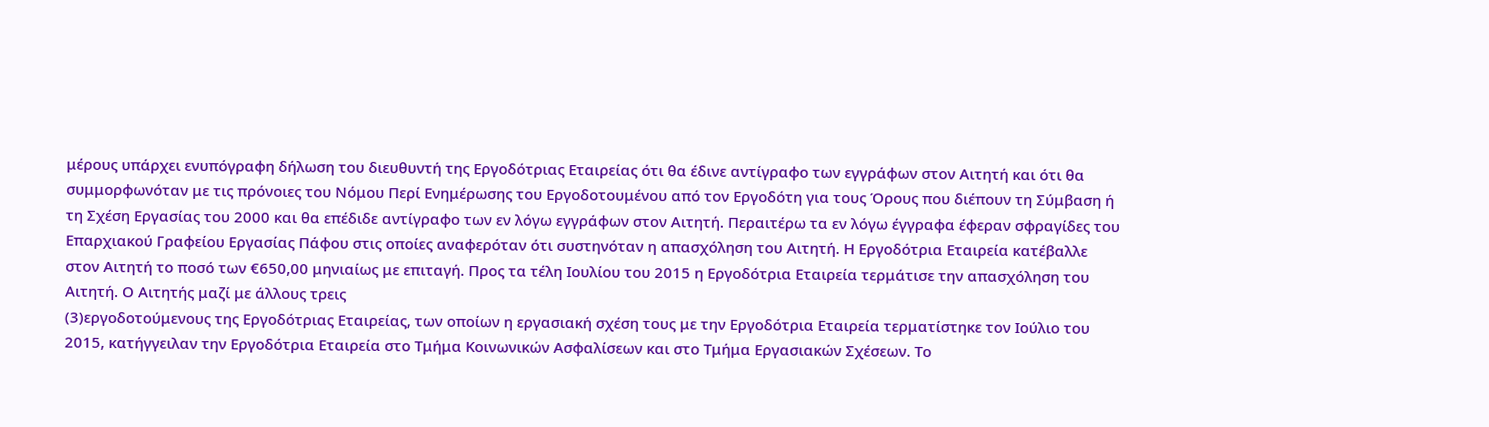μέρους υπάρχει ενυπόγραφη δήλωση του διευθυντή της Εργοδότριας Εταιρείας ότι θα έδινε αντίγραφο των εγγράφων στον Αιτητή και ότι θα συμμορφωνόταν με τις πρόνοιες του Νόμου Περί Ενημέρωσης του Εργοδοτουμένου από τον Εργοδότη για τους Όρους που διέπουν τη Σύμβαση ή τη Σχέση Εργασίας του 2000 και θα επέδιδε αντίγραφο των εν λόγω εγγράφων στον Αιτητή. Περαιτέρω τα εν λόγω έγγραφα έφεραν σφραγίδες του Επαρχιακού Γραφείου Εργασίας Πάφου στις οποίες αναφερόταν ότι συστηνόταν η απασχόληση του Αιτητή. Η Εργοδότρια Εταιρεία κατέβαλλε στον Αιτητή το ποσό των €650,00 μηνιαίως με επιταγή. Προς τα τέλη Ιουλίου του 2015 η Εργοδότρια Εταιρεία τερμάτισε την απασχόληση του Αιτητή. Ο Αιτητής μαζί με άλλους τρεις
(3)εργοδοτούμενους της Εργοδότριας Εταιρείας, των οποίων η εργασιακή σχέση τους με την Εργοδότρια Εταιρεία τερματίστηκε τον Ιούλιο του 2015, κατήγγειλαν την Εργοδότρια Εταιρεία στο Τμήμα Κοινωνικών Ασφαλίσεων και στο Τμήμα Εργασιακών Σχέσεων. Το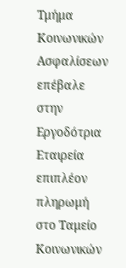Τμήμα Κοινωνικών Ασφαλίσεων επέβαλε στην Εργοδότρια Εταιρεία επιπλέον πληρωμή στο Ταμείο Κοινωνικών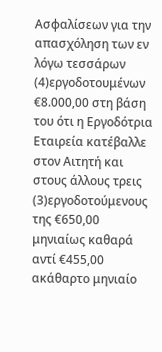Ασφαλίσεων για την απασχόληση των εν λόγω τεσσάρων
(4)εργοδοτουμένων €8.000,00 στη βάση του ότι η Εργοδότρια Εταιρεία κατέβαλλε στον Αιτητή και στους άλλους τρεις
(3)εργοδοτούμενους της €650,00 μηνιαίως καθαρά αντί €455,00 ακάθαρτο μηνιαίο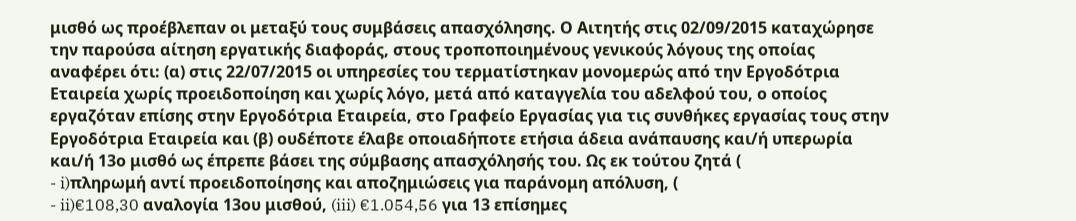μισθό ως προέβλεπαν οι μεταξύ τους συμβάσεις απασχόλησης. Ο Αιτητής στις 02/09/2015 καταχώρησε την παρούσα αίτηση εργατικής διαφοράς, στους τροποποιημένους γενικούς λόγους της οποίας αναφέρει ότι: (α) στις 22/07/2015 οι υπηρεσίες του τερματίστηκαν μονομερώς από την Εργοδότρια Εταιρεία χωρίς προειδοποίηση και χωρίς λόγο, μετά από καταγγελία του αδελφού του, ο οποίος εργαζόταν επίσης στην Εργοδότρια Εταιρεία, στο Γραφείο Εργασίας για τις συνθήκες εργασίας τους στην Εργοδότρια Εταιρεία και (β) ουδέποτε έλαβε οποιαδήποτε ετήσια άδεια ανάπαυσης και/ή υπερωρία και/ή 13ο μισθό ως έπρεπε βάσει της σύμβασης απασχόλησής του. Ως εκ τούτου ζητά (
- i)πληρωμή αντί προειδοποίησης και αποζημιώσεις για παράνομη απόλυση, (
- ii)€108,30 αναλογία 13ου μισθού, (iii) €1.054,56 για 13 επίσημες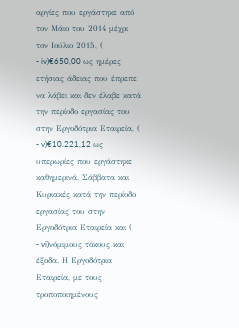αργίες που εργάστηκε από τον Μάιο του 2014 μέχρι τον Ιούλιο 2015, (
- iv)€650,00 ως ημέρες ετήσιας άδειας που έπρεπε να λάβει και δεν έλαβε κατά την περίοδο εργασίας του στην Εργοδότρια Εταιρεία, (
- v)€10.221,12 ως υπερωρίες που εργάστηκε καθημερινά, Σάββατα και Κυριακές κατά την περίοδο εργασίας του στην Εργοδότρια Εταιρεία και (
- vi)νόμιμους τόκους και έξοδα. Η Εργοδότρια Εταιρεία, με τους τροποποιημένους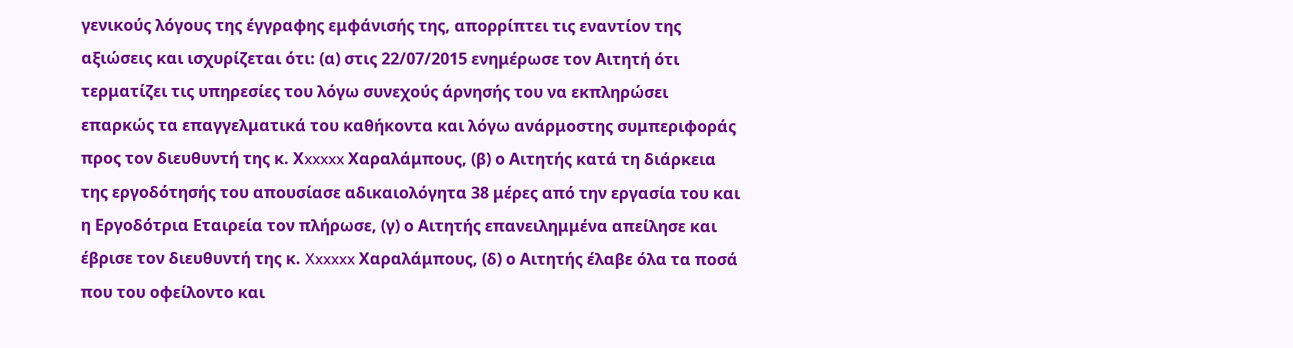γενικούς λόγους της έγγραφης εμφάνισής της, απορρίπτει τις εναντίον της αξιώσεις και ισχυρίζεται ότι: (α) στις 22/07/2015 ενημέρωσε τον Αιτητή ότι τερματίζει τις υπηρεσίες του λόγω συνεχούς άρνησής του να εκπληρώσει επαρκώς τα επαγγελματικά του καθήκοντα και λόγω ανάρμοστης συμπεριφοράς προς τον διευθυντή της κ. Χxxxxx Χαραλάμπους, (β) ο Αιτητής κατά τη διάρκεια της εργοδότησής του απουσίασε αδικαιολόγητα 38 μέρες από την εργασία του και η Εργοδότρια Εταιρεία τον πλήρωσε, (γ) ο Αιτητής επανειλημμένα απείλησε και έβρισε τον διευθυντή της κ. Xxxxxx Χαραλάμπους, (δ) ο Αιτητής έλαβε όλα τα ποσά που του οφείλοντο και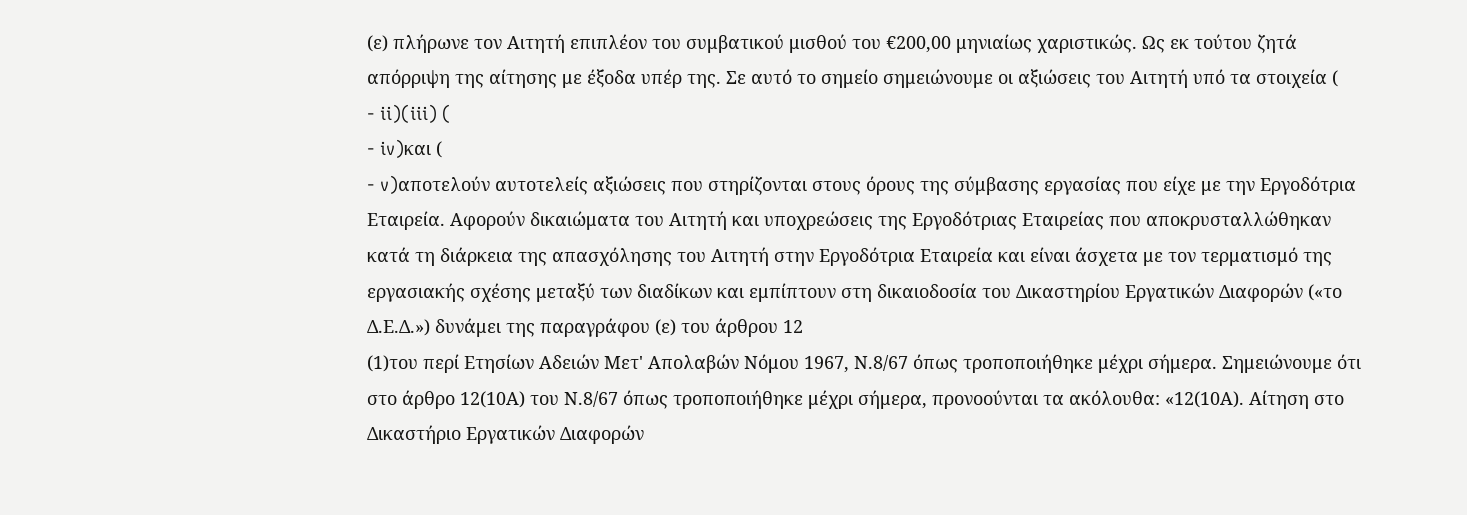(ε) πλήρωνε τον Αιτητή επιπλέον του συμβατικού μισθού του €200,00 μηνιαίως χαριστικώς. Ως εκ τούτου ζητά απόρριψη της αίτησης με έξοδα υπέρ της. Σε αυτό το σημείο σημειώνουμε οι αξιώσεις του Αιτητή υπό τα στοιχεία (
- ii)(iii) (
- iv)και (
- v)αποτελούν αυτοτελείς αξιώσεις που στηρίζονται στους όρους της σύμβασης εργασίας που είχε με την Εργοδότρια Εταιρεία. Αφορούν δικαιώματα του Αιτητή και υποχρεώσεις της Εργοδότριας Εταιρείας που αποκρυσταλλώθηκαν κατά τη διάρκεια της απασχόλησης του Αιτητή στην Εργοδότρια Εταιρεία και είναι άσχετα με τον τερματισμό της εργασιακής σχέσης μεταξύ των διαδίκων και εμπίπτουν στη δικαιοδοσία του Δικαστηρίου Εργατικών Διαφορών («το Δ.Ε.Δ.») δυνάμει της παραγράφου (ε) του άρθρου 12
(1)του περί Ετησίων Αδειών Μετ' Απολαβών Νόμου 1967, Ν.8/67 όπως τροποποιήθηκε μέχρι σήμερα. Σημειώνουμε ότι στο άρθρο 12(10Α) του Ν.8/67 όπως τροποποιήθηκε μέχρι σήμερα, προνοούνται τα ακόλουθα: «12(10Α). Αίτηση στο Δικαστήριο Εργατικών Διαφορών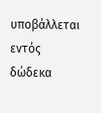υποβάλλεται εντός δώδεκα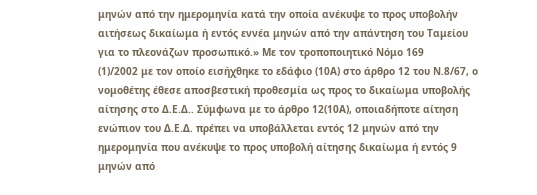μηνών από την ημερομηνία κατά την οποία ανέκυψε το προς υποβολήν αιτήσεως δικαίωμα ή εντός εννέα μηνών από την απάντηση του Ταμείου για το πλεονάζων προσωπικό.» Με τον τροποποιητικό Νόμο 169
(1)/2002 με τον οποίο εισήχθηκε το εδάφιο (10Α) στο άρθρο 12 του Ν.8/67, ο νομοθέτης έθεσε αποσβεστική προθεσμία ως προς το δικαίωμα υποβολής αίτησης στο Δ.Ε.Δ.. Σύμφωνα με το άρθρο 12(10Α), οποιαδήποτε αίτηση ενώπιον του Δ.Ε.Δ. πρέπει να υποβάλλεται εντός 12 μηνών από την ημερομηνία που ανέκυψε το προς υποβολή αίτησης δικαίωμα ή εντός 9 μηνών από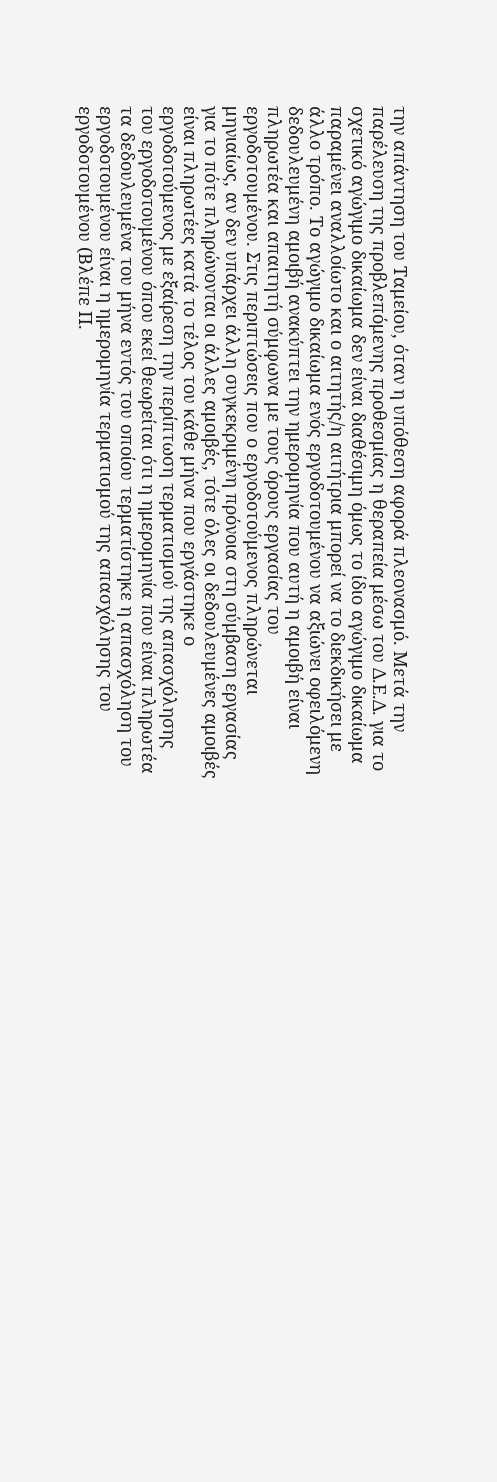την απάντηση του Ταμείου, όταν η υπόθεση αφορά πλεονασμό. Μετά την παρέλευση της προβλεπόμενης προθεσμίας η θεραπεία μέσω του Δ.Ε.Δ. για το σχετικό αγώγιμο δικαίωμα δεν είναι διαθέσιμη όμως το ίδιο αγώγιμο δικαίωμα παραμένει αναλλοίωτο και ο αιτητής/η αιτήτρια μπορεί να το διεκδικήσει με άλλο τρόπο. Το αγώγιμο δικαίωμα ενός εργοδοτουμένου να αξιώνει οφειλόμενη δεδουλευμένη αμοιβή ανακύπτει την ημερομηνία που αυτή η αμοιβή είναι πληρωτέα και απαιτητή σύμφωνα με τους όρους εργασίας του εργοδοτουμένου. Στις περιπτώσεις που ο εργοδοτούμενος πληρώνεται μηνιαίως, αν δεν υπάρχει άλλη συγκεκριμένη πρόνοια στη σύμβαση εργασίας για το πότε πληρώνονται οι άλλες αμοιβές, τότε όλες οι δεδουλευμένες αμοιβές είναι πληρωτέες κατά το τέλος του κάθε μήνα που εργάστηκε ο εργοδοτούμενος με εξαίρεση την περίπτωση τερματισμού της απασχόλησης του εργοδοτουμένου όπου εκεί θεωρείται ότι η ημερομηνία που είναι πληρωτέα τα δεδουλευμένα του μήνα εντός του οποίου τερματίστηκε η απασχόληση του εργοδοτουμένου είναι η ημερομηνία τερματισμού της απασχόλησης του εργοδοτουμένου (Βλέπε Π.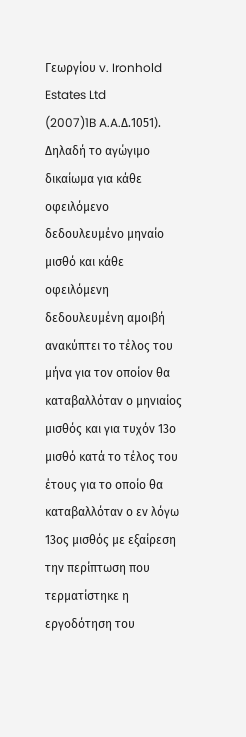Γεωργίου v. Ironhold Estates Ltd
(2007)1B A.A.Δ.1051). Δηλαδή το αγώγιμο δικαίωμα για κάθε οφειλόμενο δεδουλευμένο μηναίο μισθό και κάθε οφειλόμενη δεδουλευμένη αμοιβή ανακύπτει το τέλος του μήνα για τον οποίον θα καταβαλλόταν ο μηνιαίος μισθός και για τυχόν 13ο μισθό κατά το τέλος του έτους για το οποίο θα καταβαλλόταν ο εν λόγω 13ος μισθός με εξαίρεση την περίπτωση που τερματίστηκε η εργοδότηση του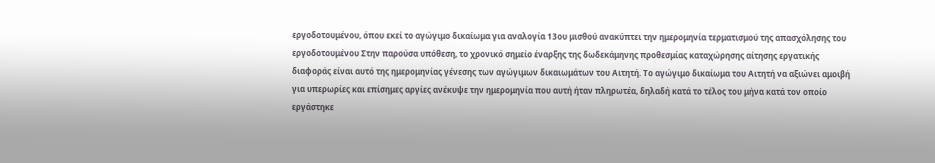εργοδοτουμένου, όπου εκεί το αγώγιμο δικαίωμα για αναλογία 13ου μισθού ανακύπτει την ημερομηνία τερματισμού της απασχόλησης του εργοδοτουμένου Στην παρούσα υπόθεση, το χρονικό σημείο έναρξης της δωδεκάμηνης προθεσμίας καταχώρησης αίτησης εργατικής διαφοράς είναι αυτό της ημερομηνίας γένεσης των αγώγιμων δικαιωμάτων του Αιτητή. Το αγώγιμο δικαίωμα του Αιτητή να αξιώνει αμοιβή για υπερωρίες και επίσημες αργίες ανέκυψε την ημερομηνία που αυτή ήταν πληρωτέα, δηλαδή κατά το τέλος του μήνα κατά τον οποίο εργάστηκε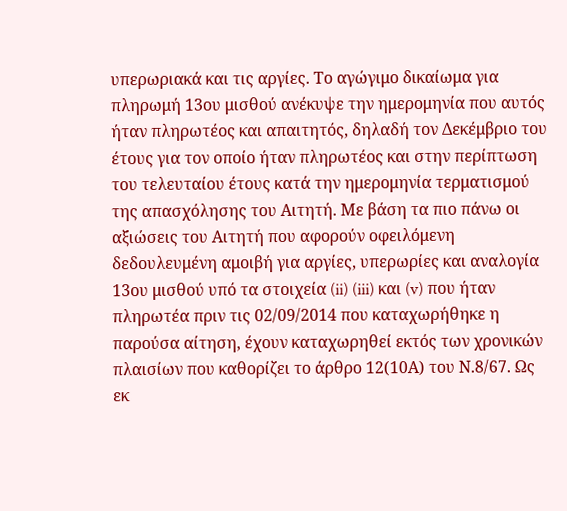υπερωριακά και τις αργίες. Το αγώγιμο δικαίωμα για πληρωμή 13ου μισθού ανέκυψε την ημερομηνία που αυτός ήταν πληρωτέος και απαιτητός, δηλαδή τον Δεκέμβριο του έτους για τον οποίο ήταν πληρωτέος και στην περίπτωση του τελευταίου έτους κατά την ημερομηνία τερματισμού της απασχόλησης του Αιτητή. Με βάση τα πιο πάνω οι αξιώσεις του Αιτητή που αφορούν οφειλόμενη δεδουλευμένη αμοιβή για αργίες, υπερωρίες και αναλογία 13ου μισθού υπό τα στοιχεία (ii) (iii) και (v) που ήταν πληρωτέα πριν τις 02/09/2014 που καταχωρήθηκε η παρούσα αίτηση, έχουν καταχωρηθεί εκτός των χρονικών πλαισίων που καθορίζει το άρθρο 12(10Α) του Ν.8/67. Ως εκ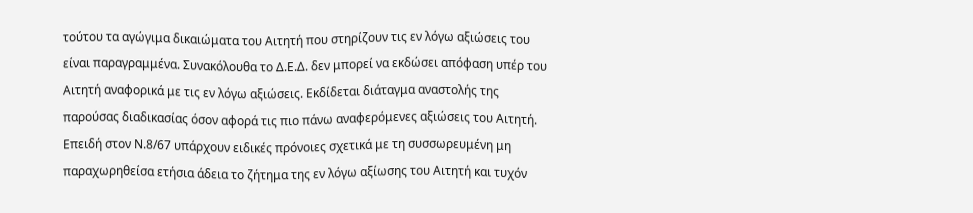τούτου τα αγώγιμα δικαιώματα του Αιτητή που στηρίζουν τις εν λόγω αξιώσεις του είναι παραγραμμένα. Συνακόλουθα το Δ.Ε.Δ. δεν μπορεί να εκδώσει απόφαση υπέρ του Αιτητή αναφορικά με τις εν λόγω αξιώσεις. Εκδίδεται διάταγμα αναστολής της παρούσας διαδικασίας όσον αφορά τις πιο πάνω αναφερόμενες αξιώσεις του Αιτητή. Επειδή στον Ν.8/67 υπάρχουν ειδικές πρόνοιες σχετικά με τη συσσωρευμένη μη παραχωρηθείσα ετήσια άδεια το ζήτημα της εν λόγω αξίωσης του Αιτητή και τυχόν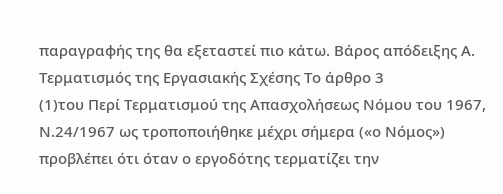παραγραφής της θα εξεταστεί πιο κάτω. Βάρος απόδειξης Α. Τερματισμός της Εργασιακής Σχέσης Το άρθρο 3
(1)του Περί Τερματισμού της Απασχολήσεως Νόμου του 1967, Ν.24/1967 ως τροποποιήθηκε μέχρι σήμερα («ο Νόμος») προβλέπει ότι όταν ο εργοδότης τερματίζει την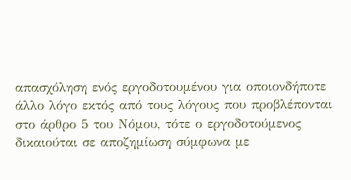απασχόληση ενός εργοδοτουμένου για οποιονδήποτε άλλο λόγο εκτός από τους λόγους που προβλέπονται στο άρθρο 5 του Νόμου, τότε ο εργοδοτούμενος δικαιούται σε αποζημίωση σύμφωνα με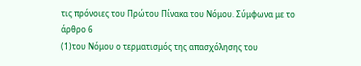τις πρόνοιες του Πρώτου Πίνακα του Νόμου. Σύμφωνα με το άρθρο 6
(1)του Νόμου ο τερματισμός της απασχόλησης του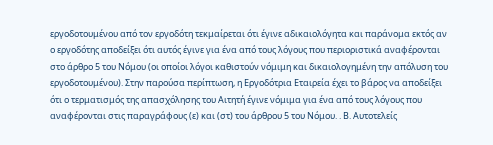εργοδοτουμένου από τον εργοδότη τεκμαίρεται ότι έγινε αδικαιολόγητα και παράνομα εκτός αν ο εργοδότης αποδείξει ότι αυτός έγινε για ένα από τους λόγους που περιοριστικά αναφέρονται στο άρθρο 5 του Νόμου (οι οποίοι λόγοι καθιστούν νόμιμη και δικαιολογημένη την απόλυση του εργοδοτουμένου). Στην παρούσα περίπτωση, η Εργοδότρια Εταιρεία έχει το βάρος να αποδείξει ότι ο τερματισμός της απασχόλησης του Αιτητή έγινε νόμιμα για ένα από τους λόγους που αναφέρονται στις παραγράφους (ε) και (στ) του άρθρου 5 του Νόμου. . Β. Αυτοτελείς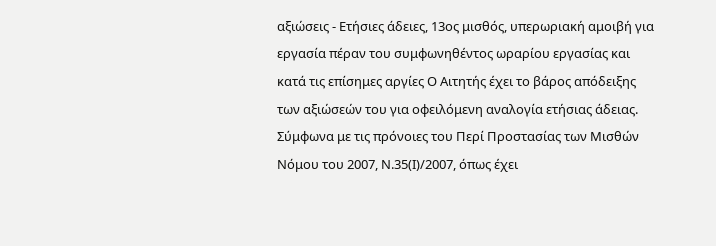αξιώσεις - Ετήσιες άδειες, 13ος μισθός, υπερωριακή αμοιβή για εργασία πέραν του συμφωνηθέντος ωραρίου εργασίας και κατά τις επίσημες αργίες Ο Αιτητής έχει το βάρος απόδειξης των αξιώσεών του για οφειλόμενη αναλογία ετήσιας άδειας. Σύμφωνα με τις πρόνοιες του Περί Προστασίας των Μισθών Νόμου του 2007, Ν.35(Ι)/2007, όπως έχει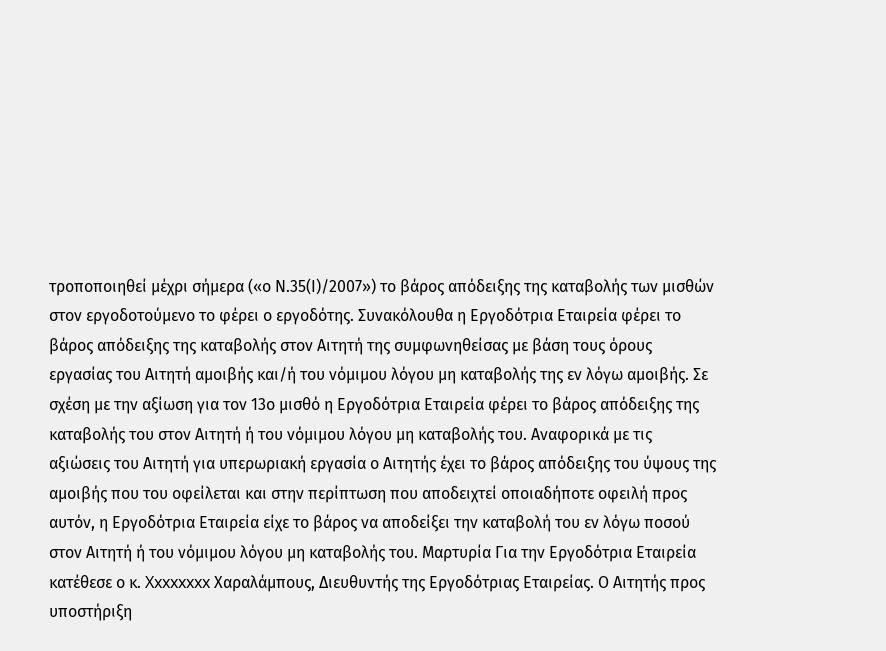τροποποιηθεί μέχρι σήμερα («ο Ν.35(Ι)/2007») το βάρος απόδειξης της καταβολής των μισθών στον εργοδοτούμενο το φέρει ο εργοδότης. Συνακόλουθα η Εργοδότρια Εταιρεία φέρει το βάρος απόδειξης της καταβολής στον Αιτητή της συμφωνηθείσας με βάση τους όρους εργασίας του Αιτητή αμοιβής και/ή του νόμιμου λόγου μη καταβολής της εν λόγω αμοιβής. Σε σχέση με την αξίωση για τον 13ο μισθό η Εργοδότρια Εταιρεία φέρει το βάρος απόδειξης της καταβολής του στον Αιτητή ή του νόμιμου λόγου μη καταβολής του. Αναφορικά με τις αξιώσεις του Αιτητή για υπερωριακή εργασία ο Αιτητής έχει το βάρος απόδειξης του ύψους της αμοιβής που του οφείλεται και στην περίπτωση που αποδειχτεί οποιαδήποτε οφειλή προς αυτόν, η Εργοδότρια Εταιρεία είχε το βάρος να αποδείξει την καταβολή του εν λόγω ποσού στον Αιτητή ή του νόμιμου λόγου μη καταβολής του. Μαρτυρία Για την Εργοδότρια Εταιρεία κατέθεσε ο κ. Xxxxxxxx Χαραλάμπους, Διευθυντής της Εργοδότριας Εταιρείας. Ο Αιτητής προς υποστήριξη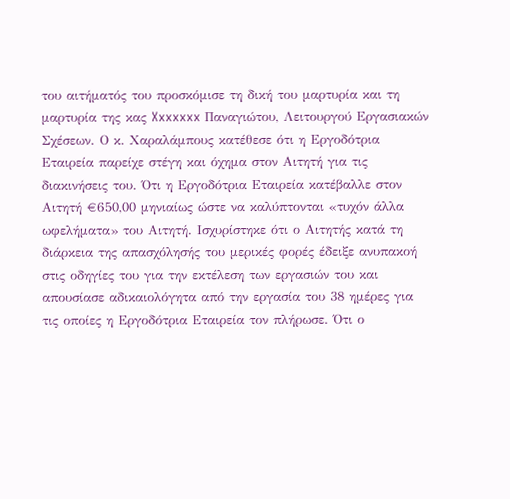του αιτήματός του προσκόμισε τη δική του μαρτυρία και τη μαρτυρία της κας Xxxxxxx Παναγιώτου, Λειτουργού Εργασιακών Σχέσεων. Ο κ. Χαραλάμπους κατέθεσε ότι η Εργοδότρια Εταιρεία παρείχε στέγη και όχημα στον Αιτητή για τις διακινήσεις του. Ότι η Εργοδότρια Εταιρεία κατέβαλλε στον Αιτητή €650,00 μηνιαίως ώστε να καλύπτονται «τυχόν άλλα ωφελήματα» του Αιτητή. Ισχυρίστηκε ότι ο Αιτητής κατά τη διάρκεια της απασχόλησής του μερικές φορές έδειξε ανυπακοή στις οδηγίες του για την εκτέλεση των εργασιών του και απουσίασε αδικαιολόγητα από την εργασία του 38 ημέρες για τις οποίες η Εργοδότρια Εταιρεία τον πλήρωσε. Ότι ο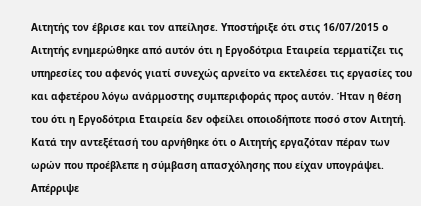Αιτητής τον έβρισε και τον απείλησε. Υποστήριξε ότι στις 16/07/2015 ο Αιτητής ενημερώθηκε από αυτόν ότι η Εργοδότρια Εταιρεία τερματίζει τις υπηρεσίες του αφενός γιατί συνεχώς αρνείτο να εκτελέσει τις εργασίες του και αφετέρου λόγω ανάρμοστης συμπεριφοράς προς αυτόν. Ήταν η θέση του ότι η Εργοδότρια Εταιρεία δεν οφείλει οποιοδήποτε ποσό στον Αιτητή. Κατά την αντεξέτασή του αρνήθηκε ότι ο Αιτητής εργαζόταν πέραν των ωρών που προέβλεπε η σύμβαση απασχόλησης που είχαν υπογράψει. Απέρριψε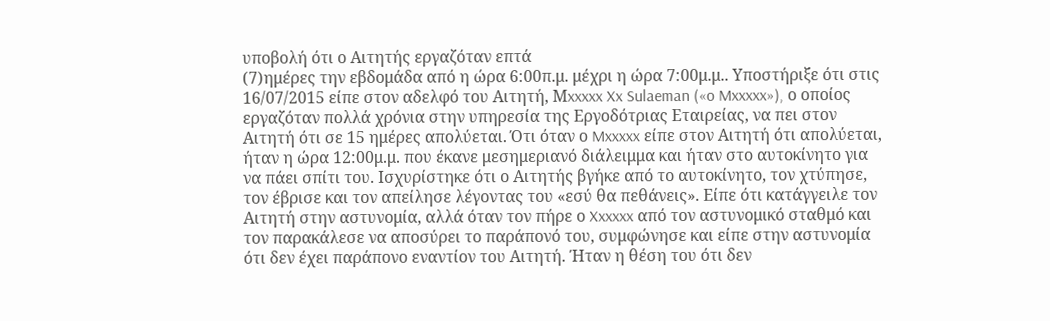υποβολή ότι ο Αιτητής εργαζόταν επτά
(7)ημέρες την εβδομάδα από η ώρα 6:00π.μ. μέχρι η ώρα 7:00μ.μ.. Υποστήριξε ότι στις 16/07/2015 είπε στον αδελφό του Αιτητή, Μxxxxx Xx Sulaeman («o Mxxxxx»), ο οποίος εργαζόταν πολλά χρόνια στην υπηρεσία της Εργοδότριας Εταιρείας, να πει στον Αιτητή ότι σε 15 ημέρες απολύεται. Ότι όταν ο Mxxxxx είπε στον Αιτητή ότι απολύεται, ήταν η ώρα 12:00μ.μ. που έκανε μεσημεριανό διάλειμμα και ήταν στο αυτοκίνητο για να πάει σπίτι του. Ισχυρίστηκε ότι ο Αιτητής βγήκε από το αυτοκίνητο, τον χτύπησε, τον έβρισε και τον απείλησε λέγοντας του «εσύ θα πεθάνεις». Είπε ότι κατάγγειλε τον Αιτητή στην αστυνομία, αλλά όταν τον πήρε ο Xxxxxx από τον αστυνομικό σταθμό και τον παρακάλεσε να αποσύρει το παράπονό του, συμφώνησε και είπε στην αστυνομία ότι δεν έχει παράπονο εναντίον του Αιτητή. Ήταν η θέση του ότι δεν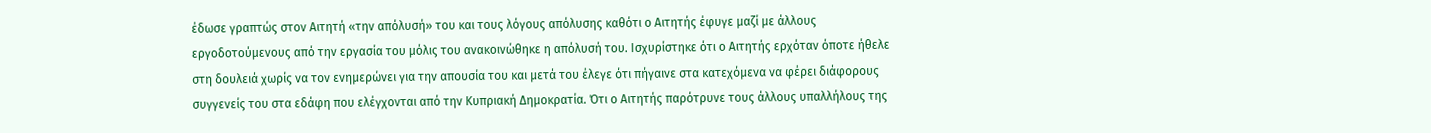έδωσε γραπτώς στον Αιτητή «την απόλυσή» του και τους λόγους απόλυσης καθότι ο Αιτητής έφυγε μαζί με άλλους εργοδοτούμενους από την εργασία του μόλις του ανακοινώθηκε η απόλυσή του. Ισχυρίστηκε ότι ο Αιτητής ερχόταν όποτε ήθελε στη δουλειά χωρίς να τον ενημερώνει για την απουσία του και μετά του έλεγε ότι πήγαινε στα κατεχόμενα να φέρει διάφορους συγγενείς του στα εδάφη που ελέγχονται από την Κυπριακή Δημοκρατία. Ότι ο Αιτητής παρότρυνε τους άλλους υπαλλήλους της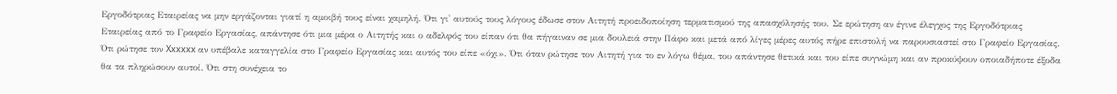Εργοδότριας Εταιρείας να μην εργάζονται γιατί η αμοιβή τους είναι χαμηλή. Ότι γι' αυτούς τους λόγους έδωσε στον Αιτητή προειδοποίηση τερματισμού της απασχόλησής του. Σε ερώτηση αν έγινε έλεγχος της Εργοδότριας Εταιρείας από το Γραφείο Εργασίας, απάντησε ότι μια μέρα ο Αιτητής και ο αδελφός του είπαν ότι θα πήγαιναν σε μια δουλειά στην Πάφο και μετά από λίγες μέρες αυτός πήρε επιστολή να παρουσιαστεί στο Γραφείο Εργασίας. Ότι ρώτησε τον Xxxxxx αν υπέβαλε καταγγελία στο Γραφείο Εργασίας και αυτός του είπε «όχι». Ότι όταν ρώτησε τον Αιτητή για το εν λόγω θέμα, του απάντησε θετικά και του είπε συγνώμη και αν προκύψουν οποιαδήποτε έξοδα θα τα πληρώσουν αυτοί. Ότι στη συνέχεια το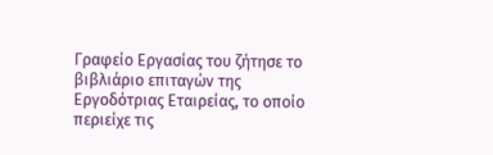Γραφείο Εργασίας του ζήτησε το βιβλιάριο επιταγών της Εργοδότριας Εταιρείας, το οποίο περιείχε τις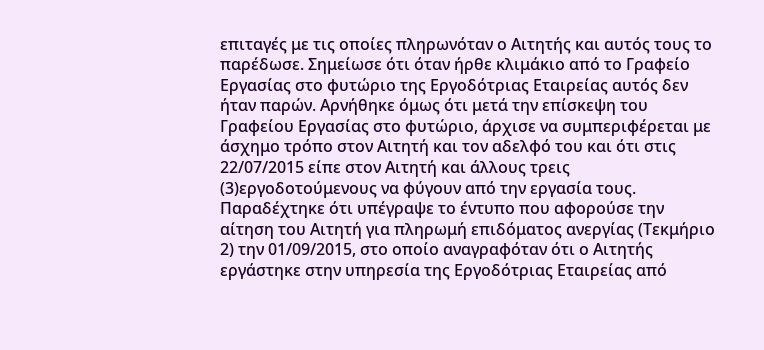επιταγές με τις οποίες πληρωνόταν ο Αιτητής και αυτός τους το παρέδωσε. Σημείωσε ότι όταν ήρθε κλιμάκιο από το Γραφείο Εργασίας στο φυτώριο της Εργοδότριας Εταιρείας αυτός δεν ήταν παρών. Αρνήθηκε όμως ότι μετά την επίσκεψη του Γραφείου Εργασίας στο φυτώριο, άρχισε να συμπεριφέρεται με άσχημο τρόπο στον Αιτητή και τον αδελφό του και ότι στις 22/07/2015 είπε στον Αιτητή και άλλους τρεις
(3)εργοδοτούμενους να φύγουν από την εργασία τους. Παραδέχτηκε ότι υπέγραψε το έντυπο που αφορούσε την αίτηση του Αιτητή για πληρωμή επιδόματος ανεργίας (Τεκμήριο 2) την 01/09/2015, στο οποίο αναγραφόταν ότι ο Αιτητής εργάστηκε στην υπηρεσία της Εργοδότριας Εταιρείας από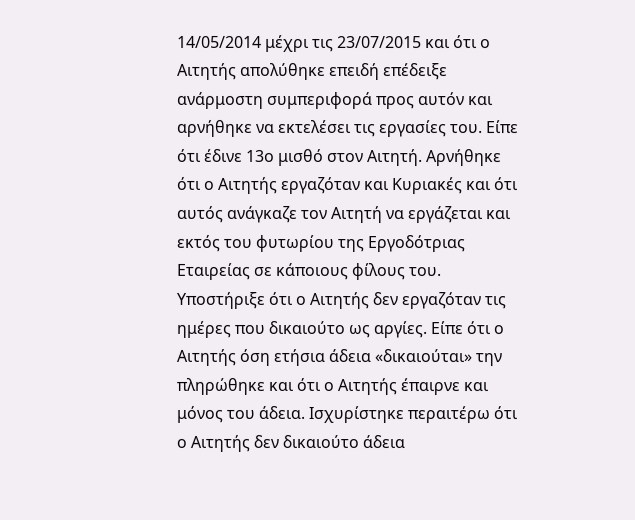14/05/2014 μέχρι τις 23/07/2015 και ότι ο Αιτητής απολύθηκε επειδή επέδειξε ανάρμοστη συμπεριφορά προς αυτόν και αρνήθηκε να εκτελέσει τις εργασίες του. Είπε ότι έδινε 13ο μισθό στον Αιτητή. Αρνήθηκε ότι ο Αιτητής εργαζόταν και Κυριακές και ότι αυτός ανάγκαζε τον Αιτητή να εργάζεται και εκτός του φυτωρίου της Εργοδότριας Εταιρείας σε κάποιους φίλους του. Υποστήριξε ότι ο Αιτητής δεν εργαζόταν τις ημέρες που δικαιούτο ως αργίες. Είπε ότι ο Αιτητής όση ετήσια άδεια «δικαιούται» την πληρώθηκε και ότι ο Αιτητής έπαιρνε και μόνος του άδεια. Ισχυρίστηκε περαιτέρω ότι ο Αιτητής δεν δικαιούτο άδεια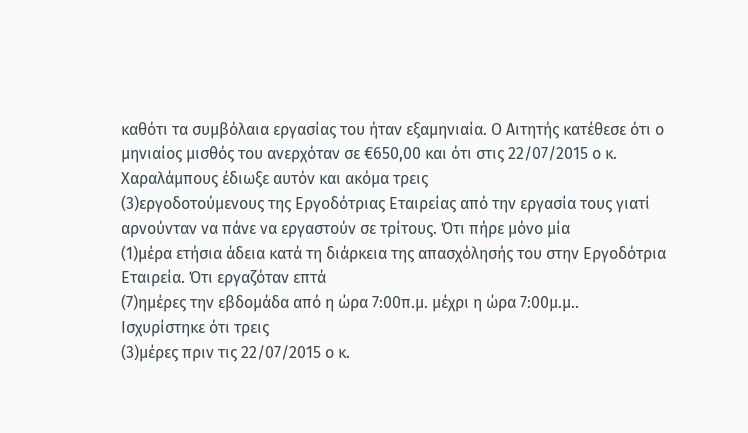καθότι τα συμβόλαια εργασίας του ήταν εξαμηνιαία. Ο Αιτητής κατέθεσε ότι ο μηνιαίος μισθός του ανερχόταν σε €650,00 και ότι στις 22/07/2015 ο κ. Χαραλάμπους έδιωξε αυτόν και ακόμα τρεις
(3)εργοδοτούμενους της Εργοδότριας Εταιρείας από την εργασία τους γιατί αρνούνταν να πάνε να εργαστούν σε τρίτους. Ότι πήρε μόνο μία
(1)μέρα ετήσια άδεια κατά τη διάρκεια της απασχόλησής του στην Εργοδότρια Εταιρεία. Ότι εργαζόταν επτά
(7)ημέρες την εβδομάδα από η ώρα 7:00π.μ. μέχρι η ώρα 7:00μ.μ.. Ισχυρίστηκε ότι τρεις
(3)μέρες πριν τις 22/07/2015 ο κ.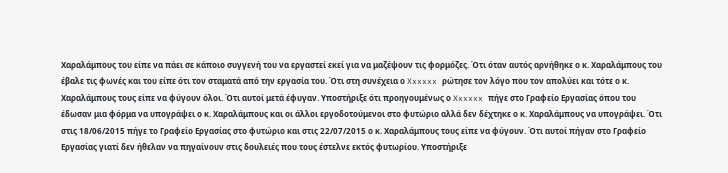Χαραλάμπους του είπε να πάει σε κάποιο συγγενή του να εργαστεί εκεί για να μαζέψουν τις φορμόζες. Ότι όταν αυτός αρνήθηκε ο κ. Χαραλάμπους του έβαλε τις φωνές και του είπε ότι τον σταματά από την εργασία του. Ότι στη συνέχεια ο Xxxxxx ρώτησε τον λόγο που τον απολύει και τότε ο κ. Χαραλάμπους τους είπε να φύγουν όλοι. Ότι αυτοί μετά έφυγαν. Υποστήριξε ότι προηγουμένως ο Xxxxxx πήγε στο Γραφείο Εργασίας όπου του έδωσαν μια φόρμα να υπογράψει ο κ. Χαραλάμπους και οι άλλοι εργοδοτούμενοι στο φυτώριο αλλά δεν δέχτηκε ο κ. Χαραλάμπους να υπογράψει. Ότι στις 18/06/2015 πήγε το Γραφείο Εργασίας στο φυτώριο και στις 22/07/2015 ο κ. Χαραλάμπους τους είπε να φύγουν. Ότι αυτοί πήγαν στο Γραφείο Εργασίας γιατί δεν ήθελαν να πηγαίνουν στις δουλειές που τους έστελνε εκτός φυτωρίου. Υποστήριξε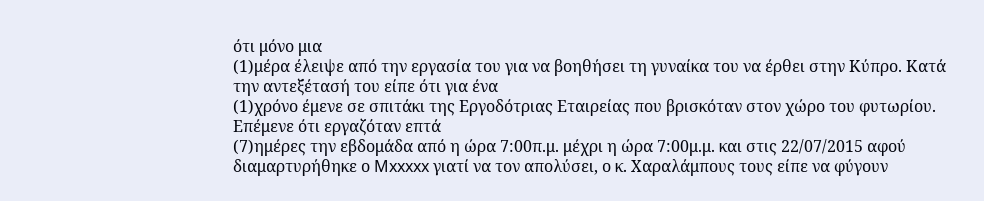ότι μόνο μια
(1)μέρα έλειψε από την εργασία του για να βοηθήσει τη γυναίκα του να έρθει στην Κύπρο. Κατά την αντεξέτασή του είπε ότι για ένα
(1)χρόνο έμενε σε σπιτάκι της Εργοδότριας Εταιρείας που βρισκόταν στον χώρο του φυτωρίου. Επέμενε ότι εργαζόταν επτά
(7)ημέρες την εβδομάδα από η ώρα 7:00π.μ. μέχρι η ώρα 7:00μ.μ. και στις 22/07/2015 αφού διαμαρτυρήθηκε ο Mxxxxx γιατί να τον απολύσει, ο κ. Χαραλάμπους τους είπε να φύγουν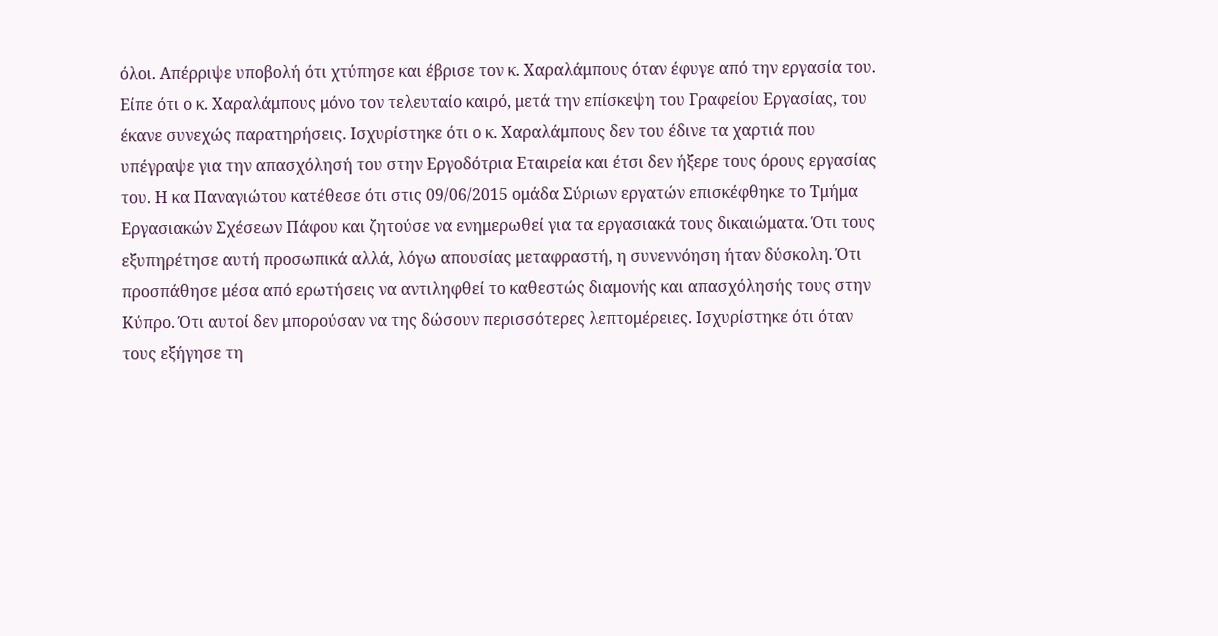όλοι. Απέρριψε υποβολή ότι χτύπησε και έβρισε τον κ. Χαραλάμπους όταν έφυγε από την εργασία του. Είπε ότι ο κ. Χαραλάμπους μόνο τον τελευταίο καιρό, μετά την επίσκεψη του Γραφείου Εργασίας, του έκανε συνεχώς παρατηρήσεις. Ισχυρίστηκε ότι ο κ. Χαραλάμπους δεν του έδινε τα χαρτιά που υπέγραψε για την απασχόλησή του στην Εργοδότρια Εταιρεία και έτσι δεν ήξερε τους όρους εργασίας του. Η κα Παναγιώτου κατέθεσε ότι στις 09/06/2015 ομάδα Σύριων εργατών επισκέφθηκε το Τμήμα Εργασιακών Σχέσεων Πάφου και ζητούσε να ενημερωθεί για τα εργασιακά τους δικαιώματα. Ότι τους εξυπηρέτησε αυτή προσωπικά αλλά, λόγω απουσίας μεταφραστή, η συνεννόηση ήταν δύσκολη. Ότι προσπάθησε μέσα από ερωτήσεις να αντιληφθεί το καθεστώς διαμονής και απασχόλησής τους στην Κύπρο. Ότι αυτοί δεν μπορούσαν να της δώσουν περισσότερες λεπτομέρειες. Ισχυρίστηκε ότι όταν τους εξήγησε τη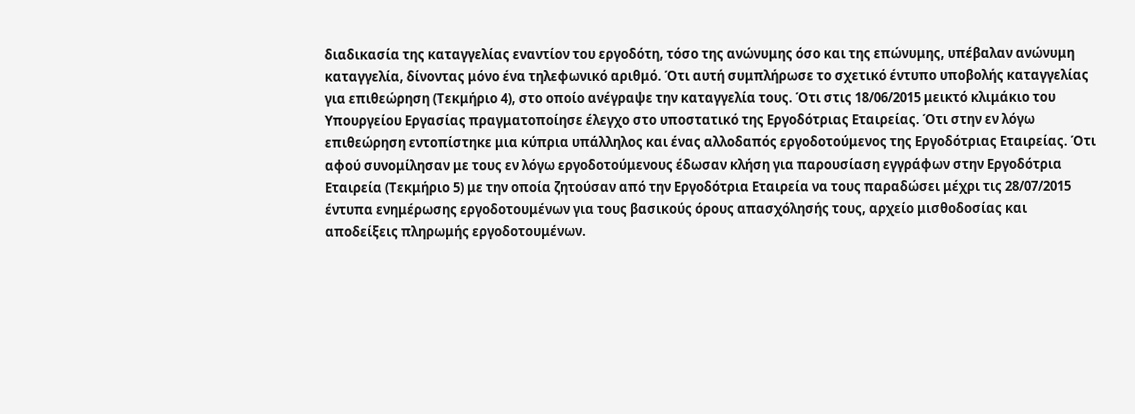διαδικασία της καταγγελίας εναντίον του εργοδότη, τόσο της ανώνυμης όσο και της επώνυμης, υπέβαλαν ανώνυμη καταγγελία, δίνοντας μόνο ένα τηλεφωνικό αριθμό. Ότι αυτή συμπλήρωσε το σχετικό έντυπο υποβολής καταγγελίας για επιθεώρηση (Τεκμήριο 4), στο οποίο ανέγραψε την καταγγελία τους. Ότι στις 18/06/2015 μεικτό κλιμάκιο του Υπουργείου Εργασίας πραγματοποίησε έλεγχο στο υποστατικό της Εργοδότριας Εταιρείας. Ότι στην εν λόγω επιθεώρηση εντοπίστηκε μια κύπρια υπάλληλος και ένας αλλοδαπός εργοδοτούμενος της Εργοδότριας Εταιρείας. Ότι αφού συνομίλησαν με τους εν λόγω εργοδοτούμενους έδωσαν κλήση για παρουσίαση εγγράφων στην Εργοδότρια Εταιρεία (Τεκμήριο 5) με την οποία ζητούσαν από την Εργοδότρια Εταιρεία να τους παραδώσει μέχρι τις 28/07/2015 έντυπα ενημέρωσης εργοδοτουμένων για τους βασικούς όρους απασχόλησής τους, αρχείο μισθοδοσίας και αποδείξεις πληρωμής εργοδοτουμένων.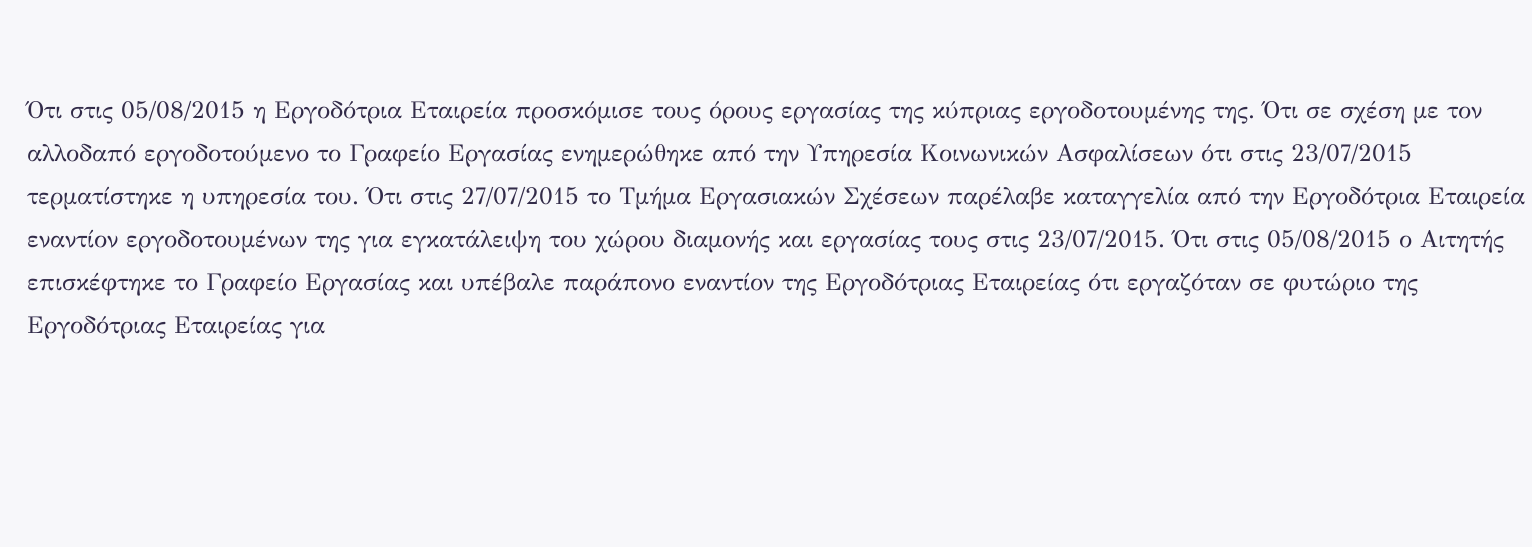Ότι στις 05/08/2015 η Εργοδότρια Εταιρεία προσκόμισε τους όρους εργασίας της κύπριας εργοδοτουμένης της. Ότι σε σχέση με τον αλλοδαπό εργοδοτούμενο το Γραφείο Εργασίας ενημερώθηκε από την Υπηρεσία Κοινωνικών Ασφαλίσεων ότι στις 23/07/2015 τερματίστηκε η υπηρεσία του. Ότι στις 27/07/2015 το Τμήμα Εργασιακών Σχέσεων παρέλαβε καταγγελία από την Εργοδότρια Εταιρεία εναντίον εργοδοτουμένων της για εγκατάλειψη του χώρου διαμονής και εργασίας τους στις 23/07/2015. Ότι στις 05/08/2015 ο Αιτητής επισκέφτηκε το Γραφείο Εργασίας και υπέβαλε παράπονο εναντίον της Εργοδότριας Εταιρείας ότι εργαζόταν σε φυτώριο της Εργοδότριας Εταιρείας για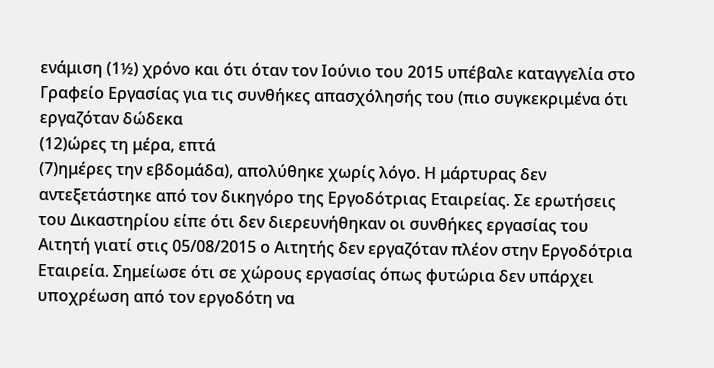ενάμιση (1½) χρόνο και ότι όταν τον Ιούνιο του 2015 υπέβαλε καταγγελία στο Γραφείο Εργασίας για τις συνθήκες απασχόλησής του (πιο συγκεκριμένα ότι εργαζόταν δώδεκα
(12)ώρες τη μέρα, επτά
(7)ημέρες την εβδομάδα), απολύθηκε χωρίς λόγο. Η μάρτυρας δεν αντεξετάστηκε από τον δικηγόρο της Εργοδότριας Εταιρείας. Σε ερωτήσεις του Δικαστηρίου είπε ότι δεν διερευνήθηκαν οι συνθήκες εργασίας του Αιτητή γιατί στις 05/08/2015 ο Αιτητής δεν εργαζόταν πλέον στην Εργοδότρια Εταιρεία. Σημείωσε ότι σε χώρους εργασίας όπως φυτώρια δεν υπάρχει υποχρέωση από τον εργοδότη να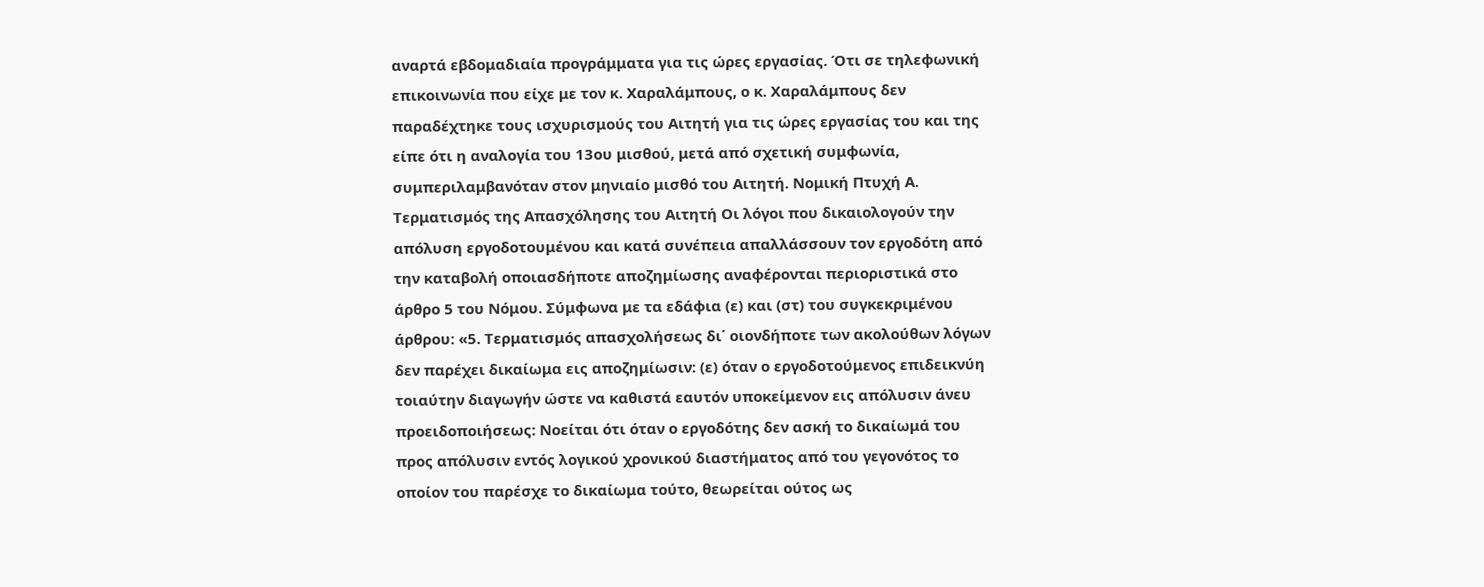αναρτά εβδομαδιαία προγράμματα για τις ώρες εργασίας. Ότι σε τηλεφωνική επικοινωνία που είχε με τον κ. Χαραλάμπους, ο κ. Χαραλάμπους δεν παραδέχτηκε τους ισχυρισμούς του Αιτητή για τις ώρες εργασίας του και της είπε ότι η αναλογία του 13ου μισθού, μετά από σχετική συμφωνία, συμπεριλαμβανόταν στον μηνιαίο μισθό του Αιτητή. Νομική Πτυχή Α. Τερματισμός της Απασχόλησης του Αιτητή Οι λόγοι που δικαιολογούν την απόλυση εργοδοτουμένου και κατά συνέπεια απαλλάσσουν τον εργοδότη από την καταβολή οποιασδήποτε αποζημίωσης αναφέρονται περιοριστικά στο άρθρο 5 του Νόμου. Σύμφωνα με τα εδάφια (ε) και (στ) του συγκεκριμένου άρθρου: «5. Τερματισμός απασχολήσεως δι΄ οιονδήποτε των ακολούθων λόγων δεν παρέχει δικαίωμα εις αποζημίωσιν: (ε) όταν ο εργοδοτούμενος επιδεικνύη τοιαύτην διαγωγήν ώστε να καθιστά εαυτόν υποκείμενον εις απόλυσιν άνευ προειδοποιήσεως: Νοείται ότι όταν ο εργοδότης δεν ασκή το δικαίωμά του προς απόλυσιν εντός λογικού χρονικού διαστήματος από του γεγονότος το οποίον του παρέσχε το δικαίωμα τούτο, θεωρείται ούτος ως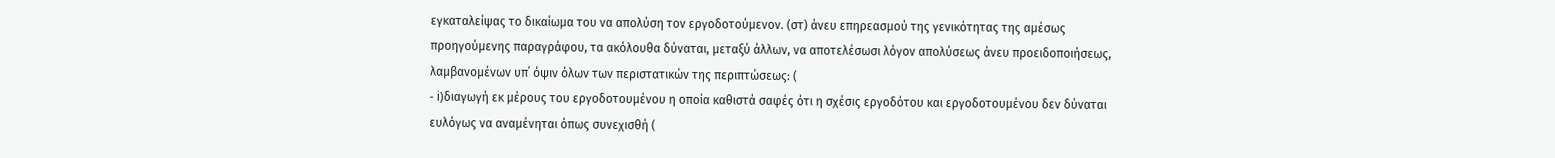εγκαταλείψας το δικαίωμα του να απολύση τον εργοδοτούμενον. (στ) άνευ επηρεασμού της γενικότητας της αμέσως προηγούμενης παραγράφου, τα ακόλουθα δύναται, μεταξύ άλλων, να αποτελέσωσι λόγον απολύσεως άνευ προειδοποιήσεως, λαμβανομένων υπ΄ όψιν όλων των περιστατικών της περιπτώσεως: (
- i)διαγωγή εκ μέρους του εργοδοτουμένου η οποία καθιστά σαφές ότι η σχέσις εργοδότου και εργοδοτουμένου δεν δύναται ευλόγως να αναμένηται όπως συνεχισθή (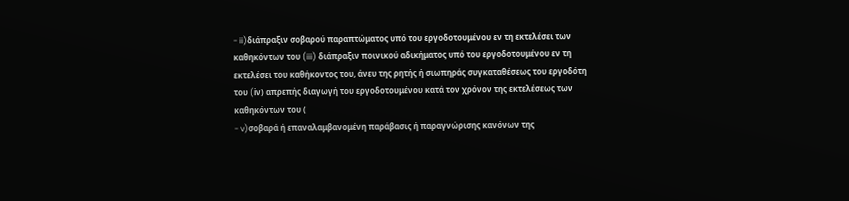- ii)διάπραξιν σοβαρού παραπτώματος υπό του εργοδοτουμένου εν τη εκτελέσει των καθηκόντων του (iii) διάπραξιν ποινικού αδικήματος υπό του εργοδοτουμένου εν τη εκτελέσει του καθήκοντος του, άνευ της ρητής ή σιωπηράς συγκαταθέσεως του εργοδότη του (iν) απρεπής διαγωγή του εργοδοτουμένου κατά τον χρόνον της εκτελέσεως των καθηκόντων του (
- v)σοβαρά ή επαναλαμβανομένη παράβασις ή παραγνώρισης κανόνων της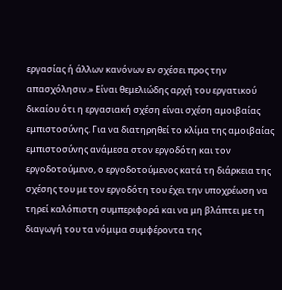εργασίας ή άλλων κανόνων εν σχέσει προς την απασχόλησιν.» Είναι θεμελιώδης αρχή του εργατικού δικαίου ότι η εργασιακή σχέση είναι σχέση αμοιβαίας εμπιστοσύνης. Για να διατηρηθεί το κλίμα της αμοιβαίας εμπιστοσύνης ανάμεσα στον εργοδότη και τον εργοδοτούμενο, ο εργοδοτούμενος κατά τη διάρκεια της σχέσης του με τον εργοδότη του έχει την υποχρέωση να τηρεί καλόπιστη συμπεριφορά και να μη βλάπτει με τη διαγωγή του τα νόμιμα συμφέροντα της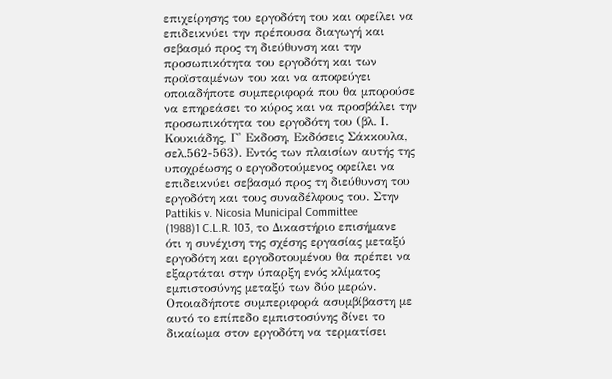επιχείρησης του εργοδότη του και οφείλει να επιδεικνύει την πρέπουσα διαγωγή και σεβασμό προς τη διεύθυνση και την προσωπικότητα του εργοδότη και των προϊσταμένων του και να αποφεύγει οποιαδήποτε συμπεριφορά που θα μπορούσε να επηρεάσει το κύρος και να προσβάλει την προσωπικότητα του εργοδότη του (βλ. Ι. Κουκιάδης, Γ' Εκδοση, Εκδόσεις Σάκκουλα, σελ.562-563). Εντός των πλαισίων αυτής της υποχρέωσης ο εργοδοτούμενος οφείλει να επιδεικνύει σεβασμό προς τη διεύθυνση του εργοδότη και τους συναδέλφους του. Στην Pattikis v. Nicosia Municipal Committee
(1988)1 C.L.R. 103, τo Δικαστήριο επισήμανε ότι η συνέχιση της σχέσης εργασίας μεταξύ εργοδότη και εργοδοτουμένου θα πρέπει να εξαρτάται στην ύπαρξη ενός κλίματος εμπιστοσύνης μεταξύ των δύο μερών. Οποιαδήποτε συμπεριφορά ασυμβίβαστη με αυτό το επίπεδο εμπιστοσύνης δίνει το δικαίωμα στον εργοδότη να τερματίσει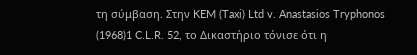τη σύμβαση. Στην KEM (Taxi) Ltd v. Anastasios Tryphonos
(1968)1 C.L.R. 52, τo Δικαστήριο τόνισε ότι η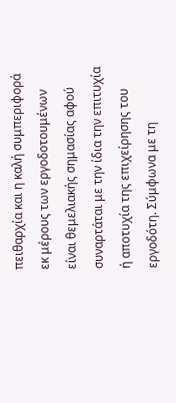πειθαρχία και η καλή συμπεριφορά εκ μέρους των εργοδοτουμένων είναι θεμελιακής σημασίας αφού συναρτάται με την ίδια την επιτυχία ή αποτυχία της επιχείρησης του εργοδότη. Σύμφωνα με τη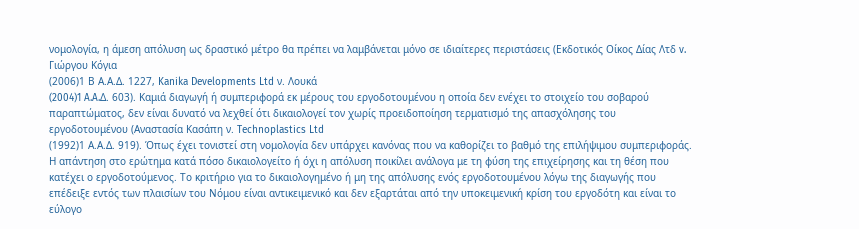νομολογία, η άμεση απόλυση ως δραστικό μέτρο θα πρέπει να λαμβάνεται μόνο σε ιδιαίτερες περιστάσεις (Εκδοτικός Οίκος Δίας Λτδ v. Γιώργου Κόγια
(2006)1 Β Α.Α.Δ. 1227, Kanika Developments Ltd ν. Λουκά
(2004)1 A.A.Δ. 603). Καμιά διαγωγή ή συμπεριφορά εκ μέρους του εργοδοτουμένου η οποία δεν ενέχει το στοιχείο του σοβαρού παραπτώματος, δεν είναι δυνατό να λεχθεί ότι δικαιολογεί τον χωρίς προειδοποίηση τερματισμό της απασχόλησης του εργοδοτουμένου (Αναστασία Κασάπη ν. Technoplastics Ltd
(1992)1 Α.Α.Δ. 919). Όπως έχει τονιστεί στη νομολογία δεν υπάρχει κανόνας που να καθορίζει το βαθμό της επιλήψιμου συμπεριφοράς. Η απάντηση στο ερώτημα κατά πόσο δικαιολογείτο ή όχι η απόλυση ποικίλει ανάλογα με τη φύση της επιχείρησης και τη θέση που κατέχει ο εργοδοτούμενος. Το κριτήριο για το δικαιολογημένο ή μη της απόλυσης ενός εργοδοτουμένου λόγω της διαγωγής που επέδειξε εντός των πλαισίων του Νόμου είναι αντικειμενικό και δεν εξαρτάται από την υποκειμενική κρίση του εργοδότη και είναι το εύλογο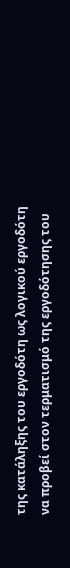της κατάληξης του εργοδότη ως λογικού εργοδότη να προβεί στον τερματισμό της εργοδότησης του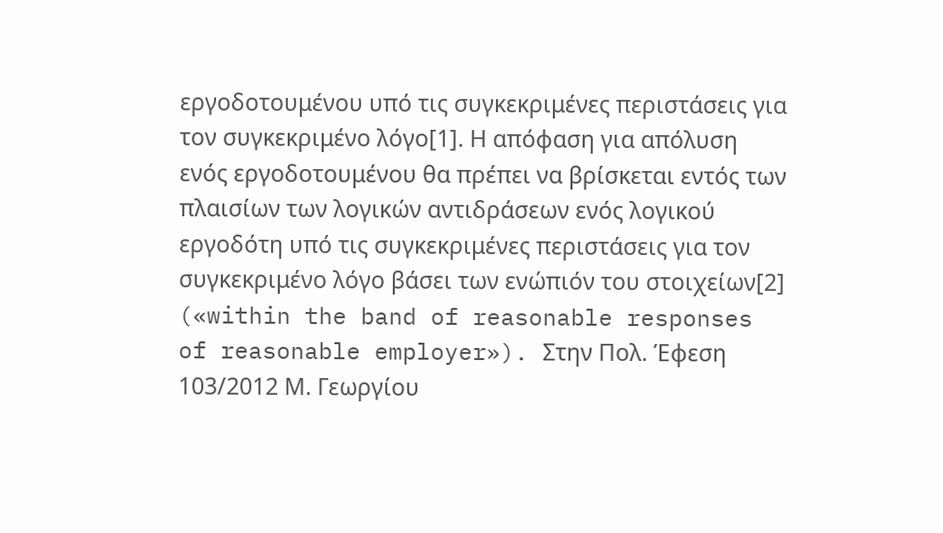εργοδοτουμένου υπό τις συγκεκριμένες περιστάσεις για τον συγκεκριμένο λόγο[1]. Η απόφαση για απόλυση ενός εργοδοτουμένου θα πρέπει να βρίσκεται εντός των πλαισίων των λογικών αντιδράσεων ενός λογικού εργοδότη υπό τις συγκεκριμένες περιστάσεις για τον συγκεκριμένο λόγο βάσει των ενώπιόν του στοιχείων[2] («within the band of reasonable responses of reasonable employer»). Στην Πολ. Έφεση 103/2012 Μ. Γεωργίου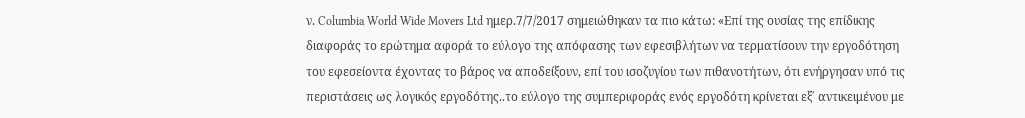ν. Columbia World Wide Movers Ltd ημερ.7/7/2017 σημειώθηκαν τα πιο κάτω: «Επί της ουσίας της επίδικης διαφοράς το ερώτημα αφορά το εύλογο της απόφασης των εφεσιβλήτων να τερματίσουν την εργοδότηση του εφεσείοντα έχοντας το βάρος να αποδείξουν, επί του ισοζυγίου των πιθανοτήτων, ότι ενήργησαν υπό τις περιστάσεις ως λογικός εργοδότης..το εύλογο της συμπεριφοράς ενός εργοδότη κρίνεται εξ΄ αντικειμένου με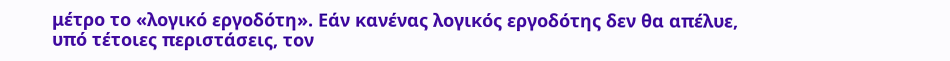μέτρο το «λογικό εργοδότη». Εάν κανένας λογικός εργοδότης δεν θα απέλυε, υπό τέτοιες περιστάσεις, τον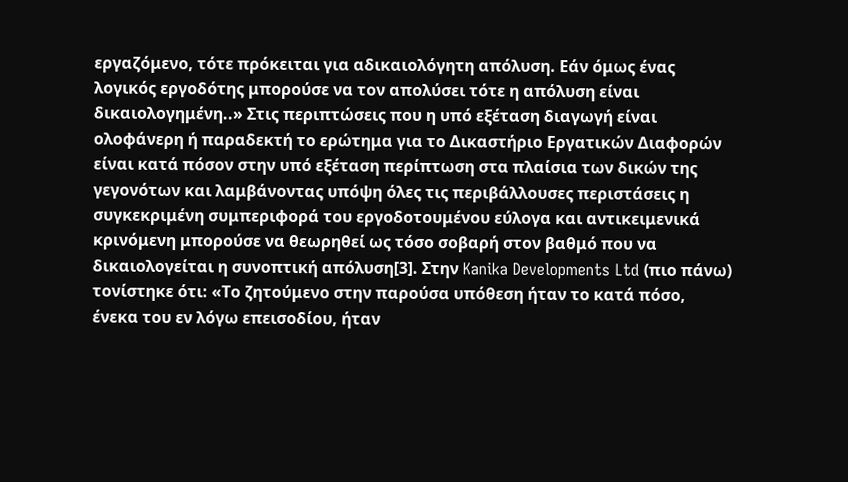εργαζόμενο, τότε πρόκειται για αδικαιολόγητη απόλυση. Εάν όμως ένας λογικός εργοδότης μπορούσε να τον απολύσει τότε η απόλυση είναι δικαιολογημένη..» Στις περιπτώσεις που η υπό εξέταση διαγωγή είναι ολοφάνερη ή παραδεκτή το ερώτημα για το Δικαστήριο Εργατικών Διαφορών είναι κατά πόσον στην υπό εξέταση περίπτωση στα πλαίσια των δικών της γεγονότων και λαμβάνοντας υπόψη όλες τις περιβάλλουσες περιστάσεις η συγκεκριμένη συμπεριφορά του εργοδοτουμένου εύλογα και αντικειμενικά κρινόμενη μπορούσε να θεωρηθεί ως τόσο σοβαρή στον βαθμό που να δικαιολογείται η συνοπτική απόλυση[3]. Στην Kanika Developments Ltd (πιο πάνω) τονίστηκε ότι: «Το ζητούμενο στην παρούσα υπόθεση ήταν το κατά πόσο, ένεκα του εν λόγω επεισοδίου, ήταν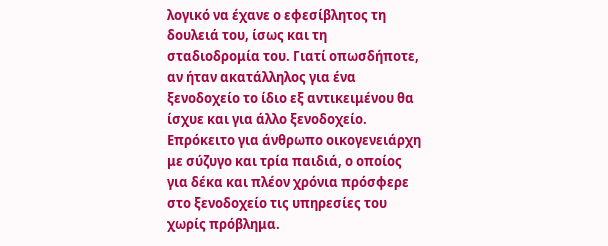λογικό να έχανε ο εφεσίβλητος τη δουλειά του, ίσως και τη σταδιοδρομία του. Γιατί οπωσδήποτε, αν ήταν ακατάλληλος για ένα ξενοδοχείο το ίδιο εξ αντικειμένου θα ίσχυε και για άλλο ξενοδοχείο. Επρόκειτο για άνθρωπο οικογενειάρχη με σύζυγο και τρία παιδιά, ο οποίος για δέκα και πλέον χρόνια πρόσφερε στο ξενοδοχείο τις υπηρεσίες του χωρίς πρόβλημα.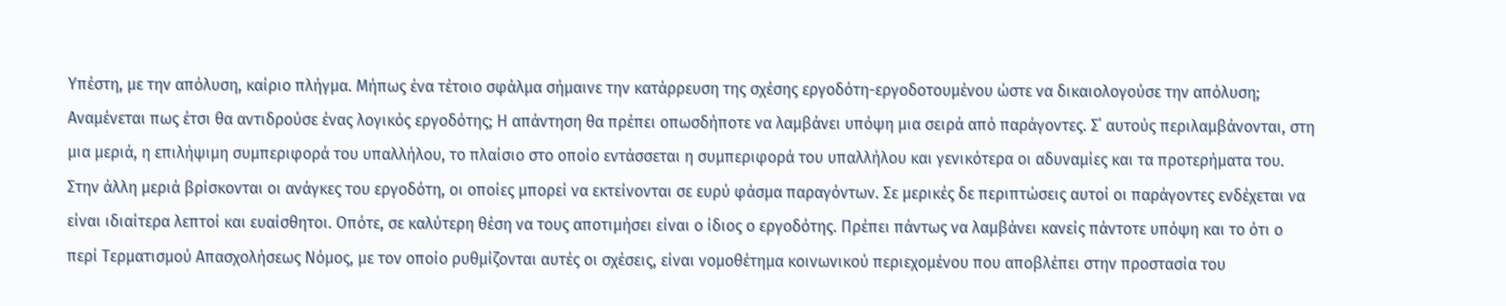Υπέστη, με την απόλυση, καίριο πλήγμα. Μήπως ένα τέτοιο σφάλμα σήμαινε την κατάρρευση της σχέσης εργοδότη-εργοδοτουμένου ώστε να δικαιολογούσε την απόλυση; Αναμένεται πως έτσι θα αντιδρούσε ένας λογικός εργοδότης; Η απάντηση θα πρέπει οπωσδήποτε να λαμβάνει υπόψη μια σειρά από παράγοντες. Σ΄ αυτούς περιλαμβάνονται, στη μια μεριά, η επιλήψιμη συμπεριφορά του υπαλλήλου, το πλαίσιο στο οποίο εντάσσεται η συμπεριφορά του υπαλλήλου και γενικότερα οι αδυναμίες και τα προτερήματα του. Στην άλλη μεριά βρίσκονται οι ανάγκες του εργοδότη, οι οποίες μπορεί να εκτείνονται σε ευρύ φάσμα παραγόντων. Σε μερικές δε περιπτώσεις αυτοί οι παράγοντες ενδέχεται να είναι ιδιαίτερα λεπτοί και ευαίσθητοι. Οπότε, σε καλύτερη θέση να τους αποτιμήσει είναι ο ίδιος ο εργοδότης. Πρέπει πάντως να λαμβάνει κανείς πάντοτε υπόψη και το ότι ο περί Τερματισμού Απασχολήσεως Νόμος, με τον οποίο ρυθμίζονται αυτές οι σχέσεις, είναι νομοθέτημα κοινωνικού περιεχομένου που αποβλέπει στην προστασία του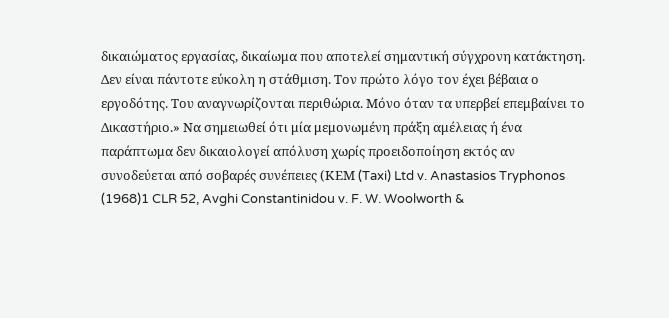δικαιώματος εργασίας, δικαίωμα που αποτελεί σημαντική σύγχρονη κατάκτηση. Δεν είναι πάντοτε εύκολη η στάθμιση. Τον πρώτο λόγο τον έχει βέβαια ο εργοδότης. Του αναγνωρίζονται περιθώρια. Μόνο όταν τα υπερβεί επεμβαίνει το Δικαστήριο.» Να σημειωθεί ότι μία μεμονωμένη πράξη αμέλειας ή ένα παράπτωμα δεν δικαιολογεί απόλυση χωρίς προειδοποίηση εκτός αν συνοδεύεται από σοβαρές συνέπειες (ΚΕΜ (Taxi) Ltd v. Anastasios Tryphonos
(1968)1 CLR 52, Avghi Constantinidou v. F. W. Woolworth &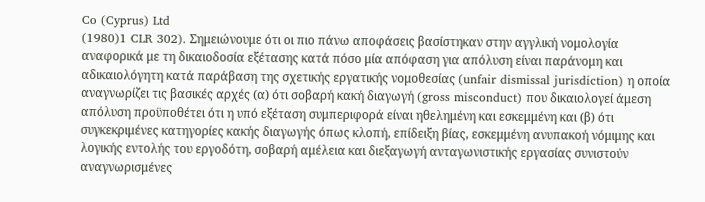Co (Cyprus) Ltd
(1980)1 CLR 302). Σημειώνουμε ότι οι πιο πάνω αποφάσεις βασίστηκαν στην αγγλική νομολογία αναφορικά με τη δικαιοδοσία εξέτασης κατά πόσο μία απόφαση για απόλυση είναι παράνομη και αδικαιολόγητη κατά παράβαση της σχετικής εργατικής νομοθεσίας (unfair dismissal jurisdiction) η οποία αναγνωρίζει τις βασικές αρχές (α) ότι σοβαρή κακή διαγωγή (gross misconduct) που δικαιολογεί άμεση απόλυση προϋποθέτει ότι η υπό εξέταση συμπεριφορά είναι ηθελημένη και εσκεμμένη και (β) ότι συγκεκριμένες κατηγορίες κακής διαγωγής όπως κλοπή, επίδειξη βίας, εσκεμμένη ανυπακοή νόμιμης και λογικής εντολής του εργοδότη, σοβαρή αμέλεια και διεξαγωγή ανταγωνιστικής εργασίας συνιστούν αναγνωρισμένες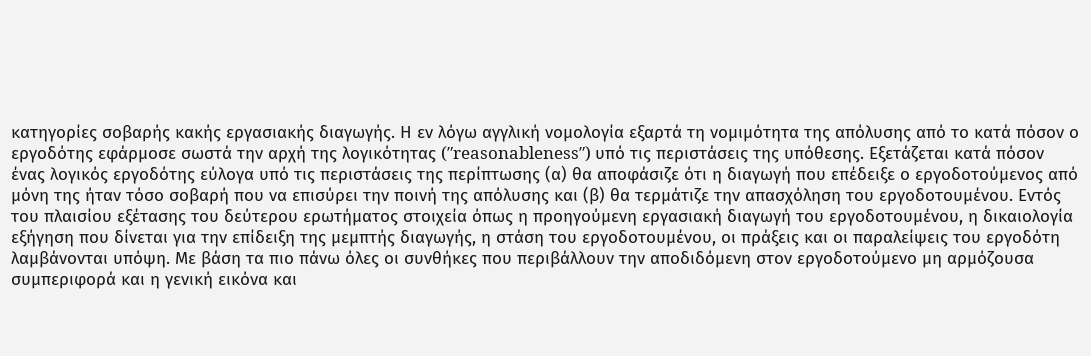κατηγορίες σοβαρής κακής εργασιακής διαγωγής. Η εν λόγω αγγλική νομολογία εξαρτά τη νομιμότητα της απόλυσης από το κατά πόσον ο εργοδότης εφάρμοσε σωστά την αρχή της λογικότητας (″reasonableness″) υπό τις περιστάσεις της υπόθεσης. Εξετάζεται κατά πόσον ένας λογικός εργοδότης εύλογα υπό τις περιστάσεις της περίπτωσης (α) θα αποφάσιζε ότι η διαγωγή που επέδειξε ο εργοδοτούμενος από μόνη της ήταν τόσο σοβαρή που να επισύρει την ποινή της απόλυσης και (β) θα τερμάτιζε την απασχόληση του εργοδοτουμένου. Εντός του πλαισίου εξέτασης του δεύτερου ερωτήματος στοιχεία όπως η προηγούμενη εργασιακή διαγωγή του εργοδοτουμένου, η δικαιολογία εξήγηση που δίνεται για την επίδειξη της μεμπτής διαγωγής, η στάση του εργοδοτουμένου, οι πράξεις και οι παραλείψεις του εργοδότη λαμβάνονται υπόψη. Με βάση τα πιο πάνω όλες οι συνθήκες που περιβάλλουν την αποδιδόμενη στον εργοδοτούμενο μη αρμόζουσα συμπεριφορά και η γενική εικόνα και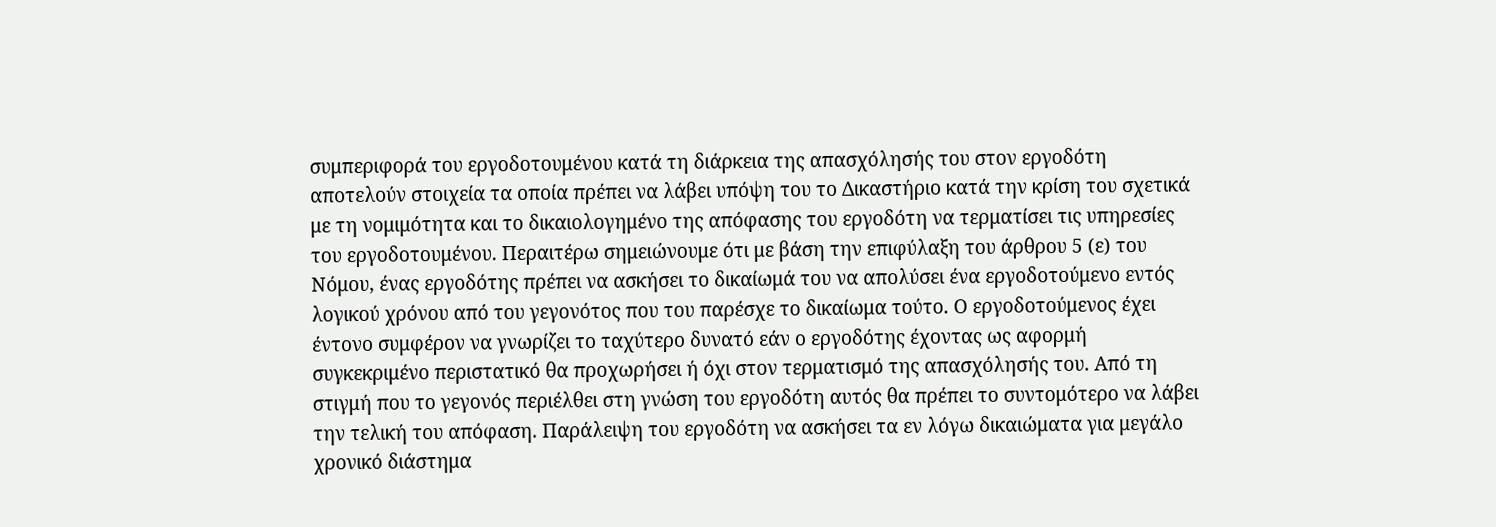συμπεριφορά του εργοδοτουμένου κατά τη διάρκεια της απασχόλησής του στον εργοδότη αποτελούν στοιχεία τα οποία πρέπει να λάβει υπόψη του το Δικαστήριο κατά την κρίση του σχετικά με τη νομιμότητα και το δικαιολογημένο της απόφασης του εργοδότη να τερματίσει τις υπηρεσίες του εργοδοτουμένου. Περαιτέρω σημειώνουμε ότι με βάση την επιφύλαξη του άρθρου 5 (ε) του Νόμου, ένας εργοδότης πρέπει να ασκήσει το δικαίωμά του να απολύσει ένα εργοδοτούμενο εντός λογικού χρόνου από του γεγονότος που του παρέσχε το δικαίωμα τούτο. Ο εργοδοτούμενος έχει έντονο συμφέρον να γνωρίζει το ταχύτερο δυνατό εάν ο εργοδότης έχοντας ως αφορμή συγκεκριμένο περιστατικό θα προχωρήσει ή όχι στον τερματισμό της απασχόλησής του. Από τη στιγμή που το γεγονός περιέλθει στη γνώση του εργοδότη αυτός θα πρέπει το συντομότερο να λάβει την τελική του απόφαση. Παράλειψη του εργοδότη να ασκήσει τα εν λόγω δικαιώματα για μεγάλο χρονικό διάστημα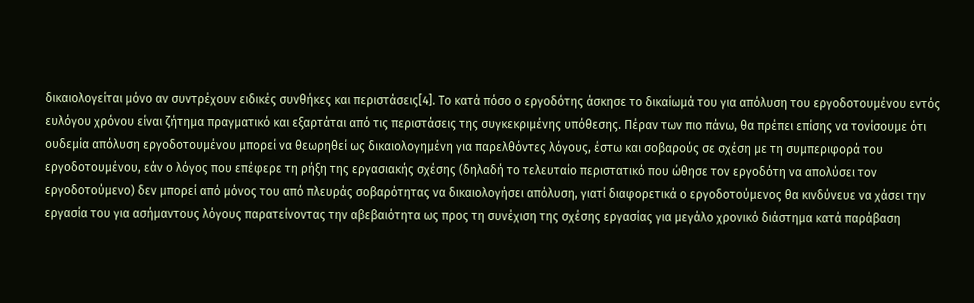δικαιολογείται μόνο αν συντρέχουν ειδικές συνθήκες και περιστάσεις[4]. Το κατά πόσο ο εργοδότης άσκησε το δικαίωμά του για απόλυση του εργοδοτουμένου εντός ευλόγου χρόνου είναι ζήτημα πραγματικό και εξαρτάται από τις περιστάσεις της συγκεκριμένης υπόθεσης. Πέραν των πιο πάνω, θα πρέπει επίσης να τονίσουμε ότι ουδεμία απόλυση εργοδοτουμένου μπορεί να θεωρηθεί ως δικαιολογημένη για παρελθόντες λόγους, έστω και σοβαρούς σε σχέση με τη συμπεριφορά του εργοδοτουμένου, εάν ο λόγος που επέφερε τη ρήξη της εργασιακής σχέσης (δηλαδή το τελευταίο περιστατικό που ώθησε τον εργοδότη να απολύσει τον εργοδοτούμενο) δεν μπορεί από μόνος του από πλευράς σοβαρότητας να δικαιολογήσει απόλυση, γιατί διαφορετικά ο εργοδοτούμενος θα κινδύνευε να χάσει την εργασία του για ασήμαντους λόγους παρατείνοντας την αβεβαιότητα ως προς τη συνέχιση της σχέσης εργασίας για μεγάλο χρονικό διάστημα κατά παράβαση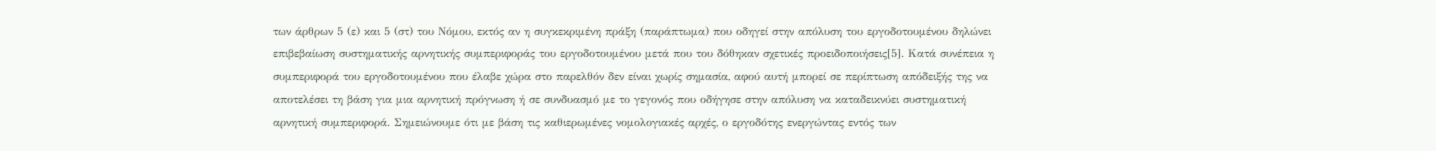των άρθρων 5 (ε) και 5 (στ) του Νόμου, εκτός αν η συγκεκριμένη πράξη (παράπτωμα) που οδηγεί στην απόλυση του εργοδοτουμένου δηλώνει επιβεβαίωση συστηματικής αρνητικής συμπεριφοράς του εργοδοτουμένου μετά που του δόθηκαν σχετικές προειδοποιήσεις[5]. Κατά συνέπεια η συμπεριφορά του εργοδοτουμένου που έλαβε χώρα στο παρελθόν δεν είναι χωρίς σημασία, αφού αυτή μπορεί σε περίπτωση απόδειξής της να αποτελέσει τη βάση για μια αρνητική πρόγνωση ή σε συνδυασμό με το γεγονός που οδήγησε στην απόλυση να καταδεικνύει συστηματική αρνητική συμπεριφορά. Σημειώνουμε ότι με βάση τις καθιερωμένες νομολογιακές αρχές, ο εργοδότης ενεργώντας εντός των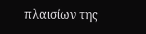πλαισίων της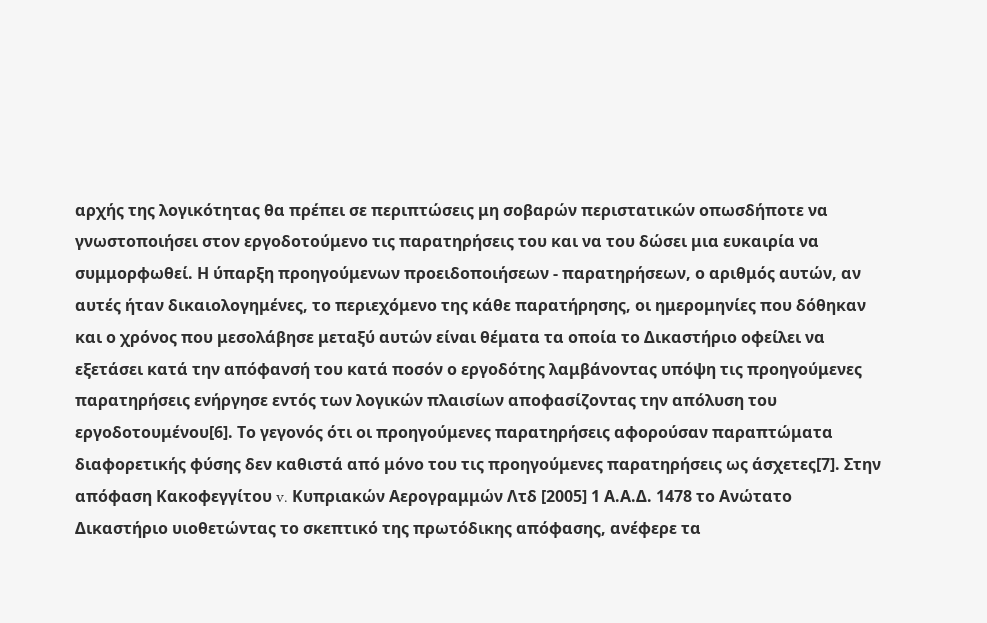αρχής της λογικότητας θα πρέπει σε περιπτώσεις μη σοβαρών περιστατικών οπωσδήποτε να γνωστοποιήσει στον εργοδοτούμενο τις παρατηρήσεις του και να του δώσει μια ευκαιρία να συμμορφωθεί. Η ύπαρξη προηγούμενων προειδοποιήσεων - παρατηρήσεων, ο αριθμός αυτών, αν αυτές ήταν δικαιολογημένες, το περιεχόμενο της κάθε παρατήρησης, οι ημερομηνίες που δόθηκαν και ο χρόνος που μεσολάβησε μεταξύ αυτών είναι θέματα τα οποία το Δικαστήριο οφείλει να εξετάσει κατά την απόφανσή του κατά ποσόν ο εργοδότης λαμβάνοντας υπόψη τις προηγούμενες παρατηρήσεις ενήργησε εντός των λογικών πλαισίων αποφασίζοντας την απόλυση του εργοδοτουμένου[6]. Το γεγονός ότι οι προηγούμενες παρατηρήσεις αφορούσαν παραπτώματα διαφορετικής φύσης δεν καθιστά από μόνο του τις προηγούμενες παρατηρήσεις ως άσχετες[7]. Στην απόφαση Κακοφεγγίτου v. Kυπριακών Αερογραμμών Λτδ [2005] 1 Α.Α.Δ. 1478 το Ανώτατο Δικαστήριο υιοθετώντας το σκεπτικό της πρωτόδικης απόφασης, ανέφερε τα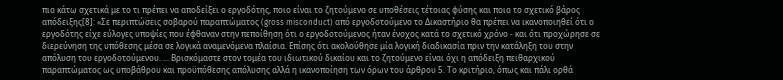πιο κάτω σχετικά με το τι πρέπει να αποδείξει ο εργοδότης, ποιο είναι το ζητούμενο σε υποθέσεις τέτοιας φύσης και ποιο το σχετικό βάρος απόδειξης[8]: «Σε περιπτώσεις σοβαρού παραπτώματος (gross misconduct) από εργοδοτούμενο το Δικαστήριο θα πρέπει να ικανοποιηθεί ότι ο εργοδότης είχε εύλογες υποψίες που έφθαναν στην πεποίθηση ότι ο εργοδοτούμενος ήταν ένοχος κατά το σχετικό χρόνο - και ότι προχώρησε σε διερεύνηση της υπόθεσης μέσα σε λογικά αναμενόμενα πλαίσια. Επίσης ότι ακολούθησε μία λογική διαδικασία πριν την κατάληξη του στην απόλυση του εργοδοτούμενου. ... Βρισκόμαστε στον τομέα του ιδιωτικού δικαίου και το ζητούμενο είναι όχι η απόδειξη πειθαρχικού παραπτώματος ως υποβάθρου και προϋπόθεσης απόλυσης αλλά η ικανοποίηση των όρων του άρθρου 5. Το κριτήριο, όπως και πάλι ορθά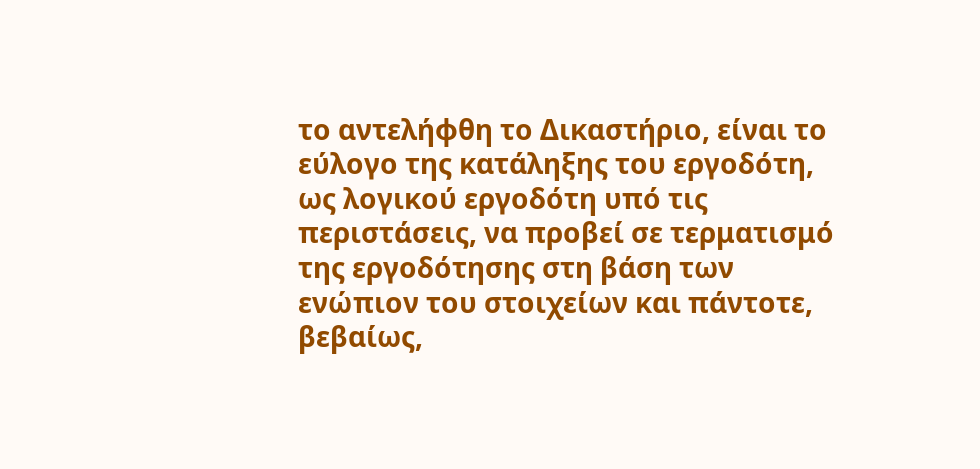το αντελήφθη το Δικαστήριο, είναι το εύλογο της κατάληξης του εργοδότη, ως λογικού εργοδότη υπό τις περιστάσεις, να προβεί σε τερματισμό της εργοδότησης στη βάση των ενώπιον του στοιχείων και πάντοτε, βεβαίως,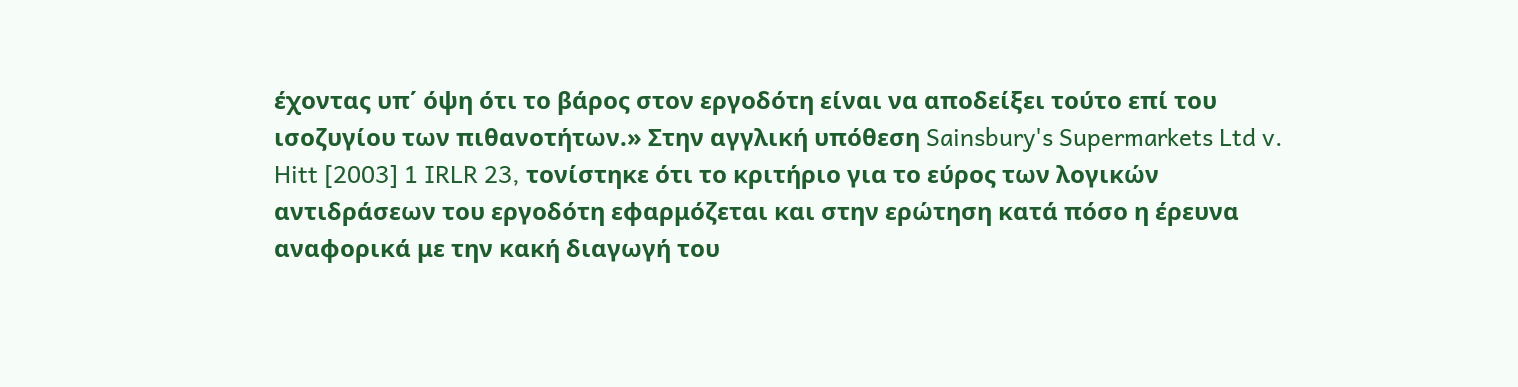έχοντας υπ΄ όψη ότι το βάρος στον εργοδότη είναι να αποδείξει τούτο επί του ισοζυγίου των πιθανοτήτων.» Στην αγγλική υπόθεση Sainsbury's Supermarkets Ltd v. Hitt [2003] 1 IRLR 23, τονίστηκε ότι το κριτήριο για το εύρος των λογικών αντιδράσεων του εργοδότη εφαρμόζεται και στην ερώτηση κατά πόσο η έρευνα αναφορικά με την κακή διαγωγή του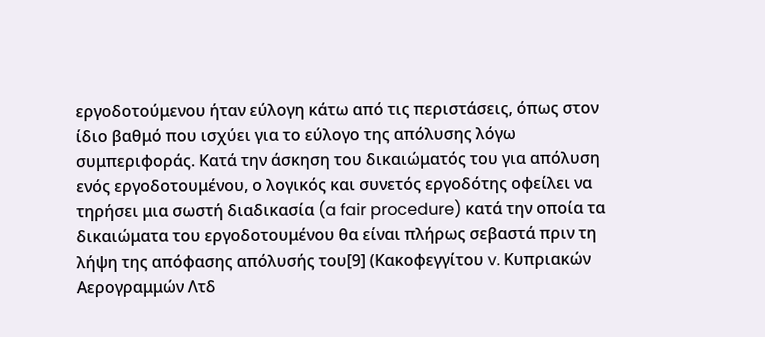εργοδοτούμενου ήταν εύλογη κάτω από τις περιστάσεις, όπως στον ίδιο βαθμό που ισχύει για το εύλογο της απόλυσης λόγω συμπεριφοράς. Κατά την άσκηση του δικαιώματός του για απόλυση ενός εργοδοτουμένου, ο λογικός και συνετός εργοδότης οφείλει να τηρήσει μια σωστή διαδικασία (a fair procedure) κατά την οποία τα δικαιώματα του εργοδοτουμένου θα είναι πλήρως σεβαστά πριν τη λήψη της απόφασης απόλυσής του[9] (Κακοφεγγίτου v. Kυπριακών Αερογραμμών Λτδ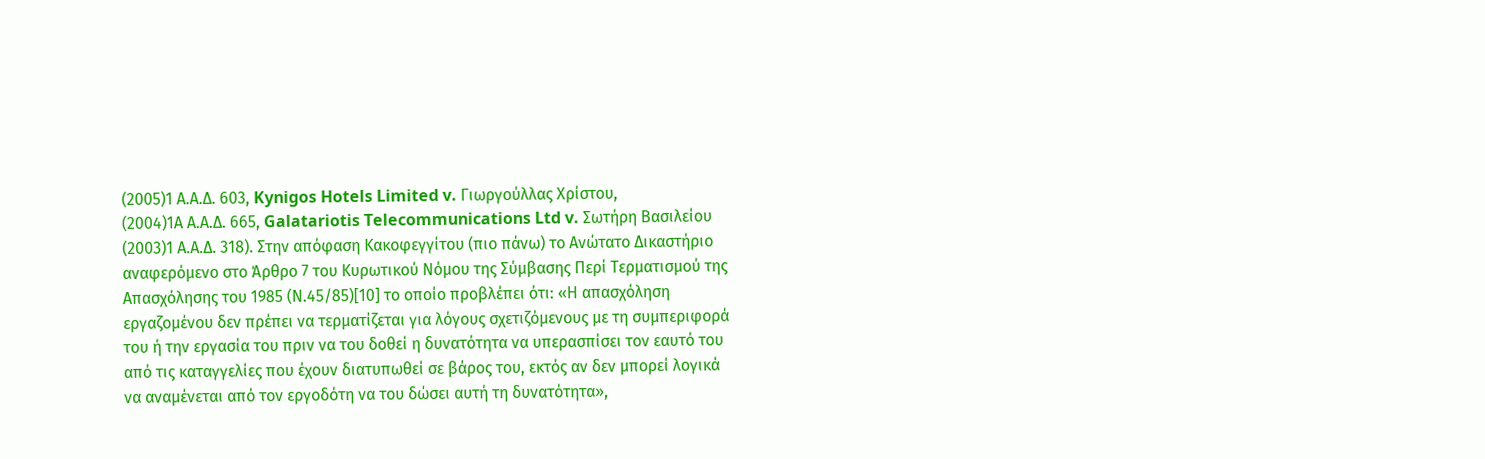(2005)1 Α.Α.Δ. 603, Kynigos Hotels Limited v. Γιωργούλλας Χρίστου,
(2004)1Α Α.Α.Δ. 665, Galatariotis Telecommunications Ltd v. Σωτήρη Βασιλείου
(2003)1 Α.Α.Δ. 318). Στην απόφαση Κακοφεγγίτου (πιο πάνω) το Ανώτατο Δικαστήριο αναφερόμενο στο Άρθρο 7 του Κυρωτικού Νόμου της Σύμβασης Περί Τερματισμού της Απασχόλησης του 1985 (Ν.45/85)[10] το οποίο προβλέπει ότι: «Η απασχόληση εργαζομένου δεν πρέπει να τερματίζεται για λόγους σχετιζόμενους με τη συμπεριφορά του ή την εργασία του πριν να του δοθεί η δυνατότητα να υπερασπίσει τον εαυτό του από τις καταγγελίες που έχουν διατυπωθεί σε βάρος του, εκτός αν δεν μπορεί λογικά να αναμένεται από τον εργοδότη να του δώσει αυτή τη δυνατότητα»,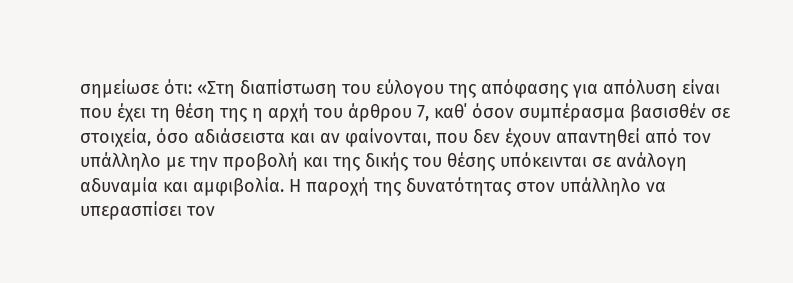σημείωσε ότι: «Στη διαπίστωση του εύλογου της απόφασης για απόλυση είναι που έχει τη θέση της η αρχή του άρθρου 7, καθ΄ όσον συμπέρασμα βασισθέν σε στοιχεία, όσο αδιάσειστα και αν φαίνονται, που δεν έχουν απαντηθεί από τον υπάλληλο με την προβολή και της δικής του θέσης υπόκεινται σε ανάλογη αδυναμία και αμφιβολία. Η παροχή της δυνατότητας στον υπάλληλο να υπερασπίσει τον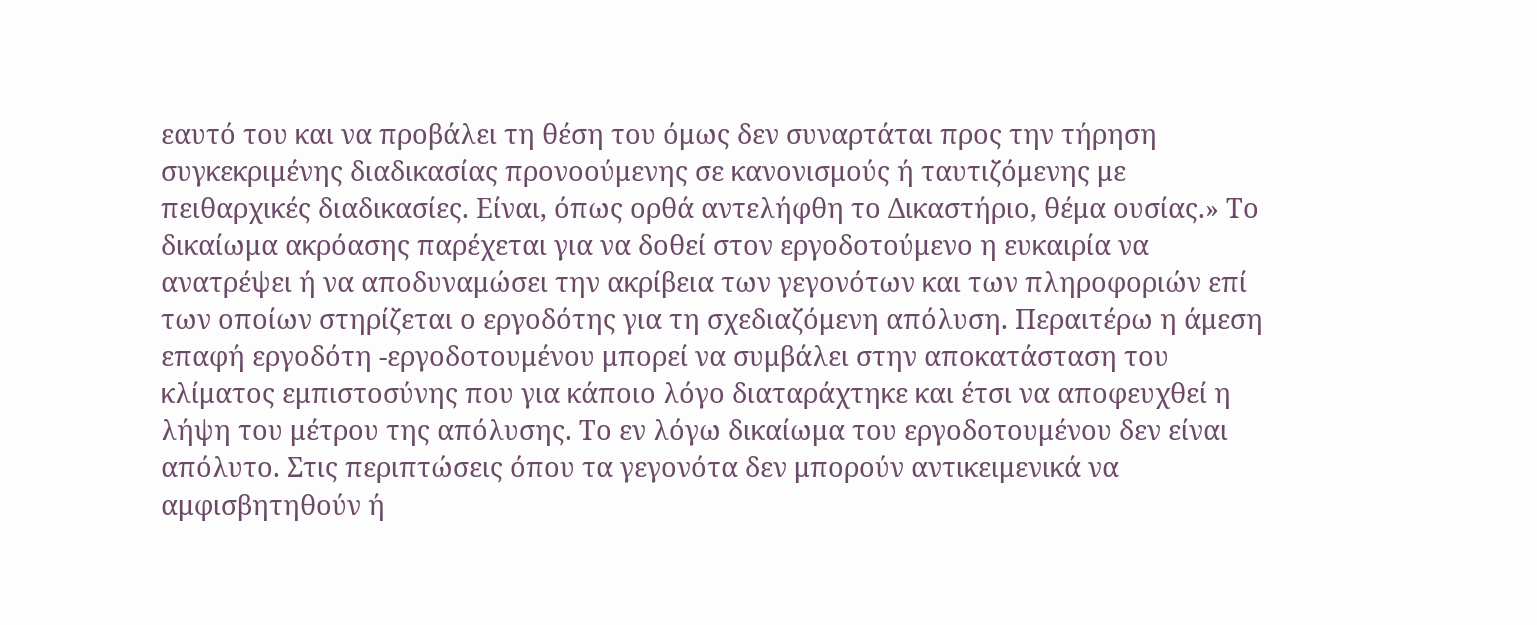εαυτό του και να προβάλει τη θέση του όμως δεν συναρτάται προς την τήρηση συγκεκριμένης διαδικασίας προνοούμενης σε κανονισμούς ή ταυτιζόμενης με πειθαρχικές διαδικασίες. Είναι, όπως ορθά αντελήφθη το Δικαστήριο, θέμα ουσίας.» Το δικαίωμα ακρόασης παρέχεται για να δοθεί στον εργοδοτούμενο η ευκαιρία να ανατρέψει ή να αποδυναμώσει την ακρίβεια των γεγονότων και των πληροφοριών επί των οποίων στηρίζεται ο εργοδότης για τη σχεδιαζόμενη απόλυση. Περαιτέρω η άμεση επαφή εργοδότη -εργοδοτουμένου μπορεί να συμβάλει στην αποκατάσταση του κλίματος εμπιστοσύνης που για κάποιο λόγο διαταράχτηκε και έτσι να αποφευχθεί η λήψη του μέτρου της απόλυσης. Το εν λόγω δικαίωμα του εργοδοτουμένου δεν είναι απόλυτο. Στις περιπτώσεις όπου τα γεγονότα δεν μπορούν αντικειμενικά να αμφισβητηθούν ή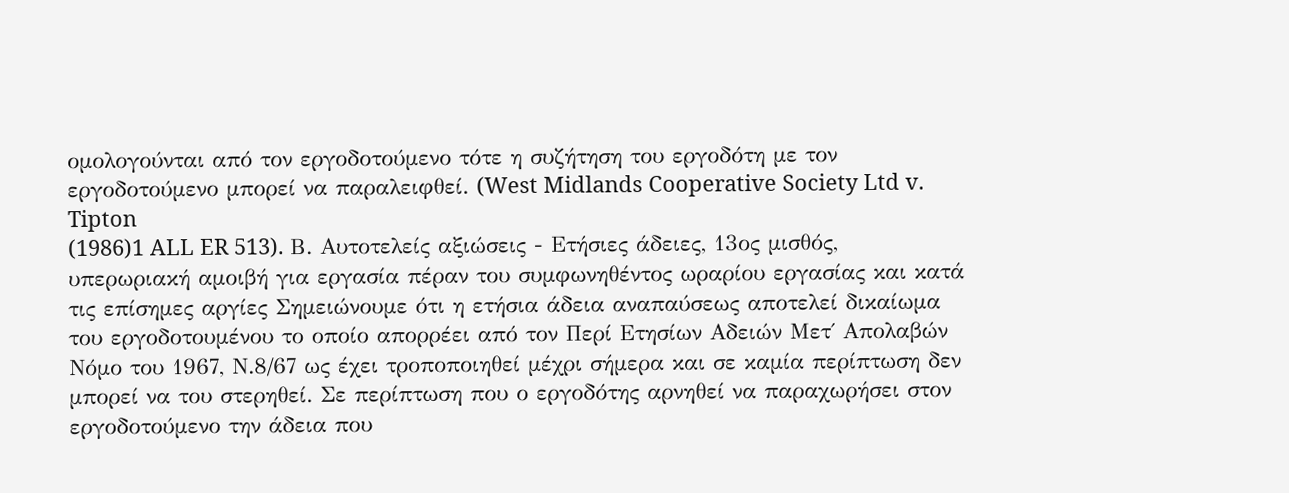ομολογούνται από τον εργοδοτούμενο τότε η συζήτηση του εργοδότη με τον εργοδοτούμενο μπορεί να παραλειφθεί. (West Midlands Cooperative Society Ltd v. Tipton
(1986)1 ALL ER 513). Β. Αυτοτελείς αξιώσεις - Ετήσιες άδειες, 13ος μισθός, υπερωριακή αμοιβή για εργασία πέραν του συμφωνηθέντος ωραρίου εργασίας και κατά τις επίσημες αργίες Σημειώνουμε ότι η ετήσια άδεια αναπαύσεως αποτελεί δικαίωμα του εργοδοτουμένου το οποίο απορρέει από τον Περί Ετησίων Αδειών Μετ΄ Απολαβών Νόμο του 1967, Ν.8/67 ως έχει τροποποιηθεί μέχρι σήμερα και σε καμία περίπτωση δεν μπορεί να του στερηθεί. Σε περίπτωση που ο εργοδότης αρνηθεί να παραχωρήσει στον εργοδοτούμενο την άδεια που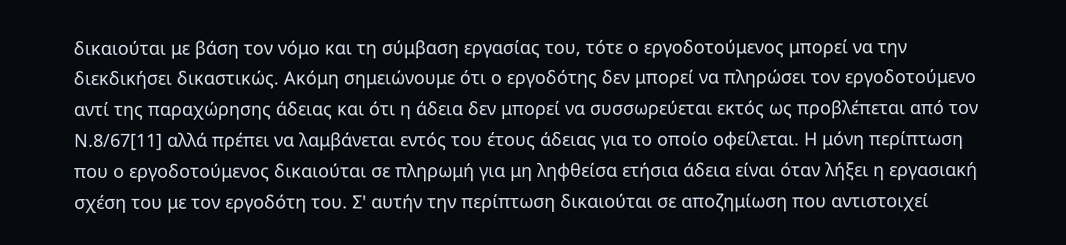δικαιούται με βάση τον νόμο και τη σύμβαση εργασίας του, τότε ο εργοδοτούμενος μπορεί να την διεκδικήσει δικαστικώς. Ακόμη σημειώνουμε ότι ο εργοδότης δεν μπορεί να πληρώσει τον εργοδοτούμενο αντί της παραχώρησης άδειας και ότι η άδεια δεν μπορεί να συσσωρεύεται εκτός ως προβλέπεται από τον Ν.8/67[11] αλλά πρέπει να λαμβάνεται εντός του έτους άδειας για το οποίο οφείλεται. Η μόνη περίπτωση που ο εργοδοτούμενος δικαιούται σε πληρωμή για μη ληφθείσα ετήσια άδεια είναι όταν λήξει η εργασιακή σχέση του με τον εργοδότη του. Σ' αυτήν την περίπτωση δικαιούται σε αποζημίωση που αντιστοιχεί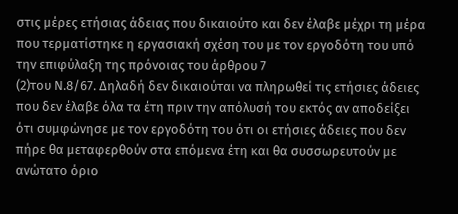στις μέρες ετήσιας άδειας που δικαιούτο και δεν έλαβε μέχρι τη μέρα που τερματίστηκε η εργασιακή σχέση του με τον εργοδότη του υπό την επιφύλαξη της πρόνοιας του άρθρου 7
(2)του Ν.8/67. Δηλαδή δεν δικαιούται να πληρωθεί τις ετήσιες άδειες που δεν έλαβε όλα τα έτη πριν την απόλυσή του εκτός αν αποδείξει ότι συμφώνησε με τον εργοδότη του ότι οι ετήσιες άδειες που δεν πήρε θα μεταφερθούν στα επόμενα έτη και θα συσσωρευτούν με ανώτατο όριο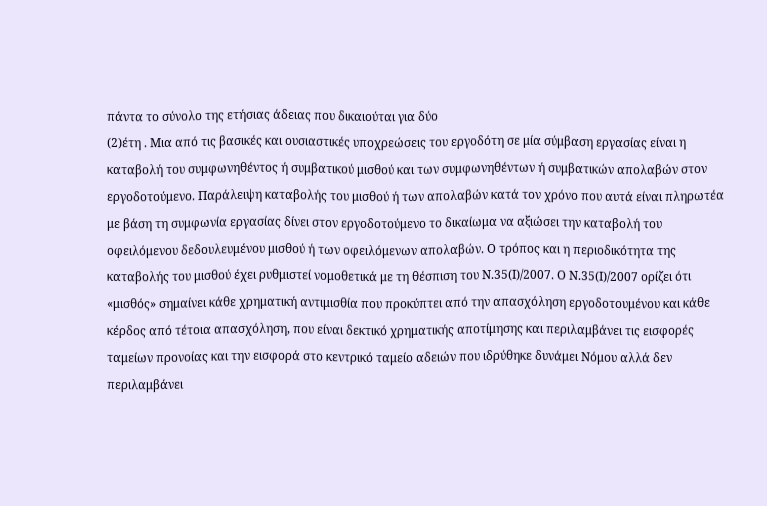πάντα το σύνολο της ετήσιας άδειας που δικαιούται για δύο
(2)έτη . Μια από τις βασικές και ουσιαστικές υποχρεώσεις του εργοδότη σε μία σύμβαση εργασίας είναι η καταβολή του συμφωνηθέντος ή συμβατικού μισθού και των συμφωνηθέντων ή συμβατικών απολαβών στον εργοδοτούμενο. Παράλειψη καταβολής του μισθού ή των απολαβών κατά τον χρόνο που αυτά είναι πληρωτέα με βάση τη συμφωνία εργασίας δίνει στον εργοδοτούμενο το δικαίωμα να αξιώσει την καταβολή του οφειλόμενου δεδουλευμένου μισθού ή των οφειλόμενων απολαβών. Ο τρόπος και η περιοδικότητα της καταβολής του μισθού έχει ρυθμιστεί νομοθετικά με τη θέσπιση του Ν.35(Ι)/2007. Ο Ν.35(Ι)/2007 ορίζει ότι «μισθός» σημαίνει κάθε χρηματική αντιμισθία που προκύπτει από την απασχόληση εργοδοτουμένου και κάθε κέρδος από τέτοια απασχόληση, που είναι δεκτικό χρηματικής αποτίμησης και περιλαμβάνει τις εισφορές ταμείων προνοίας και την εισφορά στο κεντρικό ταμείο αδειών που ιδρύθηκε δυνάμει Νόμου αλλά δεν περιλαμβάνει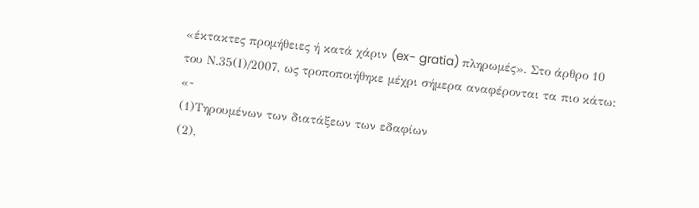«έκτακτες προμήθειες ή κατά χάριν (ex- gratia) πληρωμές». Στο άρθρο 10 του Ν.35(Ι)/2007, ως τροποποιήθηκε μέχρι σήμερα αναφέρονται τα πιο κάτω: «-
(1)Τηρουμένων των διατάξεων των εδαφίων
(2),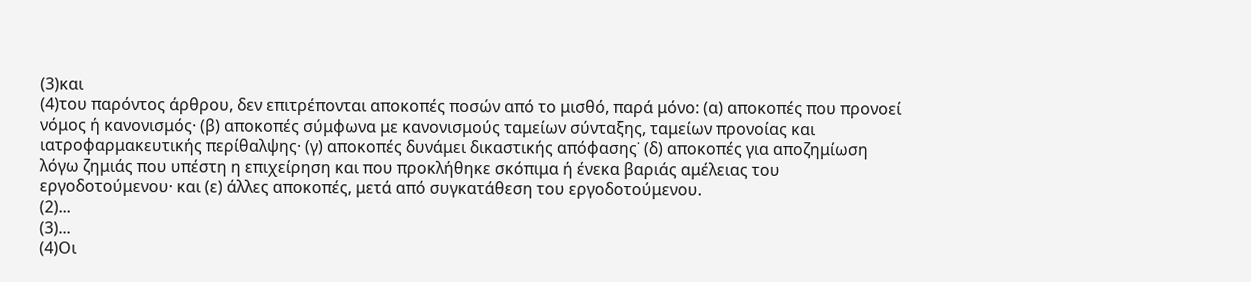(3)και
(4)του παρόντος άρθρου, δεν επιτρέπονται αποκοπές ποσών από το μισθό, παρά μόνο: (α) αποκοπές που προνοεί νόμος ή κανονισμός· (β) αποκοπές σύμφωνα με κανονισμούς ταμείων σύνταξης, ταμείων προνοίας και ιατροφαρμακευτικής περίθαλψης· (γ) αποκοπές δυνάμει δικαστικής απόφασης˙ (δ) αποκοπές για αποζημίωση λόγω ζημιάς που υπέστη η επιχείρηση και που προκλήθηκε σκόπιμα ή ένεκα βαριάς αμέλειας του εργοδοτούμενου· και (ε) άλλες αποκοπές, μετά από συγκατάθεση του εργοδοτούμενου.
(2)...
(3)...
(4)Οι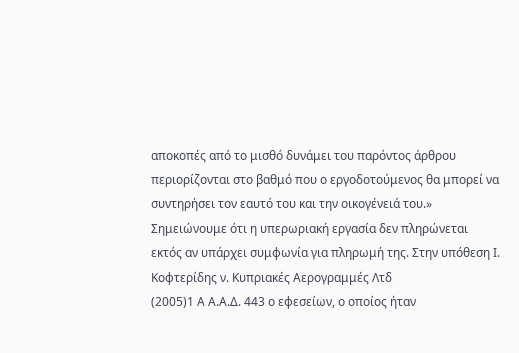αποκοπές από το μισθό δυνάμει του παρόντος άρθρου περιορίζονται στο βαθμό που ο εργοδοτούμενος θα μπορεί να συντηρήσει τον εαυτό του και την οικογένειά του.» Σημειώνουμε ότι η υπερωριακή εργασία δεν πληρώνεται εκτός αν υπάρχει συμφωνία για πληρωμή της. Στην υπόθεση Ι. Κοφτερίδης ν. Κυπριακές Αερογραμμές Λτδ
(2005)1 Α Α.Α.Δ. 443 ο εφεσείων, ο οποίος ήταν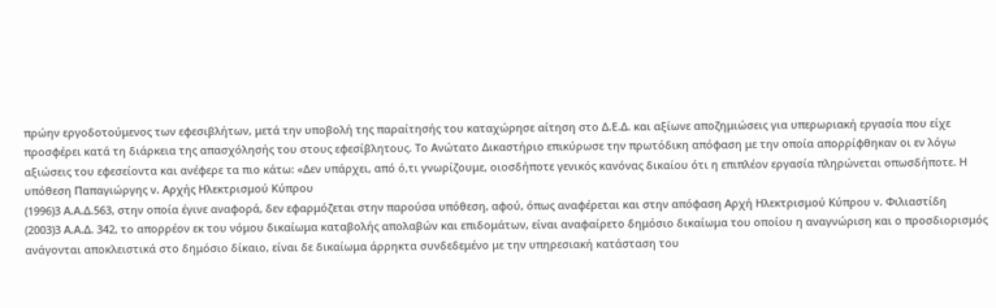πρώην εργοδοτούμενος των εφεσιβλήτων, μετά την υποβολή της παραίτησής του καταχώρησε αίτηση στο Δ.Ε.Δ. και αξίωνε αποζημιώσεις για υπερωριακή εργασία που είχε προσφέρει κατά τη διάρκεια της απασχόλησής του στους εφεσίβλητους. Το Ανώτατο Δικαστήριο επικύρωσε την πρωτόδικη απόφαση με την οποία απορρίφθηκαν οι εν λόγω αξιώσεις του εφεσείοντα και ανέφερε τα πιο κάτω: «Δεν υπάρχει, από ό,τι γνωρίζουμε, οιοσδήποτε γενικός κανόνας δικαίου ότι η επιπλέον εργασία πληρώνεται οπωσδήποτε. Η υπόθεση Παπαγιώργης ν. Αρχής Ηλεκτρισμού Κύπρου
(1996)3 Α.Α.Δ.563, στην οποία έγινε αναφορά, δεν εφαρμόζεται στην παρούσα υπόθεση, αφού, όπως αναφέρεται και στην απόφαση Αρχή Ηλεκτρισμού Κύπρου ν. Φιλιαστίδη
(2003)3 Α.Α.Δ. 342, το απορρέον εκ του νόμου δικαίωμα καταβολής απολαβών και επιδομάτων, είναι αναφαίρετο δημόσιο δικαίωμα του οποίου η αναγνώριση και ο προσδιορισμός ανάγονται αποκλειστικά στο δημόσιο δίκαιο, είναι δε δικαίωμα άρρηκτα συνδεδεμένο με την υπηρεσιακή κατάσταση του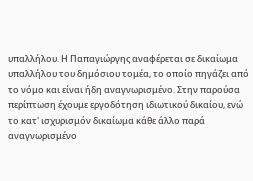υπαλλήλου. Η Παπαγιώργης αναφέρεται σε δικαίωμα υπαλλήλου του δημόσιου τομέα, το οποίο πηγάζει από το νόμο και είναι ήδη αναγνωρισμένο. Στην παρούσα περίπτωση έχουμε εργοδότηση ιδιωτικού δικαίου, ενώ το κατ' ισχυρισμόν δικαίωμα κάθε άλλο παρά αναγνωρισμένο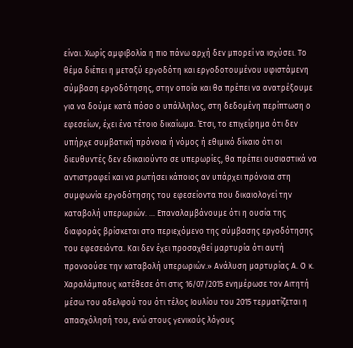είναι. Χωρίς αμφιβολία η πιο πάνω αρχή δεν μπορεί να ισχύσει. Το θέμα διέπει η μεταξύ εργοδότη και εργοδοτουμένου υφιστάμενη σύμβαση εργοδότησης, στην οποία και θα πρέπει να ανατρέξουμε για να δούμε κατά πόσο ο υπάλληλος, στη δεδομένη περίπτωση ο εφεσείων, έχει ένα τέτοιο δικαίωμα. Έτσι, το επιχείρημα ότι δεν υπήρχε συμβατική πρόνοια ή νόμος ή εθιμικό δίκαιο ότι οι διευθυντές δεν εδικαιούντο σε υπερωρίες, θα πρέπει ουσιαστικά να αντιστραφεί και να ρωτήσει κάποιος αν υπάρχει πρόνοια στη συμφωνία εργοδότησης του εφεσείοντα που δικαιολογεί την καταβολή υπερωριών. ... Επαναλαμβάνουμε ότι η ουσία της διαφοράς βρίσκεται στο περιεχόμενο της σύμβασης εργοδότησης του εφεσειόντα. Και δεν έχει προσαχθεί μαρτυρία ότι αυτή προνοούσε την καταβολή υπερωριών.» Ανάλυση μαρτυρίας Α. Ο κ. Χαραλάμπους κατέθεσε ότι στις 16/07/2015 ενημέρωσε τον Αιτητή μέσω του αδελφού του ότι τέλος Ιουλίου του 2015 τερματίζεται η απασχόλησή του, ενώ στους γενικούς λόγους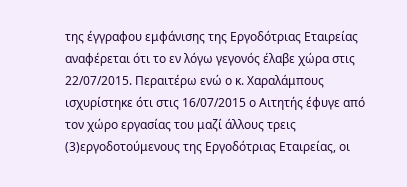της έγγραφου εμφάνισης της Εργοδότριας Εταιρείας αναφέρεται ότι το εν λόγω γεγονός έλαβε χώρα στις 22/07/2015. Περαιτέρω ενώ ο κ. Χαραλάμπους ισχυρίστηκε ότι στις 16/07/2015 ο Αιτητής έφυγε από τον χώρο εργασίας του μαζί άλλους τρεις
(3)εργοδοτούμενους της Εργοδότριας Εταιρείας, οι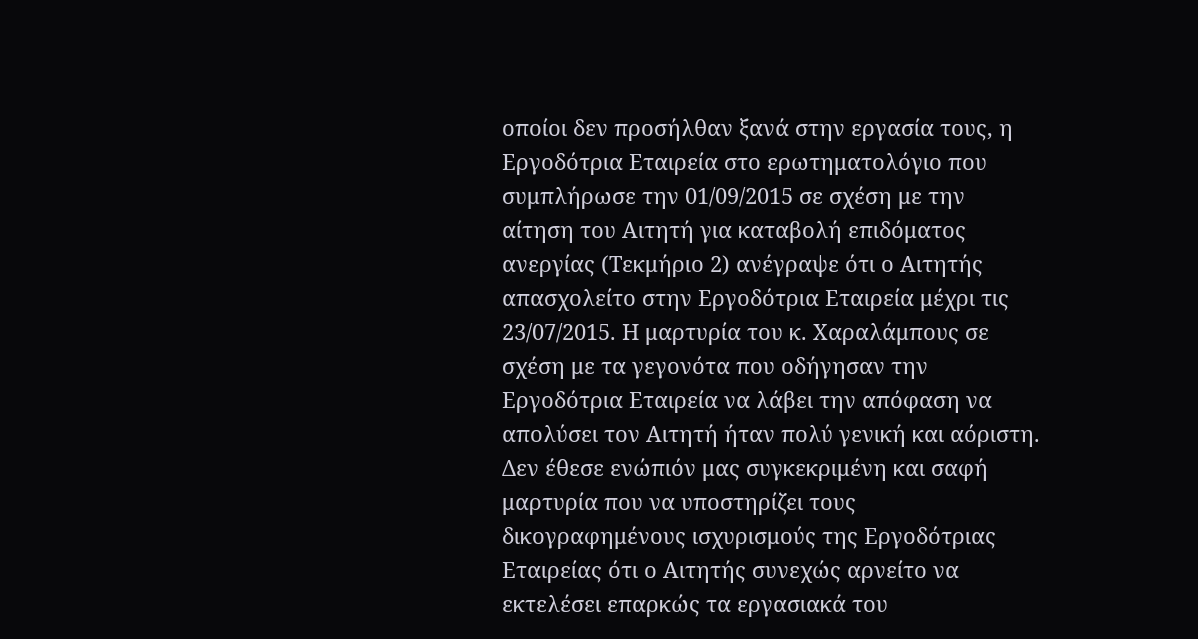οποίοι δεν προσήλθαν ξανά στην εργασία τους, η Εργοδότρια Εταιρεία στο ερωτηματολόγιο που συμπλήρωσε την 01/09/2015 σε σχέση με την αίτηση του Αιτητή για καταβολή επιδόματος ανεργίας (Τεκμήριο 2) ανέγραψε ότι ο Αιτητής απασχολείτο στην Εργοδότρια Εταιρεία μέχρι τις 23/07/2015. Η μαρτυρία του κ. Χαραλάμπους σε σχέση με τα γεγονότα που οδήγησαν την Εργοδότρια Εταιρεία να λάβει την απόφαση να απολύσει τον Αιτητή ήταν πολύ γενική και αόριστη. Δεν έθεσε ενώπιόν μας συγκεκριμένη και σαφή μαρτυρία που να υποστηρίζει τους δικογραφημένους ισχυρισμούς της Εργοδότριας Εταιρείας ότι ο Αιτητής συνεχώς αρνείτο να εκτελέσει επαρκώς τα εργασιακά του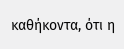καθήκοντα, ότι η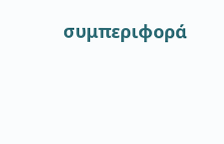συμπεριφορά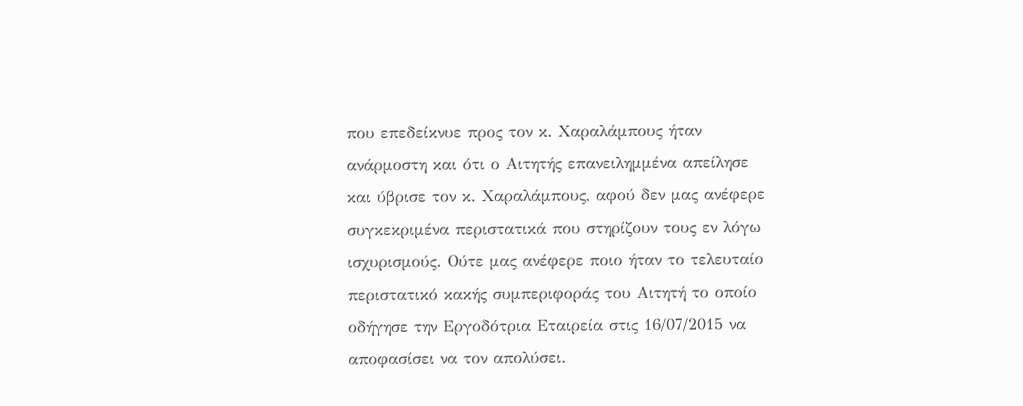που επεδείκνυε προς τον κ. Χαραλάμπους ήταν ανάρμοστη και ότι ο Αιτητής επανειλημμένα απείλησε και ύβρισε τον κ. Χαραλάμπους, αφού δεν μας ανέφερε συγκεκριμένα περιστατικά που στηρίζουν τους εν λόγω ισχυρισμούς. Ούτε μας ανέφερε ποιο ήταν το τελευταίο περιστατικό κακής συμπεριφοράς του Αιτητή το οποίο οδήγησε την Εργοδότρια Εταιρεία στις 16/07/2015 να αποφασίσει να τον απολύσει.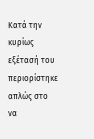Κατά την κυρίως εξέτασή του περιορίστηκε απλώς στο να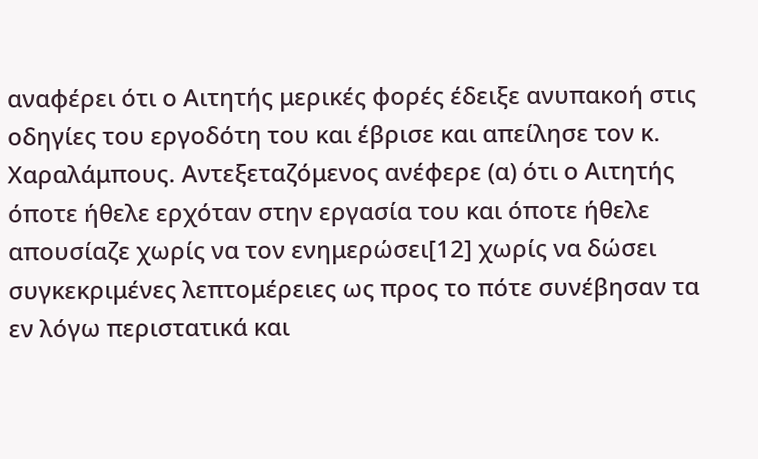αναφέρει ότι ο Αιτητής μερικές φορές έδειξε ανυπακοή στις οδηγίες του εργοδότη του και έβρισε και απείλησε τον κ. Χαραλάμπους. Αντεξεταζόμενος ανέφερε (α) ότι ο Αιτητής όποτε ήθελε ερχόταν στην εργασία του και όποτε ήθελε απουσίαζε χωρίς να τον ενημερώσει[12] χωρίς να δώσει συγκεκριμένες λεπτομέρειες ως προς το πότε συνέβησαν τα εν λόγω περιστατικά και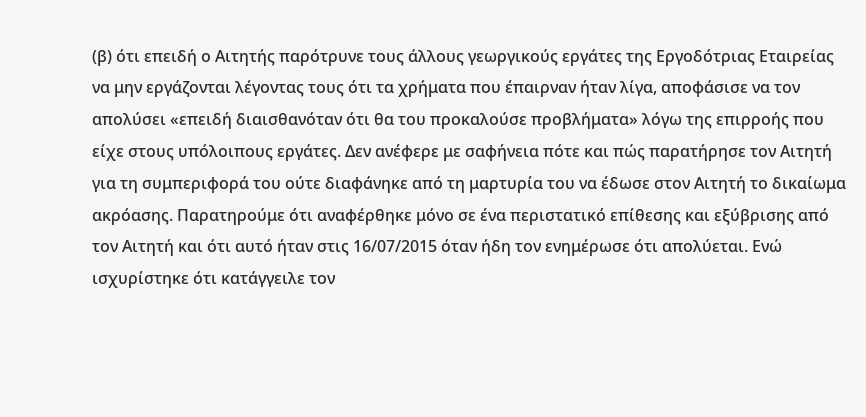(β) ότι επειδή ο Αιτητής παρότρυνε τους άλλους γεωργικούς εργάτες της Εργοδότριας Εταιρείας να μην εργάζονται λέγοντας τους ότι τα χρήματα που έπαιρναν ήταν λίγα, αποφάσισε να τον απολύσει «επειδή διαισθανόταν ότι θα του προκαλούσε προβλήματα» λόγω της επιρροής που είχε στους υπόλοιπους εργάτες. Δεν ανέφερε με σαφήνεια πότε και πώς παρατήρησε τον Αιτητή για τη συμπεριφορά του ούτε διαφάνηκε από τη μαρτυρία του να έδωσε στον Αιτητή το δικαίωμα ακρόασης. Παρατηρούμε ότι αναφέρθηκε μόνο σε ένα περιστατικό επίθεσης και εξύβρισης από τον Αιτητή και ότι αυτό ήταν στις 16/07/2015 όταν ήδη τον ενημέρωσε ότι απολύεται. Ενώ ισχυρίστηκε ότι κατάγγειλε τον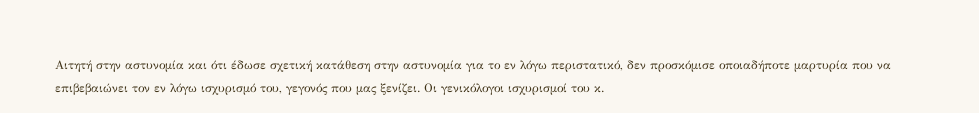Αιτητή στην αστυνομία και ότι έδωσε σχετική κατάθεση στην αστυνομία για το εν λόγω περιστατικό, δεν προσκόμισε οποιαδήποτε μαρτυρία που να επιβεβαιώνει τον εν λόγω ισχυρισμό του, γεγονός που μας ξενίζει. Οι γενικόλογοι ισχυρισμοί του κ.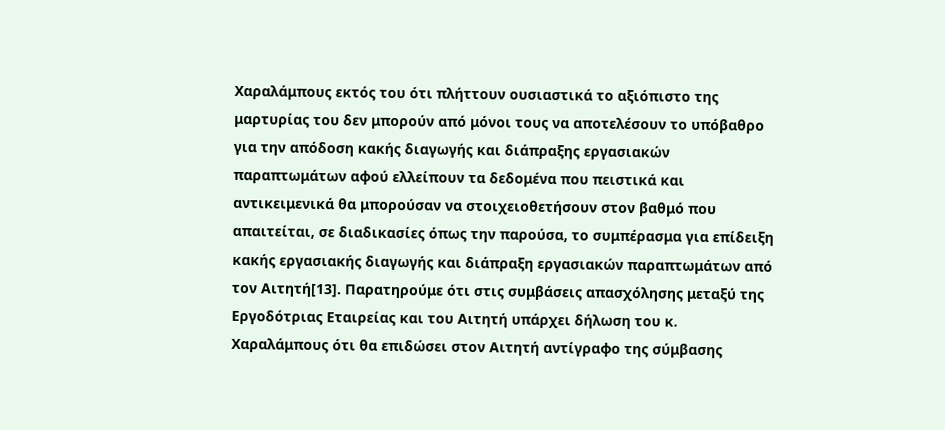Χαραλάμπους εκτός του ότι πλήττουν ουσιαστικά το αξιόπιστο της μαρτυρίας του δεν μπορούν από μόνοι τους να αποτελέσουν το υπόβαθρο για την απόδοση κακής διαγωγής και διάπραξης εργασιακών παραπτωμάτων αφού ελλείπουν τα δεδομένα που πειστικά και αντικειμενικά θα μπορούσαν να στοιχειοθετήσουν στον βαθμό που απαιτείται, σε διαδικασίες όπως την παρούσα, το συμπέρασμα για επίδειξη κακής εργασιακής διαγωγής και διάπραξη εργασιακών παραπτωμάτων από τον Αιτητή[13]. Παρατηρούμε ότι στις συμβάσεις απασχόλησης μεταξύ της Εργοδότριας Εταιρείας και του Αιτητή υπάρχει δήλωση του κ. Χαραλάμπους ότι θα επιδώσει στον Αιτητή αντίγραφο της σύμβασης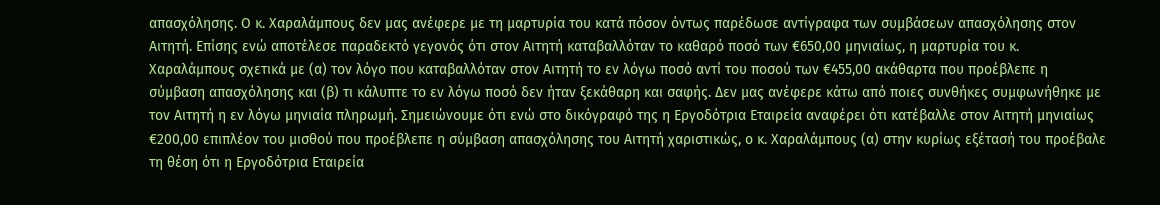απασχόλησης. Ο κ. Χαραλάμπους δεν μας ανέφερε με τη μαρτυρία του κατά πόσον όντως παρέδωσε αντίγραφα των συμβάσεων απασχόλησης στον Αιτητή. Επίσης ενώ αποτέλεσε παραδεκτό γεγονός ότι στον Αιτητή καταβαλλόταν το καθαρό ποσό των €650,00 μηνιαίως, η μαρτυρία του κ. Χαραλάμπους σχετικά με (α) τον λόγο που καταβαλλόταν στον Αιτητή το εν λόγω ποσό αντί του ποσού των €455,00 ακάθαρτα που προέβλεπε η σύμβαση απασχόλησης και (β) τι κάλυπτε το εν λόγω ποσό δεν ήταν ξεκάθαρη και σαφής. Δεν μας ανέφερε κάτω από ποιες συνθήκες συμφωνήθηκε με τον Αιτητή η εν λόγω μηνιαία πληρωμή. Σημειώνουμε ότι ενώ στο δικόγραφό της η Εργοδότρια Εταιρεία αναφέρει ότι κατέβαλλε στον Αιτητή μηνιαίως €200,00 επιπλέον του μισθού που προέβλεπε η σύμβαση απασχόλησης του Αιτητή χαριστικώς, ο κ. Χαραλάμπους (α) στην κυρίως εξέτασή του προέβαλε τη θέση ότι η Εργοδότρια Εταιρεία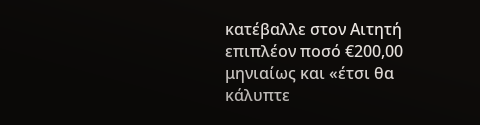κατέβαλλε στον Αιτητή επιπλέον ποσό €200,00 μηνιαίως και «έτσι θα κάλυπτε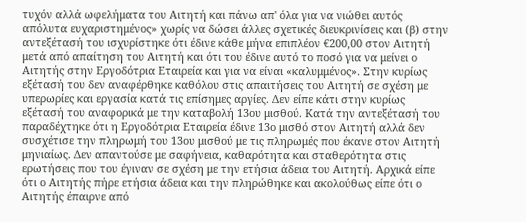τυχόν αλλά ωφελήματα του Αιτητή και πάνω απ' όλα για να νιώθει αυτός απόλυτα ευχαριστημένος» χωρίς να δώσει άλλες σχετικές διευκρινίσεις και (β) στην αντεξέτασή του ισχυρίστηκε ότι έδινε κάθε μήνα επιπλέον €200,00 στον Αιτητή μετά από απαίτηση του Αιτητή και ότι του έδινε αυτό το ποσό για να μείνει ο Αιτητής στην Εργοδότρια Εταιρεία και για να είναι «καλυμμένος». Στην κυρίως εξέτασή του δεν αναφέρθηκε καθόλου στις απαιτήσεις του Αιτητή σε σχέση με υπερωρίες και εργασία κατά τις επίσημες αργίες. Δεν είπε κάτι στην κυρίως εξέτασή του αναφορικά με την καταβολή 13ου μισθού. Κατά την αντεξέτασή του παραδέχτηκε ότι η Εργοδότρια Εταιρεία έδινε 13ο μισθό στον Αιτητή αλλά δεν συσχέτισε την πληρωμή του 13ου μισθού με τις πληρωμές που έκανε στον Αιτητή μηνιαίως. Δεν απαντούσε με σαφήνεια, καθαρότητα και σταθερότητα στις ερωτήσεις που του έγιναν σε σχέση με την ετήσια άδεια του Αιτητή. Αρχικά είπε ότι ο Αιτητής πήρε ετήσια άδεια και την πληρώθηκε και ακολούθως είπε ότι ο Αιτητής έπαιρνε από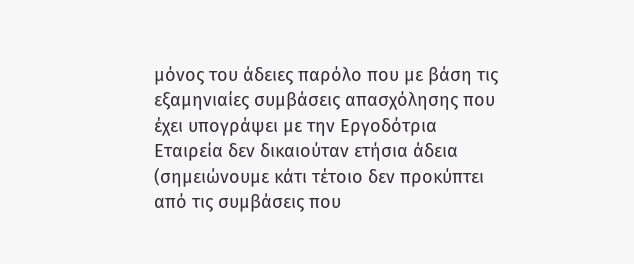μόνος του άδειες παρόλο που με βάση τις εξαμηνιαίες συμβάσεις απασχόλησης που έχει υπογράψει με την Εργοδότρια Εταιρεία δεν δικαιούταν ετήσια άδεια (σημειώνουμε κάτι τέτοιο δεν προκύπτει από τις συμβάσεις που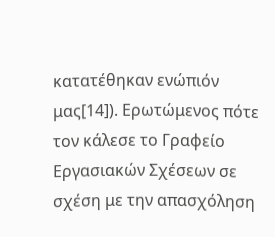κατατέθηκαν ενώπιόν μας[14]). Ερωτώμενος πότε τον κάλεσε το Γραφείο Εργασιακών Σχέσεων σε σχέση με την απασχόληση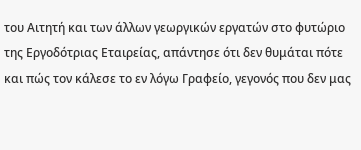του Αιτητή και των άλλων γεωργικών εργατών στο φυτώριο της Εργοδότριας Εταιρείας, απάντησε ότι δεν θυμάται πότε και πώς τον κάλεσε το εν λόγω Γραφείο, γεγονός που δεν μας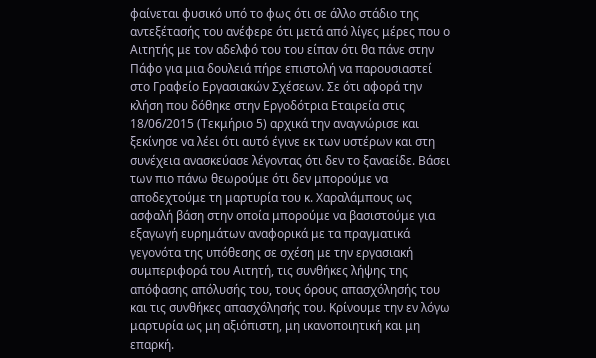φαίνεται φυσικό υπό το φως ότι σε άλλο στάδιο της αντεξέτασής του ανέφερε ότι μετά από λίγες μέρες που ο Αιτητής με τον αδελφό του του είπαν ότι θα πάνε στην Πάφο για μια δουλειά πήρε επιστολή να παρουσιαστεί στο Γραφείο Εργασιακών Σχέσεων. Σε ότι αφορά την κλήση που δόθηκε στην Εργοδότρια Εταιρεία στις 18/06/2015 (Τεκμήριο 5) αρχικά την αναγνώρισε και ξεκίνησε να λέει ότι αυτό έγινε εκ των υστέρων και στη συνέχεια ανασκεύασε λέγοντας ότι δεν το ξαναείδε. Βάσει των πιο πάνω θεωρούμε ότι δεν μπορούμε να αποδεχτούμε τη μαρτυρία του κ. Χαραλάμπους ως ασφαλή βάση στην οποία μπορούμε να βασιστούμε για εξαγωγή ευρημάτων αναφορικά με τα πραγματικά γεγονότα της υπόθεσης σε σχέση με την εργασιακή συμπεριφορά του Αιτητή, τις συνθήκες λήψης της απόφασης απόλυσής του, τους όρους απασχόλησής του και τις συνθήκες απασχόλησής του. Κρίνουμε την εν λόγω μαρτυρία ως μη αξιόπιστη, μη ικανοποιητική και μη επαρκή.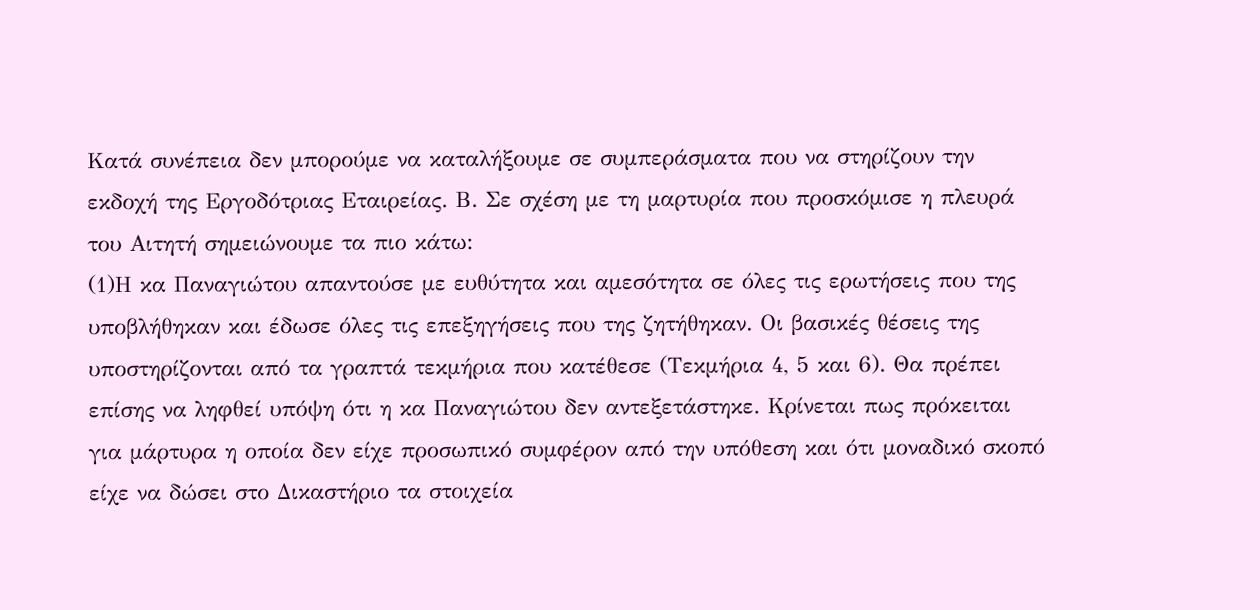Κατά συνέπεια δεν μπορούμε να καταλήξουμε σε συμπεράσματα που να στηρίζουν την εκδοχή της Εργοδότριας Εταιρείας. Β. Σε σχέση με τη μαρτυρία που προσκόμισε η πλευρά του Αιτητή σημειώνουμε τα πιο κάτω:
(1)Η κα Παναγιώτου απαντούσε με ευθύτητα και αμεσότητα σε όλες τις ερωτήσεις που της υποβλήθηκαν και έδωσε όλες τις επεξηγήσεις που της ζητήθηκαν. Οι βασικές θέσεις της υποστηρίζονται από τα γραπτά τεκμήρια που κατέθεσε (Τεκμήρια 4, 5 και 6). Θα πρέπει επίσης να ληφθεί υπόψη ότι η κα Παναγιώτου δεν αντεξετάστηκε. Κρίνεται πως πρόκειται για μάρτυρα η οποία δεν είχε προσωπικό συμφέρον από την υπόθεση και ότι μοναδικό σκοπό είχε να δώσει στο Δικαστήριο τα στοιχεία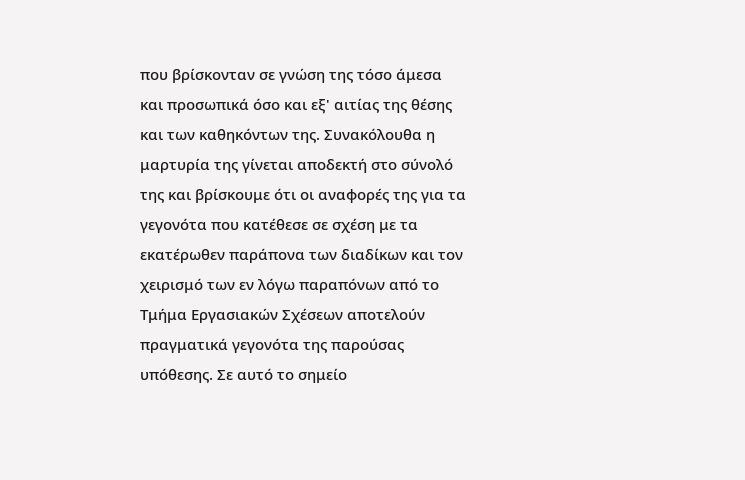που βρίσκονταν σε γνώση της τόσο άμεσα και προσωπικά όσο και εξ' αιτίας της θέσης και των καθηκόντων της. Συνακόλουθα η μαρτυρία της γίνεται αποδεκτή στο σύνολό της και βρίσκουμε ότι οι αναφορές της για τα γεγονότα που κατέθεσε σε σχέση με τα εκατέρωθεν παράπονα των διαδίκων και τον χειρισμό των εν λόγω παραπόνων από το Τμήμα Εργασιακών Σχέσεων αποτελούν πραγματικά γεγονότα της παρούσας υπόθεσης. Σε αυτό το σημείο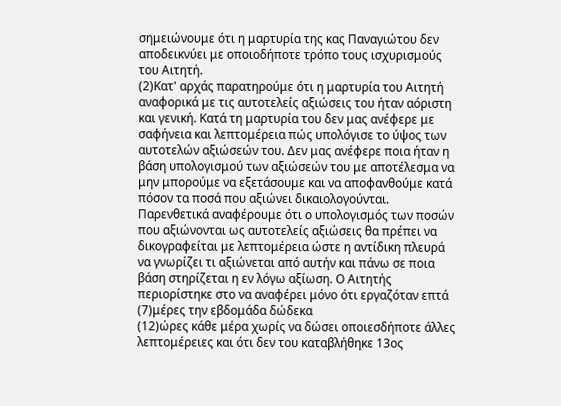σημειώνουμε ότι η μαρτυρία της κας Παναγιώτου δεν αποδεικνύει με οποιοδήποτε τρόπο τους ισχυρισμούς του Αιτητή.
(2)Κατ' αρχάς παρατηρούμε ότι η μαρτυρία του Αιτητή αναφορικά με τις αυτοτελείς αξιώσεις του ήταν αόριστη και γενική. Κατά τη μαρτυρία του δεν μας ανέφερε με σαφήνεια και λεπτομέρεια πώς υπολόγισε το ύψος των αυτοτελών αξιώσεών του. Δεν μας ανέφερε ποια ήταν η βάση υπολογισμού των αξιώσεών του με αποτέλεσμα να μην μπορούμε να εξετάσουμε και να αποφανθούμε κατά πόσον τα ποσά που αξιώνει δικαιολογούνται. Παρενθετικά αναφέρουμε ότι ο υπολογισμός των ποσών που αξιώνονται ως αυτοτελείς αξιώσεις θα πρέπει να δικογραφείται με λεπτομέρεια ώστε η αντίδικη πλευρά να γνωρίζει τι αξιώνεται από αυτήν και πάνω σε ποια βάση στηρίζεται η εν λόγω αξίωση. Ο Αιτητής περιορίστηκε στο να αναφέρει μόνο ότι εργαζόταν επτά
(7)μέρες την εβδομάδα δώδεκα
(12)ώρες κάθε μέρα χωρίς να δώσει οποιεσδήποτε άλλες λεπτομέρειες και ότι δεν του καταβλήθηκε 13ος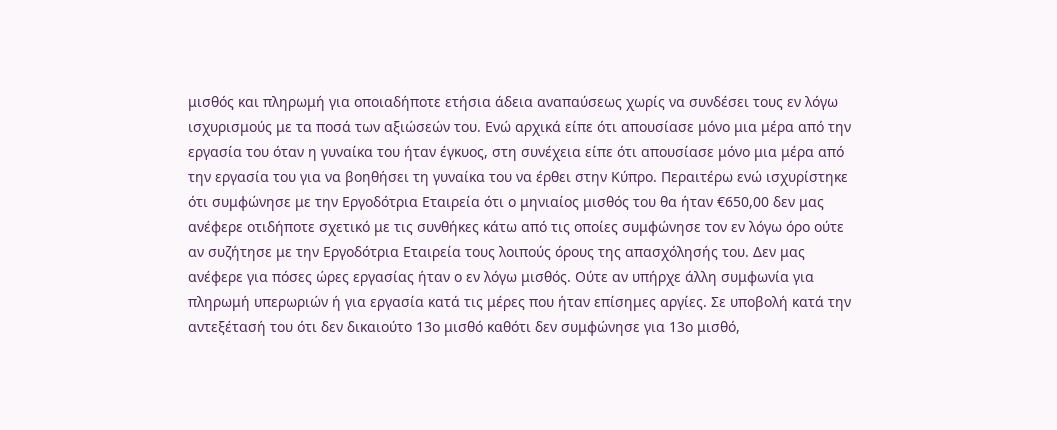μισθός και πληρωμή για οποιαδήποτε ετήσια άδεια αναπαύσεως χωρίς να συνδέσει τους εν λόγω ισχυρισμούς με τα ποσά των αξιώσεών του. Ενώ αρχικά είπε ότι απουσίασε μόνο μια μέρα από την εργασία του όταν η γυναίκα του ήταν έγκυος, στη συνέχεια είπε ότι απουσίασε μόνο μια μέρα από την εργασία του για να βοηθήσει τη γυναίκα του να έρθει στην Κύπρο. Περαιτέρω ενώ ισχυρίστηκε ότι συμφώνησε με την Εργοδότρια Εταιρεία ότι ο μηνιαίος μισθός του θα ήταν €650,00 δεν μας ανέφερε οτιδήποτε σχετικό με τις συνθήκες κάτω από τις οποίες συμφώνησε τον εν λόγω όρο ούτε αν συζήτησε με την Εργοδότρια Εταιρεία τους λοιπούς όρους της απασχόλησής του. Δεν μας ανέφερε για πόσες ώρες εργασίας ήταν ο εν λόγω μισθός. Ούτε αν υπήρχε άλλη συμφωνία για πληρωμή υπερωριών ή για εργασία κατά τις μέρες που ήταν επίσημες αργίες. Σε υποβολή κατά την αντεξέτασή του ότι δεν δικαιούτο 13ο μισθό καθότι δεν συμφώνησε για 13ο μισθό,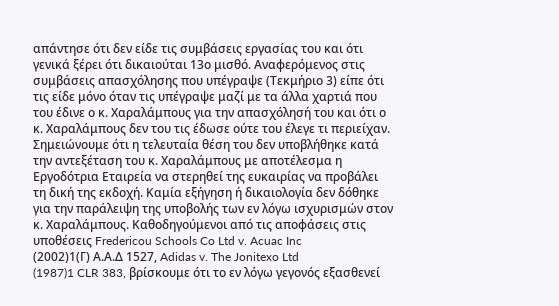απάντησε ότι δεν είδε τις συμβάσεις εργασίας του και ότι γενικά ξέρει ότι δικαιούται 13ο μισθό. Αναφερόμενος στις συμβάσεις απασχόλησης που υπέγραψε (Τεκμήριο 3) είπε ότι τις είδε μόνο όταν τις υπέγραψε μαζί με τα άλλα χαρτιά που του έδινε ο κ. Χαραλάμπους για την απασχόλησή του και ότι ο κ. Χαραλάμπους δεν του τις έδωσε ούτε του έλεγε τι περιείχαν. Σημειώνουμε ότι η τελευταία θέση του δεν υποβλήθηκε κατά την αντεξέταση του κ. Χαραλάμπους με αποτέλεσμα η Εργοδότρια Εταιρεία να στερηθεί της ευκαιρίας να προβάλει τη δική της εκδοχή. Καμία εξήγηση ή δικαιολογία δεν δόθηκε για την παράλειψη της υποβολής των εν λόγω ισχυρισμών στον κ. Χαραλάμπους. Καθοδηγούμενοι από τις αποφάσεις στις υποθέσεις Fredericou Schools Co Ltd v. Acuac Inc
(2002)1(Γ) Α.Α.Δ 1527, Adidas v. The Jonitexo Ltd
(1987)1 CLR 383, βρίσκουμε ότι το εν λόγω γεγονός εξασθενεί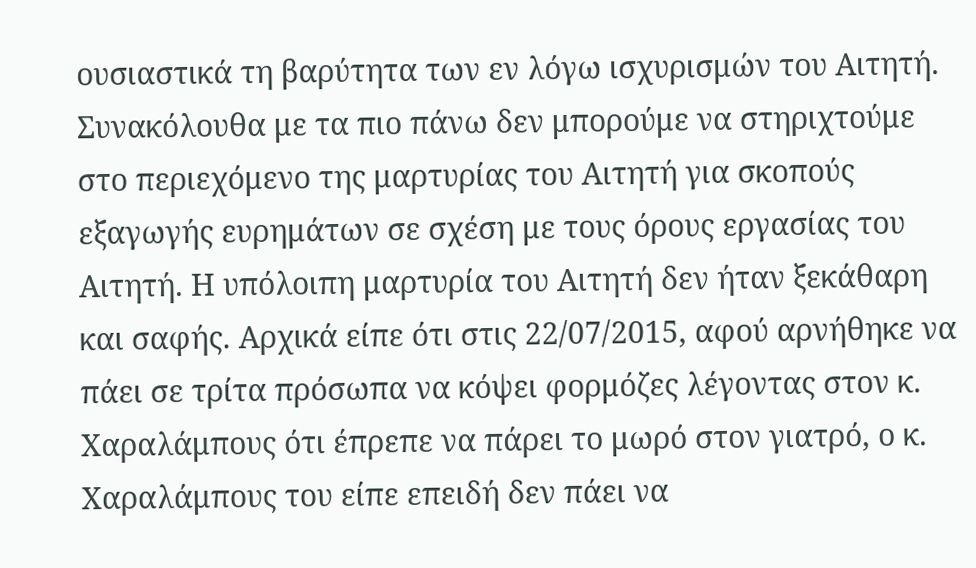ουσιαστικά τη βαρύτητα των εν λόγω ισχυρισμών του Αιτητή. Συνακόλουθα με τα πιο πάνω δεν μπορούμε να στηριχτούμε στο περιεχόμενο της μαρτυρίας του Αιτητή για σκοπούς εξαγωγής ευρημάτων σε σχέση με τους όρους εργασίας του Αιτητή. Η υπόλοιπη μαρτυρία του Αιτητή δεν ήταν ξεκάθαρη και σαφής. Αρχικά είπε ότι στις 22/07/2015, αφού αρνήθηκε να πάει σε τρίτα πρόσωπα να κόψει φορμόζες λέγοντας στον κ. Χαραλάμπους ότι έπρεπε να πάρει το μωρό στον γιατρό, ο κ. Χαραλάμπους του είπε επειδή δεν πάει να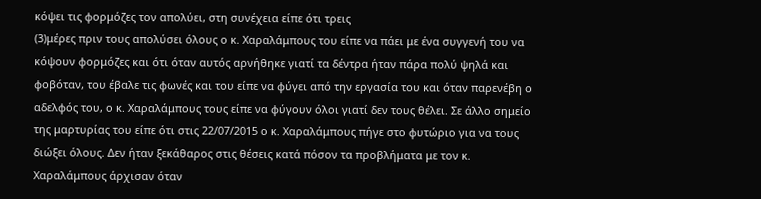κόψει τις φορμόζες τον απολύει, στη συνέχεια είπε ότι τρεις
(3)μέρες πριν τους απολύσει όλους ο κ. Χαραλάμπους του είπε να πάει με ένα συγγενή του να κόψουν φορμόζες και ότι όταν αυτός αρνήθηκε γιατί τα δέντρα ήταν πάρα πολύ ψηλά και φοβόταν, του έβαλε τις φωνές και του είπε να φύγει από την εργασία του και όταν παρενέβη ο αδελφός του, ο κ. Χαραλάμπους τους είπε να φύγουν όλοι γιατί δεν τους θέλει. Σε άλλο σημείο της μαρτυρίας του είπε ότι στις 22/07/2015 ο κ. Χαραλάμπους πήγε στο φυτώριο για να τους διώξει όλους. Δεν ήταν ξεκάθαρος στις θέσεις κατά πόσον τα προβλήματα με τον κ. Χαραλάμπους άρχισαν όταν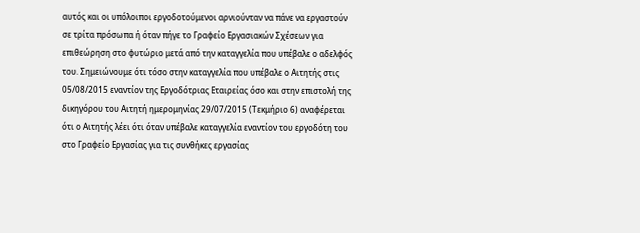αυτός και οι υπόλοιποι εργοδοτούμενοι αρνιούνταν να πάνε να εργαστούν σε τρίτα πρόσωπα ή όταν πήγε το Γραφείο Εργασιακών Σχέσεων για επιθεώρηση στο φυτώριο μετά από την καταγγελία που υπέβαλε ο αδελφός του. Σημειώνουμε ότι τόσο στην καταγγελία που υπέβαλε ο Αιτητής στις 05/08/2015 εναντίον της Εργοδότριας Εταιρείας όσο και στην επιστολή της δικηγόρου του Αιτητή ημερομηνίας 29/07/2015 (Τεκμήριο 6) αναφέρεται ότι ο Αιτητής λέει ότι όταν υπέβαλε καταγγελία εναντίον του εργοδότη του στο Γραφείο Εργασίας για τις συνθήκες εργασίας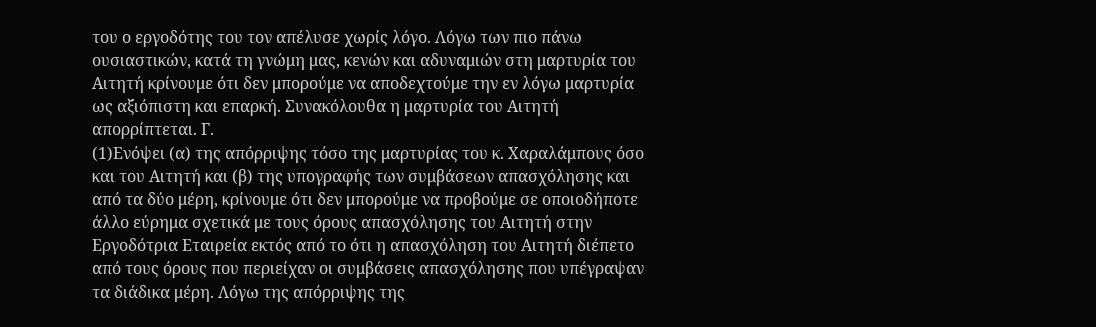του ο εργοδότης του τον απέλυσε χωρίς λόγο. Λόγω των πιο πάνω ουσιαστικών, κατά τη γνώμη μας, κενών και αδυναμιών στη μαρτυρία του Αιτητή κρίνουμε ότι δεν μπορούμε να αποδεχτούμε την εν λόγω μαρτυρία ως αξιόπιστη και επαρκή. Συνακόλουθα η μαρτυρία του Αιτητή απορρίπτεται. Γ.
(1)Ενόψει (α) της απόρριψης τόσο της μαρτυρίας του κ. Χαραλάμπους όσο και του Αιτητή και (β) της υπογραφής των συμβάσεων απασχόλησης και από τα δύο μέρη, κρίνουμε ότι δεν μπορούμε να προβούμε σε οποιοδήποτε άλλο εύρημα σχετικά με τους όρους απασχόλησης του Αιτητή στην Εργοδότρια Εταιρεία εκτός από το ότι η απασχόληση του Αιτητή διέπετο από τους όρους που περιείχαν οι συμβάσεις απασχόλησης που υπέγραψαν τα διάδικα μέρη. Λόγω της απόρριψης της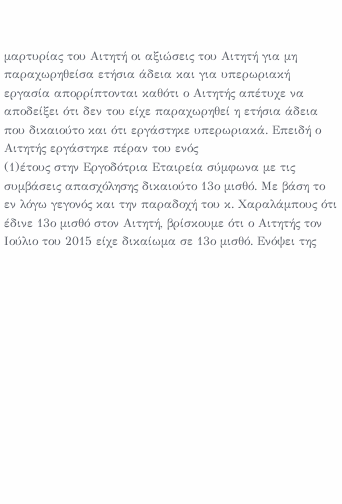μαρτυρίας του Αιτητή οι αξιώσεις του Αιτητή για μη παραχωρηθείσα ετήσια άδεια και για υπερωριακή εργασία απορρίπτονται καθότι ο Αιτητής απέτυχε να αποδείξει ότι δεν του είχε παραχωρηθεί η ετήσια άδεια που δικαιούτο και ότι εργάστηκε υπερωριακά. Επειδή ο Αιτητής εργάστηκε πέραν του ενός
(1)έτους στην Εργοδότρια Εταιρεία σύμφωνα με τις συμβάσεις απασχόλησης δικαιούτο 13ο μισθό. Με βάση το εν λόγω γεγονός και την παραδοχή του κ. Χαραλάμπους ότι έδινε 13ο μισθό στον Αιτητή, βρίσκουμε ότι ο Αιτητής τον Ιούλιο του 2015 είχε δικαίωμα σε 13ο μισθό. Ενόψει της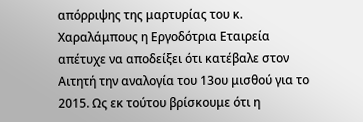απόρριψης της μαρτυρίας του κ. Χαραλάμπους η Εργοδότρια Εταιρεία απέτυχε να αποδείξει ότι κατέβαλε στον Αιτητή την αναλογία του 13ου μισθού για το 2015. Ως εκ τούτου βρίσκουμε ότι η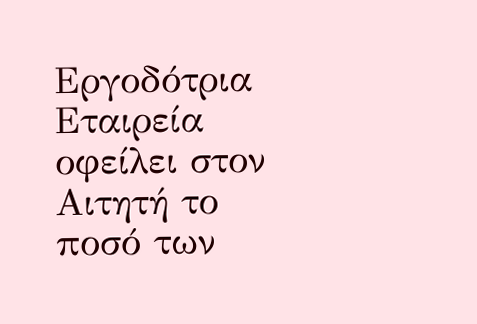Εργοδότρια Εταιρεία οφείλει στον Αιτητή το ποσό των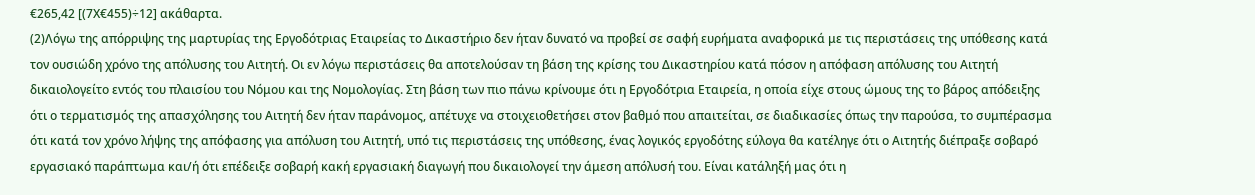€265,42 [(7Χ€455)÷12] ακάθαρτα.
(2)Λόγω της απόρριψης της μαρτυρίας της Εργοδότριας Εταιρείας το Δικαστήριο δεν ήταν δυνατό να προβεί σε σαφή ευρήματα αναφορικά με τις περιστάσεις της υπόθεσης κατά τον ουσιώδη χρόνο της απόλυσης του Αιτητή. Οι εν λόγω περιστάσεις θα αποτελούσαν τη βάση της κρίσης του Δικαστηρίου κατά πόσον η απόφαση απόλυσης του Αιτητή δικαιολογείτο εντός του πλαισίου του Νόμου και της Νομολογίας. Στη βάση των πιο πάνω κρίνουμε ότι η Εργοδότρια Εταιρεία, η οποία είχε στους ώμους της το βάρος απόδειξης ότι ο τερματισμός της απασχόλησης του Αιτητή δεν ήταν παράνομος, απέτυχε να στοιχειοθετήσει στον βαθμό που απαιτείται, σε διαδικασίες όπως την παρούσα, το συμπέρασμα ότι κατά τον χρόνο λήψης της απόφασης για απόλυση του Αιτητή, υπό τις περιστάσεις της υπόθεσης, ένας λογικός εργοδότης εύλογα θα κατέληγε ότι ο Αιτητής διέπραξε σοβαρό εργασιακό παράπτωμα και/ή ότι επέδειξε σοβαρή κακή εργασιακή διαγωγή που δικαιολογεί την άμεση απόλυσή του. Είναι κατάληξή μας ότι η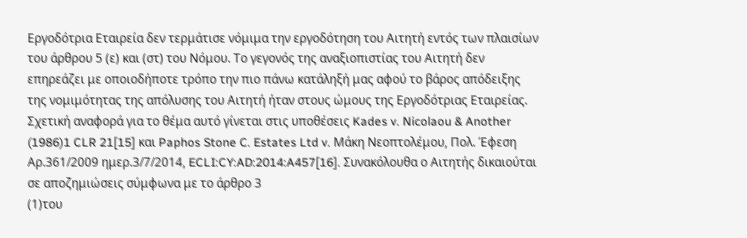Εργοδότρια Εταιρεία δεν τερμάτισε νόμιμα την εργοδότηση του Αιτητή εντός των πλαισίων του άρθρου 5 (ε) και (στ) του Νόμου. Το γεγονός της αναξιοπιστίας του Αιτητή δεν επηρεάζει με οποιοδήποτε τρόπο την πιο πάνω κατάληξή μας αφού το βάρος απόδειξης της νομιμότητας της απόλυσης του Αιτητή ήταν στους ώμους της Εργοδότριας Εταιρείας. Σχετική αναφορά για το θέμα αυτό γίνεται στις υποθέσεις Kades v. Nicolaou & Another
(1986)1 CLR 21[15] και Paphos Stone C. Estates Ltd v. Μάκη Νεοπτολέμου, Πολ. Έφεση Αρ.361/2009 ημερ.3/7/2014, ECLI:CY:AD:2014:A457[16]. Συνακόλουθα ο Αιτητής δικαιούται σε αποζημιώσεις σύμφωνα με το άρθρο 3
(1)του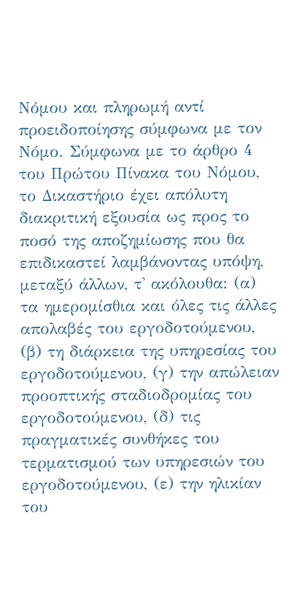Νόμου και πληρωμή αντί προειδοποίησης σύμφωνα με τον Νόμο. Σύμφωνα με το άρθρο 4 του Πρώτου Πίνακα του Νόμου, το Δικαστήριο έχει απόλυτη διακριτική εξουσία ως προς το ποσό της αποζημίωσης που θα επιδικαστεί λαμβάνοντας υπόψη, μεταξύ άλλων, τ' ακόλουθα: (α) τα ημερομίσθια και όλες τις άλλες απολαβές του εργοδοτούμενου, (β) τη διάρκεια της υπηρεσίας του εργοδοτούμενου, (γ) την απώλειαν προοπτικής σταδιοδρομίας του εργοδοτούμενου, (δ) τις πραγματικές συνθήκες του τερματισμού των υπηρεσιών του εργοδοτούμενου, (ε) την ηλικίαν του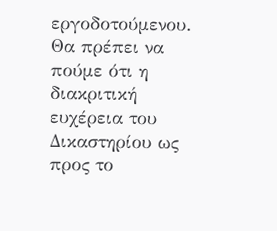εργοδοτούμενου. Θα πρέπει να πούμε ότι η διακριτική ευχέρεια του Δικαστηρίου ως προς το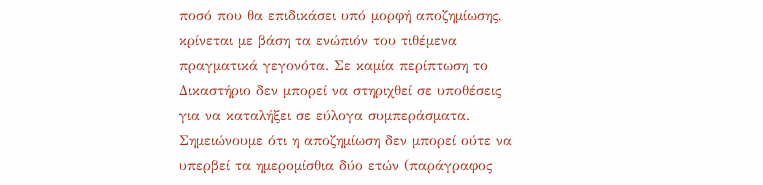ποσό που θα επιδικάσει υπό μορφή αποζημίωσης, κρίνεται με βάση τα ενώπιόν του τιθέμενα πραγματικά γεγονότα. Σε καμία περίπτωση το Δικαστήριο δεν μπορεί να στηριχθεί σε υποθέσεις για να καταλήξει σε εύλογα συμπεράσματα. Σημειώνουμε ότι η αποζημίωση δεν μπορεί ούτε να υπερβεί τα ημερομίσθια δύο ετών (παράγραφος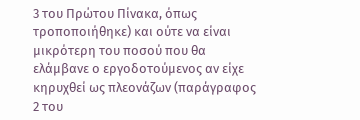3 του Πρώτου Πίνακα, όπως τροποποιήθηκε) και ούτε να είναι μικρότερη του ποσού που θα ελάμβανε ο εργοδοτούμενος αν είχε κηρυχθεί ως πλεονάζων (παράγραφος 2 του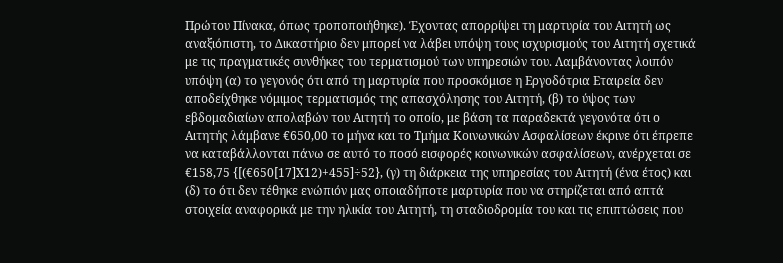Πρώτου Πίνακα, όπως τροποποιήθηκε). Έχοντας απορρίψει τη μαρτυρία του Αιτητή ως αναξιόπιστη, το Δικαστήριο δεν μπορεί να λάβει υπόψη τους ισχυρισμούς του Αιτητή σχετικά με τις πραγματικές συνθήκες του τερματισμού των υπηρεσιών του. Λαμβάνοντας λοιπόν υπόψη (α) το γεγονός ότι από τη μαρτυρία που προσκόμισε η Εργοδότρια Εταιρεία δεν αποδείχθηκε νόμιμος τερματισμός της απασχόλησης του Αιτητή, (β) το ύψος των εβδομαδιαίων απολαβών του Αιτητή το οποίο, με βάση τα παραδεκτά γεγονότα ότι ο Αιτητής λάμβανε €650,00 το μήνα και το Τμήμα Κοινωνικών Ασφαλίσεων έκρινε ότι έπρεπε να καταβάλλονται πάνω σε αυτό το ποσό εισφορές κοινωνικών ασφαλίσεων, ανέρχεται σε €158,75 {[(€650[17]Χ12)+455]÷52}, (γ) τη διάρκεια της υπηρεσίας του Αιτητή (ένα έτος) και (δ) το ότι δεν τέθηκε ενώπιόν μας οποιαδήποτε μαρτυρία που να στηρίζεται από απτά στοιχεία αναφορικά με την ηλικία του Αιτητή, τη σταδιοδρομία του και τις επιπτώσεις που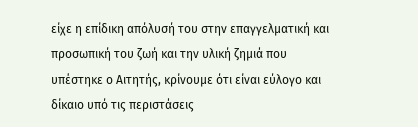είχε η επίδικη απόλυσή του στην επαγγελματική και προσωπική του ζωή και την υλική ζημιά που υπέστηκε ο Αιτητής, κρίνουμε ότι είναι εύλογο και δίκαιο υπό τις περιστάσεις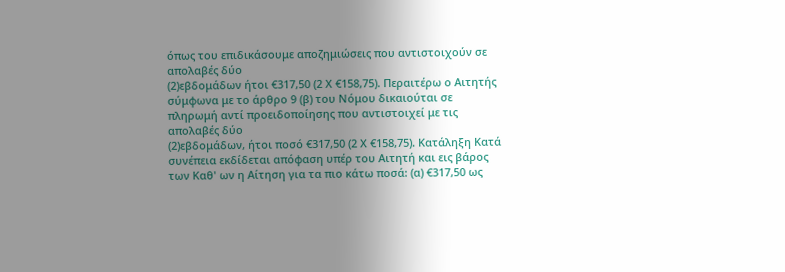όπως του επιδικάσουμε αποζημιώσεις που αντιστοιχούν σε απολαβές δύο
(2)εβδομάδων ήτοι €317,50 (2 Χ €158,75). Περαιτέρω ο Αιτητής σύμφωνα με το άρθρο 9 (β) του Νόμου δικαιούται σε πληρωμή αντί προειδοποίησης που αντιστοιχεί με τις απολαβές δύο
(2)εβδομάδων, ήτοι ποσό €317,50 (2 Χ €158,75). Κατάληξη Κατά συνέπεια εκδίδεται απόφαση υπέρ του Αιτητή και εις βάρος των Καθ' ων η Αίτηση για τα πιο κάτω ποσά: (α) €317,50 ως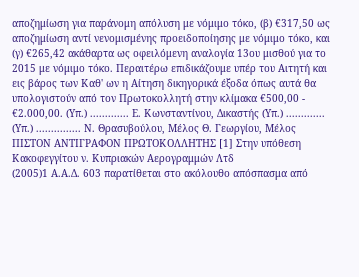αποζημίωση για παράνομη απόλυση με νόμιμο τόκο, (β) €317,50 ως αποζημίωση αντί νενομισμένης προειδοποίησης με νόμιμο τόκο, και (γ) €265,42 ακάθαρτα ως οφειλόμενη αναλογία 13ου μισθού για το 2015 με νόμιμο τόκο. Περαιτέρω επιδικάζουμε υπέρ του Αιτητή και εις βάρος των Καθ' ων η Αίτηση δικηγορικά έξοδα όπως αυτά θα υπολογιστούν από τον Πρωτοκολλητή στην κλίμακα €500,00 - €2.000,00. (Υπ.) ............. Ε. Κωνσταντίνου, Δικαστής (Υπ.) ............. (Υπ.) ............... Ν. Θρασυβούλου, Μέλος Θ. Γεωργίου, Μέλος ΠΙΣΤΟΝ ΑΝΤΙΓΡΑΦΟΝ ΠΡΩΤΟΚΟΛΛΗΤΗΣ [1] Στην υπόθεση Κακοφεγγίτου ν. Κυπριακών Αερογραμμών Λτδ
(2005)1 Α.Α.Δ. 603 παρατίθεται στο ακόλουθο απόσπασμα από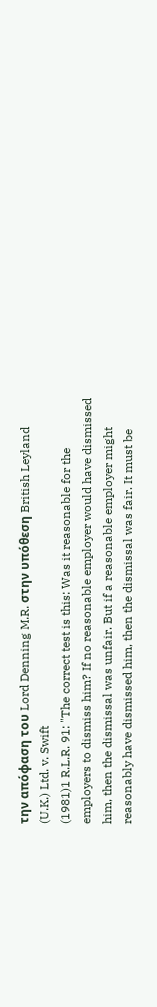την απόφαση του Lord Denning M.R. στην υπόθεση British Leyland (U.K.) Ltd. v. Swift
(1981)1 R.L.R. 91: "The correct test is this: Was it reasonable for the employers to dismiss him? If no reasonable employer would have dismissed him, then the dismissal was unfair. But if a reasonable employer might reasonably have dismissed him, then the dismissal was fair. It must be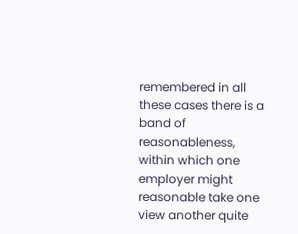remembered in all these cases there is a band of reasonableness, within which one employer might reasonable take one view another quite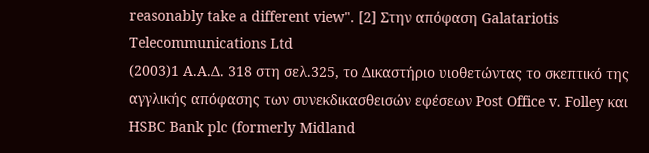reasonably take a different view". [2] Στην απόφαση Galatariotis Telecommunications Ltd
(2003)1 Α.Α.Δ. 318 στη σελ.325, το Δικαστήριο υιοθετώντας το σκεπτικό της αγγλικής απόφασης των συνεκδικασθεισών εφέσεων Post Office v. Folley και HSBC Bank plc (formerly Midland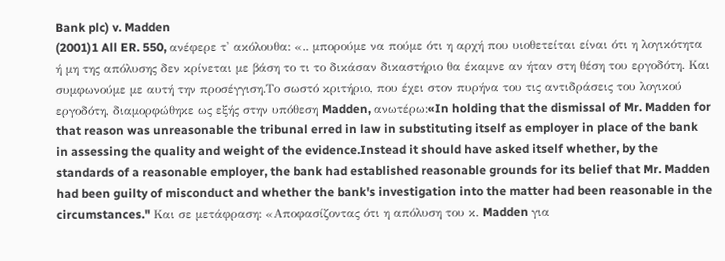Bank plc) v. Madden
(2001)1 All ER. 550, ανέφερε τ' ακόλουθα: «.. μπορούμε να πούμε ότι η αρχή που υιοθετείται είναι ότι η λογικότητα ή μη της απόλυσης δεν κρίνεται με βάση το τι το δικάσαν δικαστήριο θα έκαμνε αν ήταν στη θέση του εργοδότη. Και συμφωνούμε με αυτή την προσέγγιση.Το σωστό κριτήριο, που έχει στον πυρήνα του τις αντιδράσεις του λογικού εργοδότη, διαμορφώθηκε ως εξής στην υπόθεση Madden, ανωτέρω:«In holding that the dismissal of Mr. Madden for that reason was unreasonable the tribunal erred in law in substituting itself as employer in place of the bank in assessing the quality and weight of the evidence.Instead it should have asked itself whether, by the standards of a reasonable employer, the bank had established reasonable grounds for its belief that Mr. Madden had been guilty of misconduct and whether the bank's investigation into the matter had been reasonable in the circumstances." Και σε μετάφραση: «Αποφασίζοντας ότι η απόλυση του κ. Madden για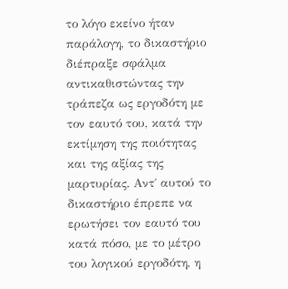το λόγο εκείνο ήταν παράλογη, το δικαστήριο διέπραξε σφάλμα αντικαθιστώντας την τράπεζα ως εργοδότη με τον εαυτό του, κατά την εκτίμηση της ποιότητας και της αξίας της μαρτυρίας. Αντ΄ αυτού το δικαστήριο έπρεπε να ερωτήσει τον εαυτό του κατά πόσο, με το μέτρο του λογικού εργοδότη, η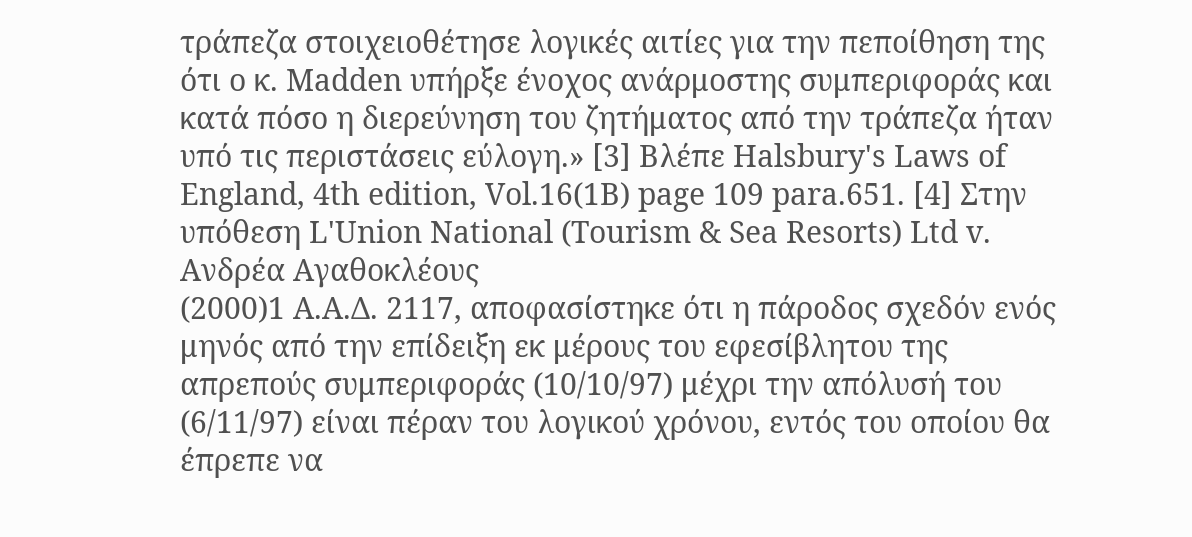τράπεζα στοιχειοθέτησε λογικές αιτίες για την πεποίθηση της ότι ο κ. Madden υπήρξε ένοχος ανάρμοστης συμπεριφοράς και κατά πόσο η διερεύνηση του ζητήματος από την τράπεζα ήταν υπό τις περιστάσεις εύλογη.» [3] Βλέπε Halsbury's Laws of England, 4th edition, Vol.16(1B) page 109 para.651. [4] Στην υπόθεση L'Union National (Tourism & Sea Resorts) Ltd v. Ανδρέα Αγαθοκλέους
(2000)1 Α.Α.Δ. 2117, αποφασίστηκε ότι η πάροδος σχεδόν ενός μηνός από την επίδειξη εκ μέρους του εφεσίβλητου της απρεπούς συμπεριφοράς (10/10/97) μέχρι την απόλυσή του (6/11/97) είναι πέραν του λογικού χρόνου, εντός του οποίου θα έπρεπε να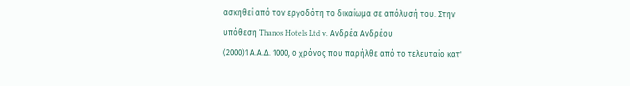ασκηθεί από τον εργοδότη το δικαίωμα σε απόλυσή του. Στην υπόθεση Thanos Hotels Ltd v. Ανδρέα Ανδρέου
(2000)1 Α.Α.Δ. 1000, ο χρόνος που παρήλθε από το τελευταίο κατ'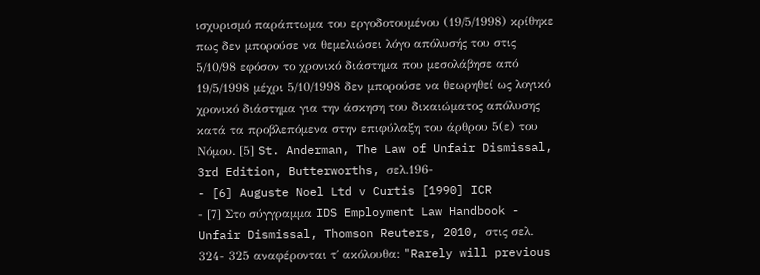ισχυρισμό παράπτωμα του εργοδοτουμένου (19/5/1998) κρίθηκε πως δεν μπορούσε να θεμελιώσει λόγο απόλυσής του στις 5/10/98 εφόσον το χρονικό διάστημα που μεσολάβησε από 19/5/1998 μέχρι 5/10/1998 δεν μπορούσε να θεωρηθεί ως λογικό χρονικό διάστημα για την άσκηση του δικαιώματος απόλυσης κατά τα προβλεπόμενα στην επιφύλαξη του άρθρου 5(ε) του Νόμου. [5] St. Anderman, The Law of Unfair Dismissal, 3rd Edition, Butterworths, σελ.196-
- [6] Auguste Noel Ltd v Curtis [1990] ICR
- [7] Στο σύγγραμμα IDS Employment Law Handbook - Unfair Dismissal, Thomson Reuters, 2010, στις σελ. 324- 325 αναφέρονται τ΄ ακόλουθα: "Rarely will previous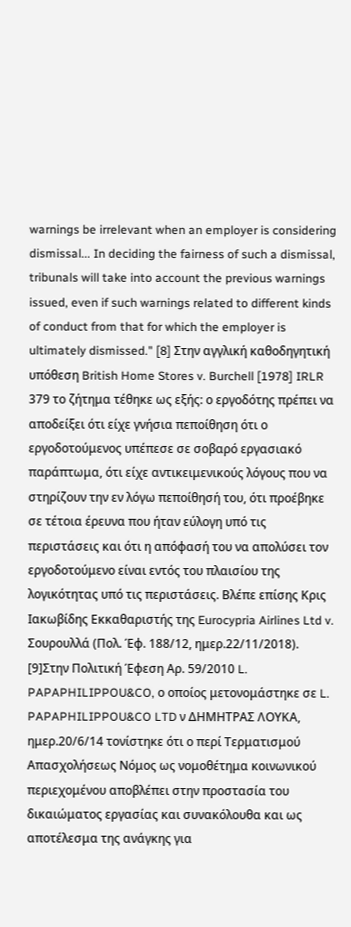warnings be irrelevant when an employer is considering dismissal... In deciding the fairness of such a dismissal, tribunals will take into account the previous warnings issued, even if such warnings related to different kinds of conduct from that for which the employer is ultimately dismissed." [8] Στην αγγλική καθοδηγητική υπόθεση British Home Stores v. Burchell [1978] IRLR 379 το ζήτημα τέθηκε ως εξής: ο εργοδότης πρέπει να αποδείξει ότι είχε γνήσια πεποίθηση ότι ο εργοδοτούμενος υπέπεσε σε σοβαρό εργασιακό παράπτωμα, ότι είχε αντικειμενικούς λόγους που να στηρίζουν την εν λόγω πεποίθησή του, ότι προέβηκε σε τέτοια έρευνα που ήταν εύλογη υπό τις περιστάσεις και ότι η απόφασή του να απολύσει τον εργοδοτούμενο είναι εντός του πλαισίου της λογικότητας υπό τις περιστάσεις. Βλέπε επίσης Κρις Ιακωβίδης Εκκαθαριστής της Eurocypria Airlines Ltd v. Σουρουλλά (Πολ. Έφ. 188/12, ημερ.22/11/2018). [9]Στην Πολιτική Έφεση Αρ. 59/2010 L. PAPAPHILIPPOU&CO, ο οποίος μετονομάστηκε σε L. PAPAPHILIPPOU&CO LTD ν ΔΗΜΗΤΡΑΣ ΛΟΥΚΑ, ημερ.20/6/14 τονίστηκε ότι ο περί Τερματισμού Απασχολήσεως Νόμος ως νομοθέτημα κοινωνικού περιεχομένου αποβλέπει στην προστασία του δικαιώματος εργασίας και συνακόλουθα και ως αποτέλεσμα της ανάγκης για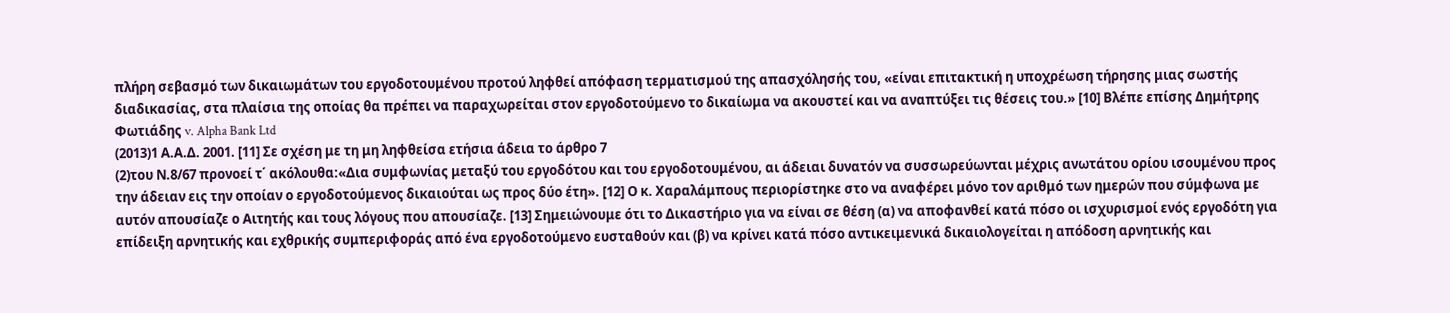πλήρη σεβασμό των δικαιωμάτων του εργοδοτουμένου προτού ληφθεί απόφαση τερματισμού της απασχόλησής του, «είναι επιτακτική η υποχρέωση τήρησης μιας σωστής διαδικασίας, στα πλαίσια της οποίας θα πρέπει να παραχωρείται στον εργοδοτούμενο το δικαίωμα να ακουστεί και να αναπτύξει τις θέσεις του.» [10] Βλέπε επίσης Δημήτρης Φωτιάδης v. Alpha Bank Ltd
(2013)1 Α.Α.Δ. 2001. [11] Σε σχέση με τη μη ληφθείσα ετήσια άδεια το άρθρο 7
(2)του Ν.8/67 προνοεί τ΄ ακόλουθα:«Δια συμφωνίας μεταξύ του εργοδότου και του εργοδοτουμένου, αι άδειαι δυνατόν να συσσωρεύωνται μέχρις ανωτάτου ορίου ισουμένου προς την άδειαν εις την οποίαν ο εργοδοτούμενος δικαιούται ως προς δύο έτη». [12] Ο κ. Χαραλάμπους περιορίστηκε στο να αναφέρει μόνο τον αριθμό των ημερών που σύμφωνα με αυτόν απουσίαζε ο Αιτητής και τους λόγους που απουσίαζε. [13] Σημειώνουμε ότι το Δικαστήριο για να είναι σε θέση (α) να αποφανθεί κατά πόσο οι ισχυρισμοί ενός εργοδότη για επίδειξη αρνητικής και εχθρικής συμπεριφοράς από ένα εργοδοτούμενο ευσταθούν και (β) να κρίνει κατά πόσο αντικειμενικά δικαιολογείται η απόδοση αρνητικής και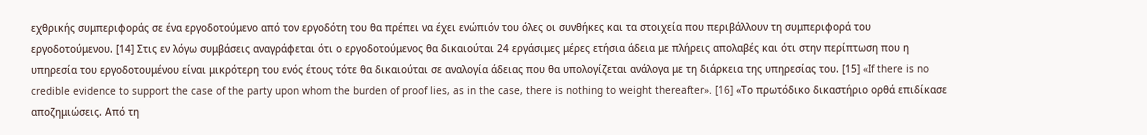εχθρικής συμπεριφοράς σε ένα εργοδοτούμενο από τον εργοδότη του θα πρέπει να έχει ενώπιόν του όλες οι συνθήκες και τα στοιχεία που περιβάλλουν τη συμπεριφορά του εργοδοτούμενου. [14] Στις εν λόγω συμβάσεις αναγράφεται ότι ο εργοδοτούμενος θα δικαιούται 24 εργάσιμες μέρες ετήσια άδεια με πλήρεις απολαβές και ότι στην περίπτωση που η υπηρεσία του εργοδοτουμένου είναι μικρότερη του ενός έτους τότε θα δικαιούται σε αναλογία άδειας που θα υπολογίζεται ανάλογα με τη διάρκεια της υπηρεσίας του. [15] «If there is no credible evidence to support the case of the party upon whom the burden of proof lies, as in the case, there is nothing to weight thereafter». [16] «Το πρωτόδικο δικαστήριο ορθά επιδίκασε αποζημιώσεις. Από τη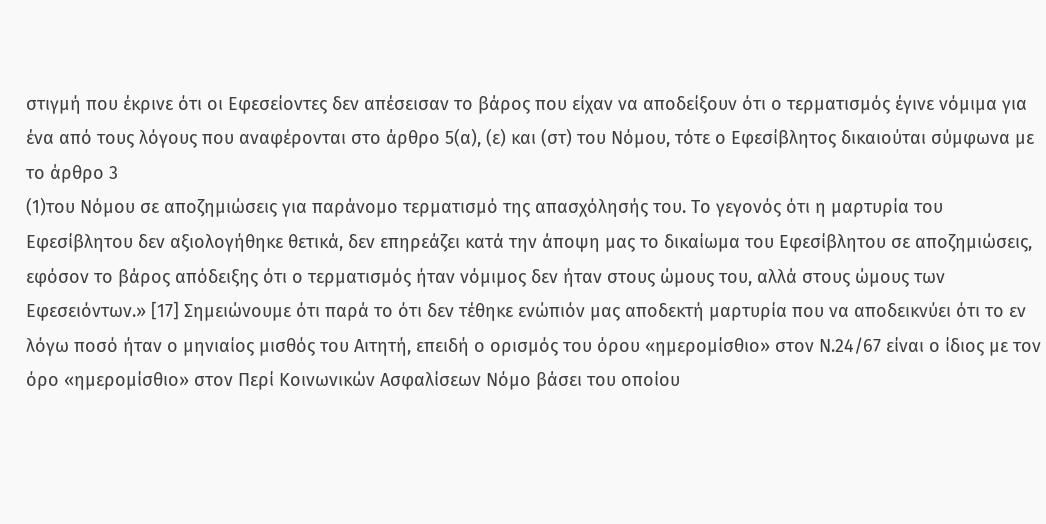στιγμή που έκρινε ότι οι Εφεσείοντες δεν απέσεισαν το βάρος που είχαν να αποδείξουν ότι ο τερματισμός έγινε νόμιμα για ένα από τους λόγους που αναφέρονται στο άρθρο 5(α), (ε) και (στ) του Νόμου, τότε ο Εφεσίβλητος δικαιούται σύμφωνα με το άρθρο 3
(1)του Νόμου σε αποζημιώσεις για παράνομο τερματισμό της απασχόλησής του. Το γεγονός ότι η μαρτυρία του Εφεσίβλητου δεν αξιολογήθηκε θετικά, δεν επηρεάζει κατά την άποψη μας το δικαίωμα του Εφεσίβλητου σε αποζημιώσεις, εφόσον το βάρος απόδειξης ότι ο τερματισμός ήταν νόμιμος δεν ήταν στους ώμους του, αλλά στους ώμους των Εφεσειόντων.» [17] Σημειώνουμε ότι παρά το ότι δεν τέθηκε ενώπιόν μας αποδεκτή μαρτυρία που να αποδεικνύει ότι το εν λόγω ποσό ήταν ο μηνιαίος μισθός του Αιτητή, επειδή ο ορισμός του όρου «ημερομίσθιο» στον Ν.24/67 είναι ο ίδιος με τον όρο «ημερομίσθιο» στον Περί Κοινωνικών Ασφαλίσεων Νόμο βάσει του οποίου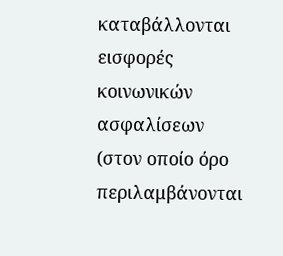καταβάλλονται εισφορές κοινωνικών ασφαλίσεων (στον οποίο όρο περιλαμβάνονται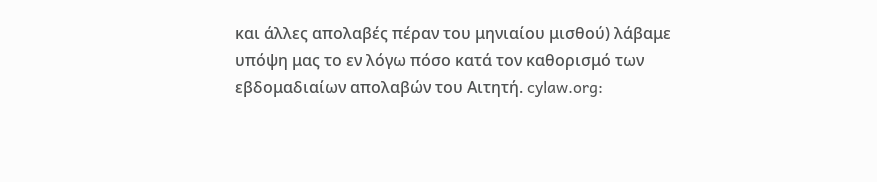και άλλες απολαβές πέραν του μηνιαίου μισθού) λάβαμε υπόψη μας το εν λόγω πόσο κατά τον καθορισμό των εβδομαδιαίων απολαβών του Αιτητή. cylaw.org: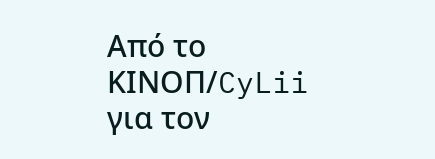Από το ΚΙΝOΠ/CyLii για τον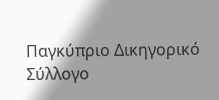Παγκύπριο Δικηγορικό Σύλλογο